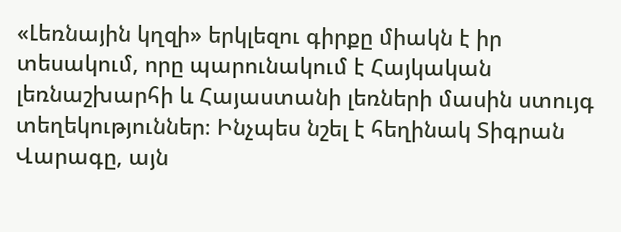«Լեռնային կղզի» երկլեզու գիրքը միակն է իր տեսակում, որը պարունակում է Հայկական լեռնաշխարհի և Հայաստանի լեռների մասին ստույգ տեղեկություններ։ Ինչպես նշել է հեղինակ Տիգրան Վարագը, այն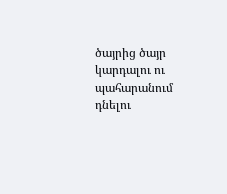ծայրից ծայր կարդալու ու պահարանում դնելու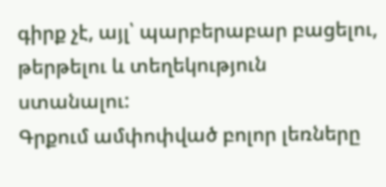գիրք չէ, այլ՝ պարբերաբար բացելու, թերթելու և տեղեկություն ստանալու:
Գրքում ամփոփված բոլոր լեռները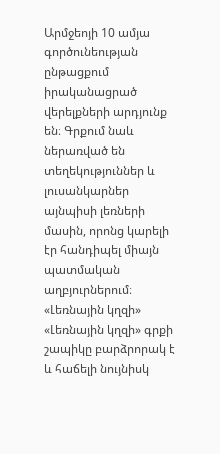Արմջեոյի 10 ամյա գործունեության ընթացքում իրականացրած վերելքների արդյունք են։ Գրքում նաև ներառված են տեղեկություններ և լուսանկարներ այնպիսի լեռների մասին, որոնց կարելի էր հանդիպել միայն պատմական աղբյուրներում։
«Լեռնային կղզի»
«Լեռնային կղզի» գրքի շապիկը բարձրորակ է և հաճելի նույնիսկ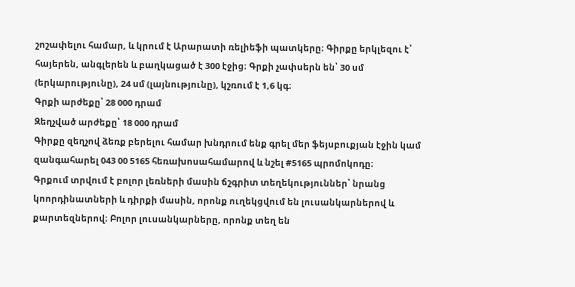շոշափելու համար, և կրում է Արարատի ռելիեֆի պատկերը։ Գիրքը երկլեզու է՝ հայերեն, անգլերեն և բաղկացած է 300 էջից։ Գրքի չափսերն են՝ 30 սմ (երկարությունը), 24 սմ (լայնությունը), կշռում է 1,6 կգ։
Գրքի արժեքը՝ 28 000 դրամ
Զեղչված արժեքը՝ 18 000 դրամ
Գիրքը զեղչով ձեռք բերելու համար խնդրում ենք գրել մեր ֆեյսբուքյան էջին կամ զանգահարել 043 00 5165 հեռախոսահամարով և նշել #5165 պրոմոկոդը։
Գրքում տրվում է բոլոր լեռների մասին ճշգրիտ տեղեկություններ՝ նրանց կոորդինատների և դիրքի մասին, որոնք ուղեկցվում են լուսանկարներով և քարտեզներով։ Բոլոր լուսանկարները, որոնք տեղ են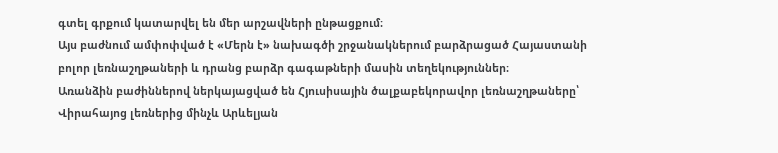գտել գրքում կատարվել են մեր արշավների ընթացքում։
Այս բաժնում ամփոփված է «Մերն է» նախագծի շրջանակներում բարձրացած Հայաստանի բոլոր լեռնաշղթաների և դրանց բարձր գագաթների մասին տեղեկություններ։
Առանձին բաժիններով ներկայացված են Հյուսիսային ծալքաբեկորավոր լեռնաշղթաները՝ Վիրահայոց լեռներից մինչև Արևելյան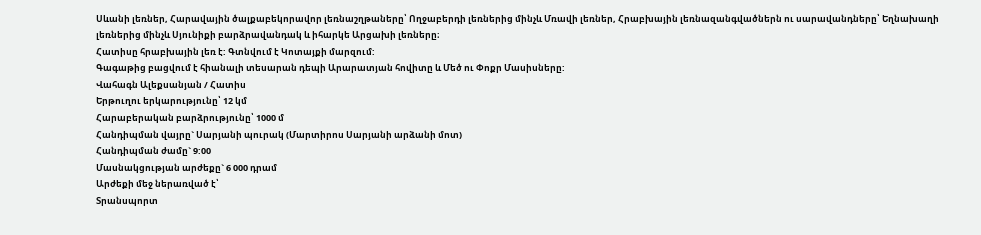Սևանի լեռներ, Հարավային ծալքաբեկորավոր լեռնաշղթաները՝ Ողջաբերդի լեռներից մինչև Մռավի լեռներ, Հրաբխային լեռնազանգվածներն ու սարավանդները՝ Եղնախաղի լեռներից մինչև Սյունիքի բարձրավանդակ և իհարկե Արցախի լեռները։
Հատիսը հրաբխային լեռ է: Գտնվում է Կոտայքի մարզում:
Գագաթից բացվում է հիանալի տեսարան դեպի Արարատյան հովիտը և Մեծ ու Փոքր Մասիսները:
Վահագն Ալեքսանյան / Հատիս
Երթուղու երկարությունը՝ 12 կմ
Հարաբերական բարձրությունը՝ 1000 մ
Հանդիպման վայրը` Սարյանի պուրակ (Մարտիրոս Սարյանի արձանի մոտ)
Հանդիպման ժամը` 9:00
Մասնակցության արժեքը` 6 000 դրամ
Արժեքի մեջ ներառված է՝
Տրանսպորտ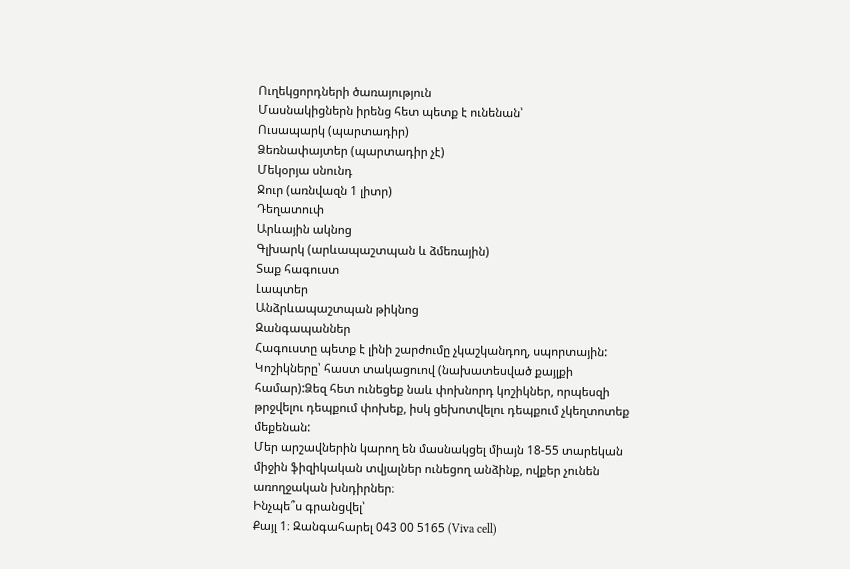Ուղեկցորդների ծառայություն
Մասնակիցներն իրենց հետ պետք է ունենան՝
Ուսապարկ (պարտադիր)
Ձեռնափայտեր (պարտադիր չէ)
Մեկօրյա սնունդ
Ջուր (առնվազն 1 լիտր)
Դեղատուփ
Արևային ակնոց
Գլխարկ (արևապաշտպան և ձմեռային)
Տաք հագուստ
Լապտեր
Անձրևապաշտպան թիկնոց
Զանգապաններ
Հագուստը պետք է լինի շարժումը չկաշկանդող, սպորտային: Կոշիկները՝ հաստ տակացուով (նախատեսված քայլքի համար):Ձեզ հետ ունեցեք նաև փոխնորդ կոշիկներ, որպեսզի թրջվելու դեպքում փոխեք, իսկ ցեխոտվելու դեպքում չկեղտոտեք մեքենան:
Մեր արշավներին կարող են մասնակցել միայն 18-55 տարեկան միջին ֆիզիկական տվյալներ ունեցող անձինք, ովքեր չունեն առողջական խնդիրներ։
Ինչպե՞ս գրանցվել՝
Քայլ 1։ Զանգահարել 043 00 5165 (Viva cell)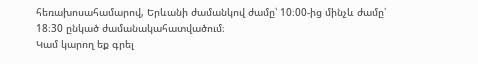հեռախոսահամարով, Երևանի ժամանկով ժամը՝ 10։00-ից մինչև ժամը՝ 18։30 ընկած ժամանակահատվածում։
Կամ կարող եք գրել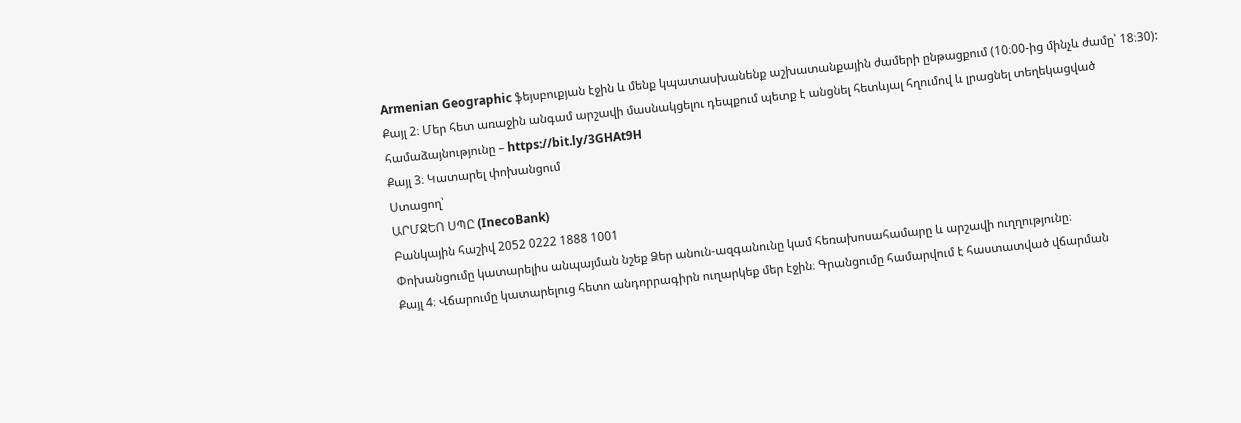Armenian Geographic ֆեյսբուքյան էջին և մենք կպատասխանենք աշխատանքային ժամերի ընթացքում (10։00-ից մինչև ժամը՝ 18։30):
Քայլ 2։ Մեր հետ առաջին անգամ արշավի մասնակցելու դեպքում պետք է անցնել հետևյալ հղումով և լրացնել տեղեկացված համաձայնությունը – https://bit.ly/3GHAt9H
Քայլ 3։ Կատարել փոխանցում
Ստացող՝
ԱՐՄՋԵՈ ՍՊԸ (InecoBank)
Բանկային հաշիվ 2052 0222 1888 1001
Փոխանցումը կատարելիս անպայման նշեք Ձեր անուն-ազգանունը կամ հեռախոսահամարը և արշավի ուղղությունը։
Քայլ 4։ Վճարումը կատարելուց հետո անդորրագիրն ուղարկեք մեր էջին։ Գրանցումը համարվում է հաստատված վճարման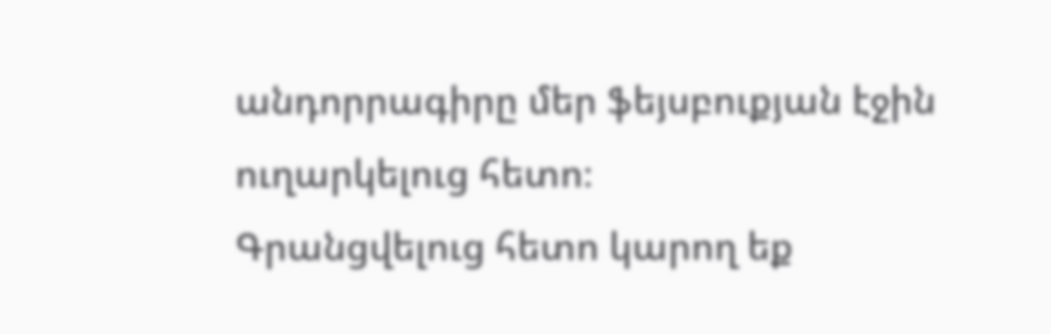անդորրագիրը մեր ֆեյսբուքյան էջին ուղարկելուց հետո։
Գրանցվելուց հետո կարող եք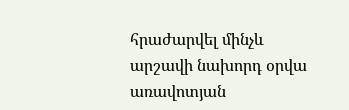հրաժարվել մինչև արշավի նախորդ օրվա առավոտյան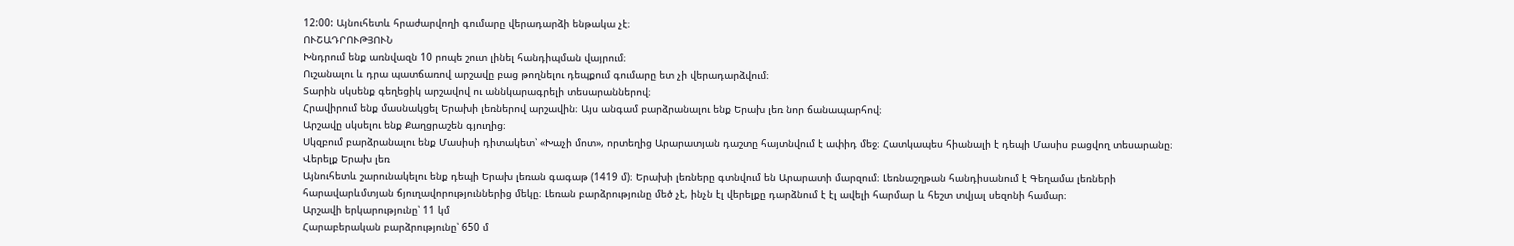12:00: Այնուհետև հրաժարվողի գումարը վերադարձի ենթակա չէ։
ՈՒՇԱԴՐՈՒԹՅՈՒՆ
Խնդրում ենք առնվազն 10 րոպե շուտ լինել հանդիպման վայրում։
Ուշանալու և դրա պատճառով արշավը բաց թողնելու դեպքում գումարը ետ չի վերադարձվում։
Տարին սկսենք գեղեցիկ արշավով ու աննկարագրելի տեսարաններով։
Հրավիրում ենք մասնակցել Երախի լեռներով արշավին։ Այս անգամ բարձրանալու ենք Երախ լեռ նոր ճանապարհով։
Արշավը սկսելու ենք Քաղցրաշեն գյուղից։
Սկզբում բարձրանալու ենք Մասիսի դիտակետ՝ «Խաչի մոտ», որտեղից Արարատյան դաշտը հայտնվում է ափիդ մեջ։ Հատկապես հիանալի է դեպի Մասիս բացվող տեսարանը։
Վերելք Երախ լեռ
Այնուհետև շարունակելու ենք դեպի Երախ լեռան գագաթ (1419 մ)։ Երախի լեռները գտնվում են Արարատի մարզում։ Լեռնաշղթան հանդիսանում է Գեղամա լեռների հարավարևմտյան ճյուղավորություններից մեկը։ Լեռան բարձրությունը մեծ չէ, ինչն էլ վերելքը դարձնում է էլ ավելի հարմար և հեշտ տվյալ սեզոնի համար։
Արշավի երկարությունը՝ 11 կմ
Հարաբերական բարձրությունը՝ 650 մ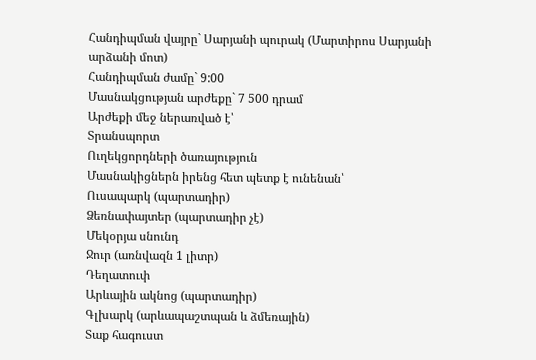Հանդիպման վայրը` Սարյանի պուրակ (Մարտիրոս Սարյանի արձանի մոտ)
Հանդիպման ժամը` 9:00
Մասնակցության արժեքը` 7 500 դրամ
Արժեքի մեջ ներառված է՝
Տրանսպորտ
Ուղեկցորդների ծառայություն
Մասնակիցներն իրենց հետ պետք է ունենան՝
Ուսապարկ (պարտադիր)
Ձեռնափայտեր (պարտադիր չէ)
Մեկօրյա սնունդ
Ջուր (առնվազն 1 լիտր)
Դեղատուփ
Արևային ակնոց (պարտադիր)
Գլխարկ (արևապաշտպան և ձմեռային)
Տաք հագուստ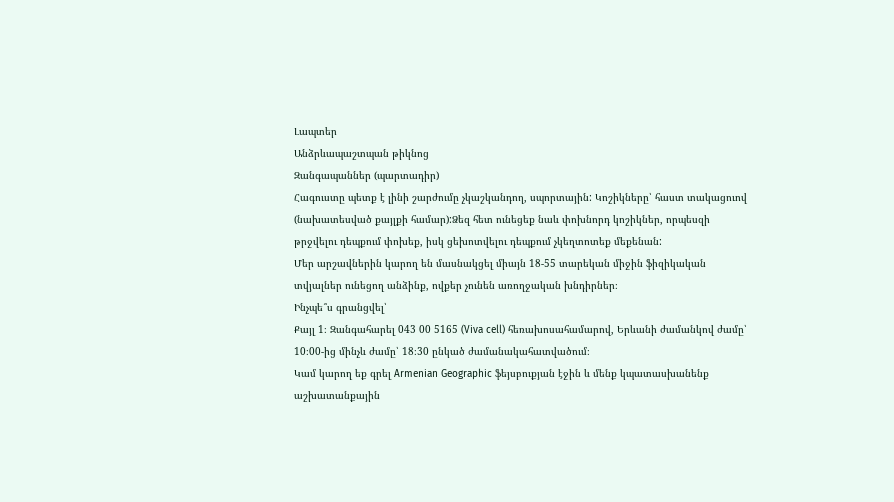Լապտեր
Անձրևապաշտպան թիկնոց
Զանգապաններ (պարտադիր)
Հագուստը պետք է լինի շարժումը չկաշկանդող, սպորտային: Կոշիկները՝ հաստ տակացուով (նախատեսված քայլքի համար):Ձեզ հետ ունեցեք նաև փոխնորդ կոշիկներ, որպեսզի թրջվելու դեպքում փոխեք, իսկ ցեխոտվելու դեպքում չկեղտոտեք մեքենան:
Մեր արշավներին կարող են մասնակցել միայն 18-55 տարեկան միջին ֆիզիկական տվյալներ ունեցող անձինք, ովքեր չունեն առողջական խնդիրներ։
Ինչպե՞ս գրանցվել՝
Քայլ 1։ Զանգահարել 043 00 5165 (Viva cell) հեռախոսահամարով, Երևանի ժամանկով ժամը՝ 10։00-ից մինչև ժամը՝ 18։30 ընկած ժամանակահատվածում։
Կամ կարող եք գրել Armenian Geographic ֆեյսբուքյան էջին և մենք կպատասխանենք աշխատանքային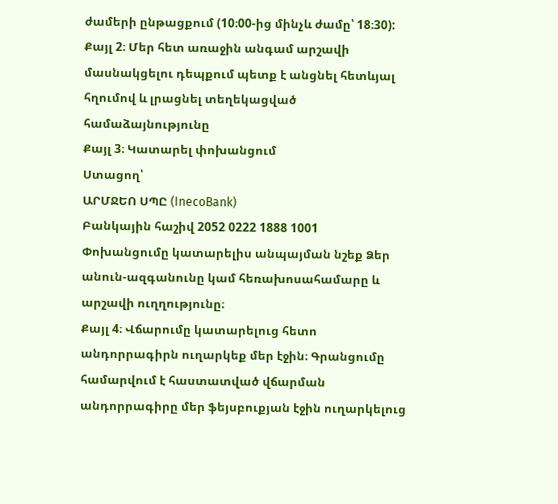ժամերի ընթացքում (10։00-ից մինչև ժամը՝ 18։30):
Քայլ 2։ Մեր հետ առաջին անգամ արշավի մասնակցելու դեպքում պետք է անցնել հետևյալ հղումով և լրացնել տեղեկացված համաձայնությունը
Քայլ 3։ Կատարել փոխանցում
Ստացող՝
ԱՐՄՋԵՈ ՍՊԸ (InecoBank)
Բանկային հաշիվ 2052 0222 1888 1001
Փոխանցումը կատարելիս անպայման նշեք Ձեր անուն-ազգանունը կամ հեռախոսահամարը և արշավի ուղղությունը։
Քայլ 4։ Վճարումը կատարելուց հետո անդորրագիրն ուղարկեք մեր էջին։ Գրանցումը համարվում է հաստատված վճարման անդորրագիրը մեր ֆեյսբուքյան էջին ուղարկելուց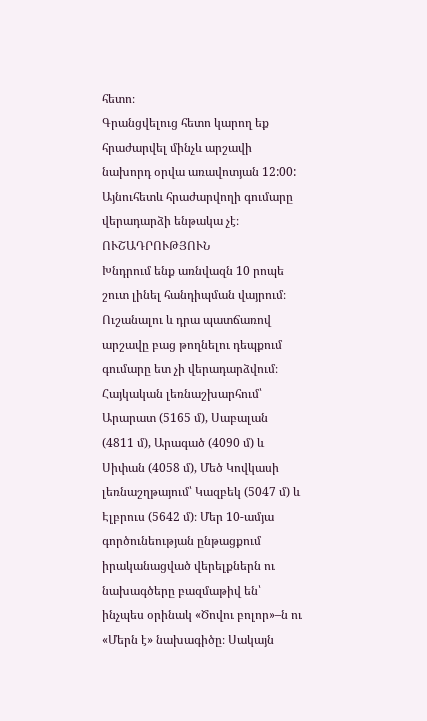հետո։
Գրանցվելուց հետո կարող եք հրաժարվել մինչև արշավի նախորդ օրվա առավոտյան 12:00: Այնուհետև հրաժարվողի գումարը վերադարձի ենթակա չէ։
ՈՒՇԱԴՐՈՒԹՅՈՒՆ
Խնդրում ենք առնվազն 10 րոպե շուտ լինել հանդիպման վայրում։
Ուշանալու և դրա պատճառով արշավը բաց թողնելու դեպքում գումարը ետ չի վերադարձվում։
Հայկական լեռնաշխարհում՝ Արարատ (5165 մ), Սաբալան (4811 մ), Արագած (4090 մ) և Սիփան (4058 մ), Մեծ Կովկասի լեռնաշղթայում՝ Կազբեկ (5047 մ) և Էլբրուս (5642 մ)։ Մեր 10-ամյա գործունեության ընթացքում իրականացված վերելքներն ու նախագծերը բազմաթիվ են՝ ինչպես օրինակ «Ծովու բոլոր»–ն ու «Մերն է» նախագիծը։ Սակայն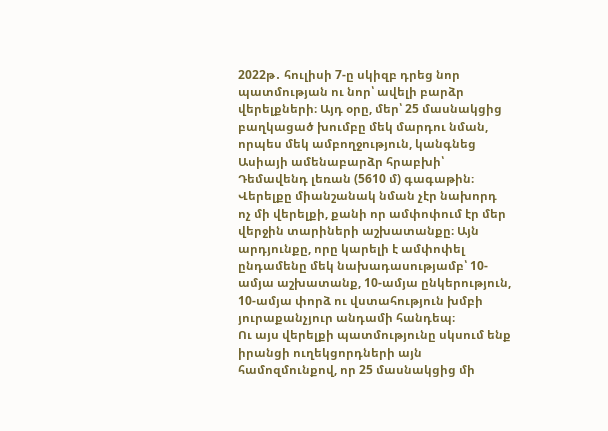2022թ․ հուլիսի 7-ը սկիզբ դրեց նոր պատմության ու նոր՝ ավելի բարձր վերելքների։ Այդ օրը, մեր՝ 25 մասնակցից բաղկացած խումբը մեկ մարդու նման, որպես մեկ ամբողջություն, կանգնեց Ասիայի ամենաբարձր հրաբխի՝ Դեմավենդ լեռան (5610 մ) գագաթին։
Վերելքը միանշանակ նման չէր նախորդ ոչ մի վերելքի, քանի որ ամփոփում էր մեր վերջին տարիների աշխատանքը։ Այն արդյունքը, որը կարելի է ամփոփել ընդամենը մեկ նախադասությամբ՝ 10-ամյա աշխատանք, 10-ամյա ընկերություն, 10-ամյա փորձ ու վստահություն խմբի յուրաքանչյուր անդամի հանդեպ։
Ու այս վերելքի պատմությունը սկսում ենք իրանցի ուղեկցորդների այն համոզմունքով, որ 25 մասնակցից մի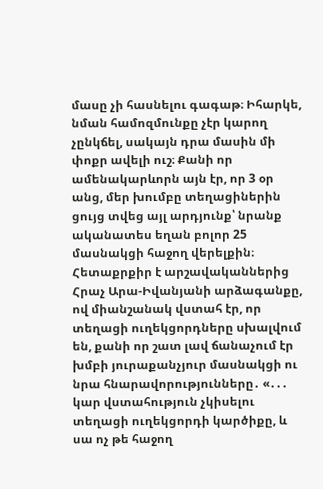մասը չի հասնելու գագաթ։ Իհարկե, նման համոզմունքը չէր կարող չընկճել, սակայն դրա մասին մի փոքր ավելի ուշ։ Քանի որ ամենակարևորն այն էր, որ 3 օր անց, մեր խումբը տեղացիներին ցույց տվեց այլ արդյունք՝ նրանք ականատես եղան բոլոր 25 մասնակցի հաջող վերելքին։
Հետաքրքիր է արշավականներից Հրաչ Արա-Իվանյանի արձագանքը, ով միանշանակ վստահ էր, որ տեղացի ուղեկցորդները սխալվում են, քանի որ շատ լավ ճանաչում էր խմբի յուրաքանչյուր մասնակցի ու նրա հնարավորությունները․ «․․․ կար վստահություն չկիսելու տեղացի ուղեկցորդի կարծիքը, և սա ոչ թե հաջող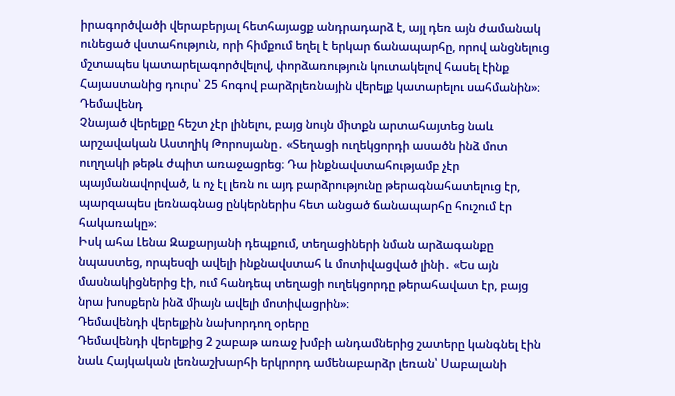իրագործվածի վերաբերյալ հետհայացք անդրադարձ է, այլ դեռ այն ժամանակ ունեցած վստահություն, որի հիմքում եղել է երկար ճանապարհը, որով անցնելուց մշտապես կատարելագործվելով, փորձառություն կուտակելով հասել էինք Հայաստանից դուրս՝ 25 հոգով բարձրլեռնային վերելք կատարելու սահմանին»։
Դեմավենդ
Չնայած վերելքը հեշտ չէր լինելու, բայց նույն միտքն արտահայտեց նաև արշավական Աստղիկ Թորոսյանը․ «Տեղացի ուղեկցորդի ասածն ինձ մոտ ուղղակի թեթև ժպիտ առաջացրեց։ Դա ինքնավստահությամբ չէր պայմանավորված, և ոչ էլ լեռն ու այդ բարձրությունը թերագնահատելուց էր, պարզապես լեռնագնաց ընկերներիս հետ անցած ճանապարհը հուշում էր հակառակը»։
Իսկ ահա Լենա Զաքարյանի դեպքում, տեղացիների նման արձագանքը նպաստեց, որպեսզի ավելի ինքնավստահ և մոտիվացված լինի․ «Ես այն մասնակիցներից էի, ում հանդեպ տեղացի ուղեկցորդը թերահավատ էր, բայց նրա խոսքերն ինձ միայն ավելի մոտիվացրին»։
Դեմավենդի վերելքին նախորդող օրերը
Դեմավենդի վերելքից 2 շաբաթ առաջ խմբի անդամներից շատերը կանգնել էին նաև Հայկական լեռնաշխարհի երկրորդ ամենաբարձր լեռան՝ Սաբալանի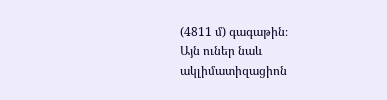(4811 մ) գագաթին։
Այն ուներ նաև ակլիմատիզացիոն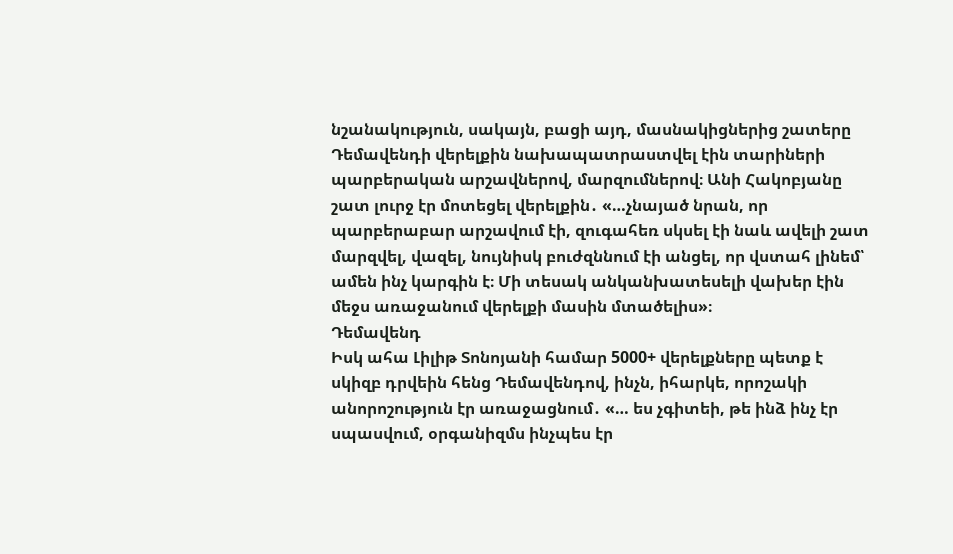նշանակություն, սակայն, բացի այդ, մասնակիցներից շատերը Դեմավենդի վերելքին նախապատրաստվել էին տարիների պարբերական արշավներով, մարզումներով։ Անի Հակոբյանը շատ լուրջ էր մոտեցել վերելքին․ «…չնայած նրան, որ պարբերաբար արշավում էի, զուգահեռ սկսել էի նաև ավելի շատ մարզվել, վազել, նույնիսկ բուժզննում էի անցել, որ վստահ լինեմ՝ ամեն ինչ կարգին է։ Մի տեսակ անկանխատեսելի վախեր էին մեջս առաջանում վերելքի մասին մտածելիս»։
Դեմավենդ
Իսկ ահա Լիլիթ Տոնոյանի համար 5000+ վերելքները պետք է սկիզբ դրվեին հենց Դեմավենդով, ինչն, իհարկե, որոշակի անորոշություն էր առաջացնում․ «… ես չգիտեի, թե ինձ ինչ էր սպասվում, օրգանիզմս ինչպես էր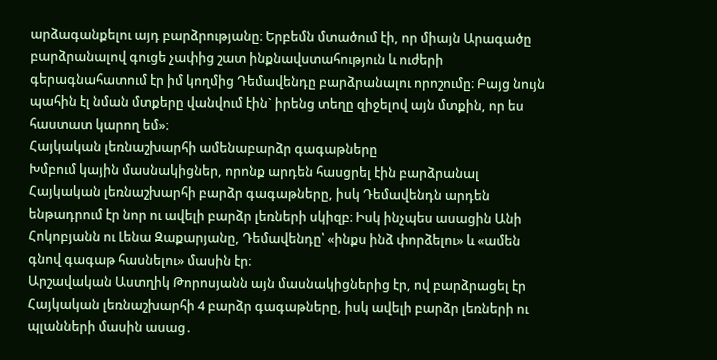արձագանքելու այդ բարձրությանը։ Երբեմն մտածում էի, որ միայն Արագածը բարձրանալով գուցե չափից շատ ինքնավստահություն և ուժերի գերագնահատում էր իմ կողմից Դեմավենդը բարձրանալու որոշումը։ Բայց նույն պահին էլ նման մտքերը վանվում էին` իրենց տեղը զիջելով այն մտքին, որ ես հաստատ կարող եմ»։
Հայկական լեռնաշխարհի ամենաբարձր գագաթները
Խմբում կային մասնակիցներ, որոնք արդեն հասցրել էին բարձրանալ Հայկական լեռնաշխարհի բարձր գագաթները, իսկ Դեմավենդն արդեն ենթադրում էր նոր ու ավելի բարձր լեռների սկիզբ։ Իսկ ինչպես ասացին Անի Հոկոբյանն ու Լենա Զաքարյանը, Դեմավենդը՝ «ինքս ինձ փորձելու» և «ամեն գնով գագաթ հասնելու» մասին էր։
Արշավական Աստղիկ Թորոսյանն այն մասնակիցներից էր, ով բարձրացել էր Հայկական լեռնաշխարհի 4 բարձր գագաթները, իսկ ավելի բարձր լեռների ու պլանների մասին ասաց․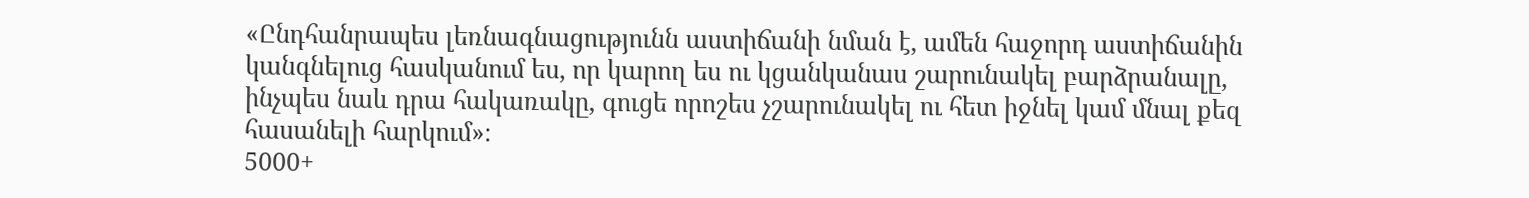«Ընդհանրապես լեռնագնացությունն աստիճանի նման է, ամեն հաջորդ աստիճանին կանգնելուց հասկանում ես, որ կարող ես ու կցանկանաս շարունակել բարձրանալը, ինչպես նաև դրա հակառակը, գուցե որոշես չշարունակել ու հետ իջնել կամ մնալ քեզ հասանելի հարկում»։
5000+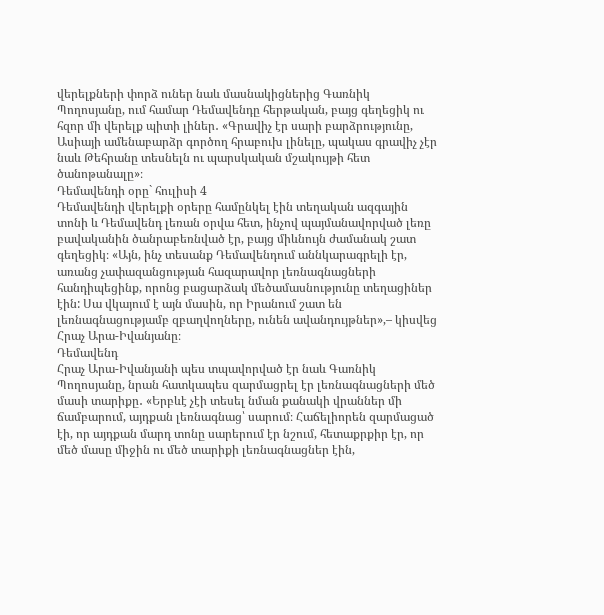վերելքների փորձ ուներ նաև մասնակիցներից Գառնիկ Պողոսյանը, ում համար Դեմավենդը հերթական, բայց գեղեցիկ ու հզոր մի վերելք պիտի լիներ․ «Գրավիչ էր սարի բարձրությունը, Ասիայի ամենաբարձր գործող հրաբուխ լինելը, պակաս գրավիչ չէր նաև Թեհրանը տեսնելն ու պարսկական մշակույթի հետ ծանոթանալը»։
Դեմավենդի օրը` հուլիսի 4
Դեմավենդի վերելքի օրերը համընկել էին տեղական ազգային տոնի և Դեմավենդ լեռան օրվա հետ, ինչով պայմանավորված լեռը բավականին ծանրաբեռնված էր, բայց միևնույն ժամանակ շատ գեղեցիկ։ «Այն, ինչ տեսանք Դեմավենդում աննկարագրելի էր, առանց չափազանցության հազարավոր լեռնագնացների հանդիպեցինք, որոնց բացարձակ մեծամասնությունը տեղացիներ էին: Սա վկայում է այն մասին, որ Իրանում շատ են լեռնագնացությամբ զբաղվողները, ունեն ավանդույթներ»,– կիսվեց Հրաչ Արա-Իվանյանը։
Դեմավենդ
Հրաչ Արա-Իվանյանի պես տպավորված էր նաև Գառնիկ Պողոսյանը, նրան հատկապես զարմացրել էր լեռնագնացների մեծ մասի տարիքը․ «Երբևէ չէի տեսել նման քանակի վրաններ մի ճամբարում, այդքան լեռնագնաց՝ սարում։ Հաճելիորեն զարմացած էի, որ այդքան մարդ տոնը սարերում էր նշում, հետաքրքիր էր, որ մեծ մասը միջին ու մեծ տարիքի լեռնագնացներ էին,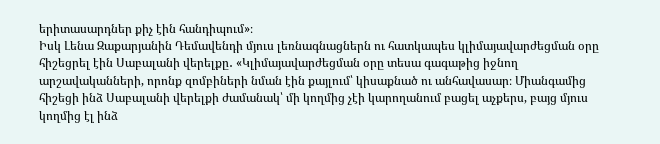երիտասարդներ քիչ էին հանդիպում»։
Իսկ Լենա Զաքարյանին Դեմավենդի մյուս լեռնագնացներն ու հատկապես կլիմայավարժեցման օրը հիշեցրել էին Սաբալանի վերելքը․ «Կլիմայավարժեցման օրը տեսա գագաթից իջնող արշավականների, որոնք զոմբիների նման էին քայլում՝ կիսաքնած ու անհավասար։ Միանգամից հիշեցի ինձ Սաբալանի վերելքի ժամանակ՝ մի կողմից չէի կարողանում բացել աչքերս, բայց մյուս կողմից էլ ինձ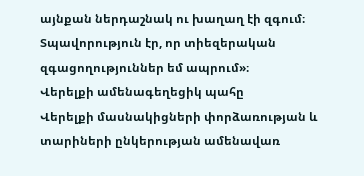այնքան ներդաշնակ ու խաղաղ էի զգում։ Տպավորություն էր, որ տիեզերական զգացողություններ եմ ապրում»։
Վերելքի ամենագեղեցիկ պահը
Վերելքի մասնակիցների փորձառության և տարիների ընկերության ամենավառ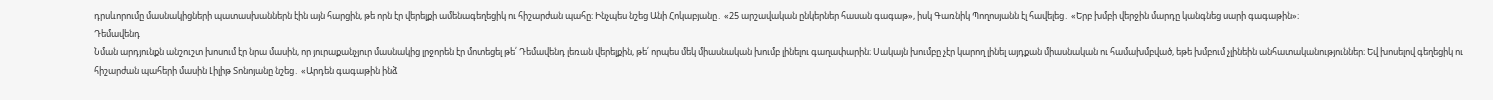դրսևորումը մասնակիցների պատասխաններն էին այն հարցին, թե որն էր վերելքի ամենագեղեցիկ ու հիշարժան պահը։ Ինչպես նշեց Անի Հոկաբյանը․ «25 արշավական ընկերներ հասան գագաթ», իսկ Գառնիկ Պողոսյանն էլ հավելեց․ «Երբ խմբի վերջին մարդը կանգնեց սարի գագաթին»։
Դեմավենդ
Նման արդյունքն անշուշտ խոսում էր նրա մասին, որ յուրաքանչյուր մասնակից լրջորեն էր մոտեցել թե՛ Դեմավենդ լեռան վերելքին, թե՛ որպես մեկ միասնական խումբ լինելու գաղափարին։ Սակայն խումբը չէր կարող լինել այդքան միասնական ու համախմբված, եթե խմբում չլինեին անհատականություններ։ Եվ խոսելով գեղեցիկ ու հիշարժան պահերի մասին Լիլիթ Տոնոյանը նշեց․ «Արդեն գագաթին ինձ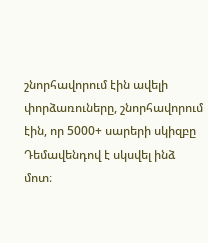շնորհավորում էին ավելի փորձառուները, շնորհավորում էին, որ 5000+ սարերի սկիզբը Դեմավենդով է սկսվել ինձ մոտ։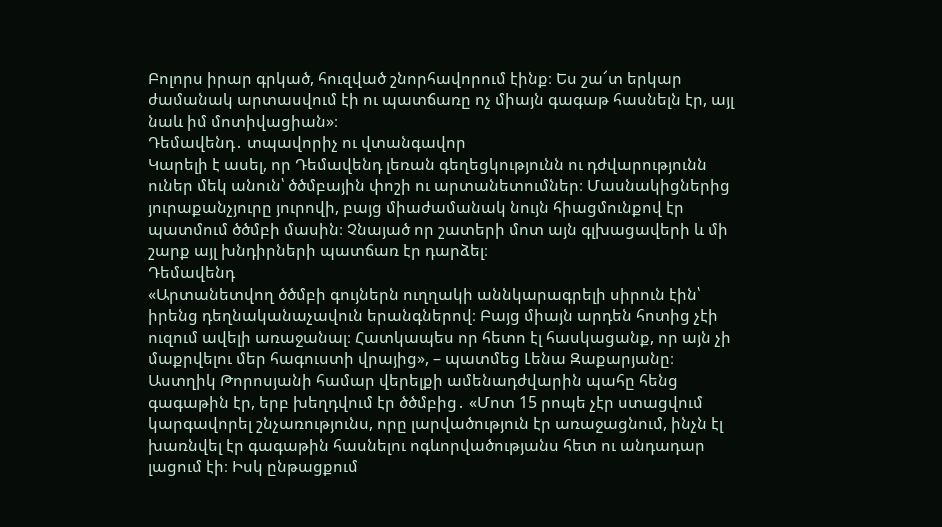Բոլորս իրար գրկած, հուզված շնորհավորում էինք։ Ես շա՜տ երկար ժամանակ արտասվում էի ու պատճառը ոչ միայն գագաթ հասնելն էր, այլ նաև իմ մոտիվացիան»։
Դեմավենդ․ տպավորիչ ու վտանգավոր
Կարելի է ասել, որ Դեմավենդ լեռան գեղեցկությունն ու դժվարությունն ուներ մեկ անուն՝ ծծմբային փոշի ու արտանետումներ։ Մասնակիցներից յուրաքանչյուրը յուրովի, բայց միաժամանակ նույն հիացմունքով էր պատմում ծծմբի մասին։ Չնայած որ շատերի մոտ այն գլխացավերի և մի շարք այլ խնդիրների պատճառ էր դարձել։
Դեմավենդ
«Արտանետվող ծծմբի գույներն ուղղակի աննկարագրելի սիրուն էին՝ իրենց դեղնականաչավուն երանգներով։ Բայց միայն արդեն հոտից չէի ուզում ավելի առաջանալ։ Հատկապես որ հետո էլ հասկացանք, որ այն չի մաքրվելու մեր հագուստի վրայից», – պատմեց Լենա Զաքարյանը։
Աստղիկ Թորոսյանի համար վերելքի ամենադժվարին պահը հենց գագաթին էր, երբ խեղդվում էր ծծմբից․ «Մոտ 15 րոպե չէր ստացվում կարգավորել շնչառությունս, որը լարվածություն էր առաջացնում, ինչն էլ խառնվել էր գագաթին հասնելու ոգևորվածությանս հետ ու անդադար լացում էի։ Իսկ ընթացքում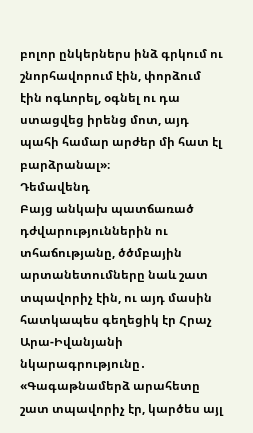բոլոր ընկերներս ինձ գրկում ու շնորհավորում էին, փորձում էին ոգևորել, օգնել ու դա ստացվեց իրենց մոտ, այդ պահի համար արժեր մի հատ էլ բարձրանալ»։
Դեմավենդ
Բայց անկախ պատճառած դժվարություններին ու տհաճությանը, ծծմբային արտանետումները նաև շատ տպավորիչ էին, ու այդ մասին հատկապես գեղեցիկ էր Հրաչ Արա-Իվանյանի նկարագրությունը․ «Գագաթնամերձ արահետը շատ տպավորիչ էր, կարծես այլ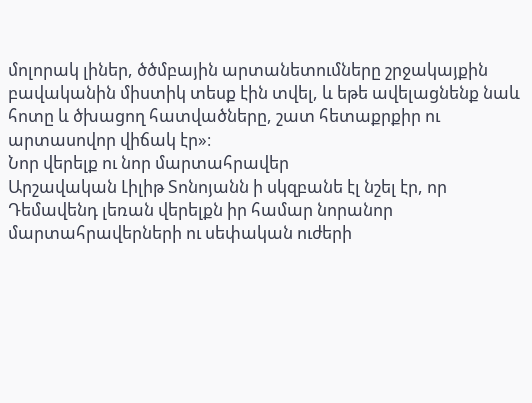մոլորակ լիներ, ծծմբային արտանետումները շրջակայքին բավականին միստիկ տեսք էին տվել, և եթե ավելացնենք նաև հոտը և ծխացող հատվածները, շատ հետաքրքիր ու արտասովոր վիճակ էր»։
Նոր վերելք ու նոր մարտահրավեր
Արշավական Լիլիթ Տոնոյանն ի սկզբանե էլ նշել էր, որ Դեմավենդ լեռան վերելքն իր համար նորանոր մարտահրավերների ու սեփական ուժերի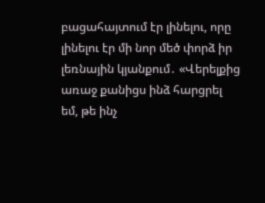բացահայտում էր լինելու, որը լինելու էր մի նոր մեծ փորձ իր լեռնային կյանքում․ «Վերելքից առաջ քանիցս ինձ հարցրել եմ, թե ինչ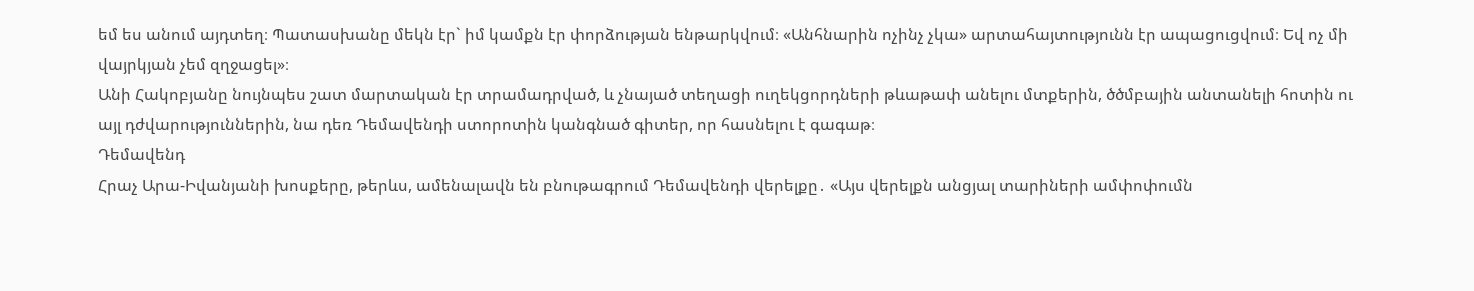եմ ես անում այդտեղ։ Պատասխանը մեկն էր` իմ կամքն էր փորձության ենթարկվում։ «Անհնարին ոչինչ չկա» արտահայտությունն էր ապացուցվում։ Եվ ոչ մի վայրկյան չեմ զղջացել»։
Անի Հակոբյանը նույնպես շատ մարտական էր տրամադրված, և չնայած տեղացի ուղեկցորդների թևաթափ անելու մտքերին, ծծմբային անտանելի հոտին ու այլ դժվարություններին, նա դեռ Դեմավենդի ստորոտին կանգնած գիտեր, որ հասնելու է գագաթ։
Դեմավենդ
Հրաչ Արա-Իվանյանի խոսքերը, թերևս, ամենալավն են բնութագրում Դեմավենդի վերելքը․ «Այս վերելքն անցյալ տարիների ամփոփումն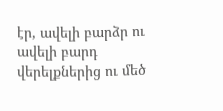էր, ավելի բարձր ու ավելի բարդ վերելքներից ու մեծ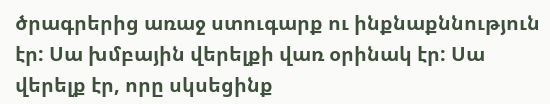ծրագրերից առաջ ստուգարք ու ինքնաքննություն էր: Սա խմբային վերելքի վառ օրինակ էր: Սա վերելք էր, որը սկսեցինք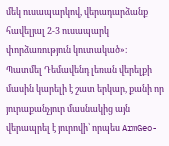մեկ ուսապարկով, վերադարձանք հավելյալ 2-3 ուսապարկ փորձառություն կուտակած»։
Պատմել Դեմավենդ լեռան վերելքի մասին կարելի է շատ երկար, քանի որ յուրաքանչյուր մասնակից այն վերապրել է յուրովի՝ որպես ArmGeo-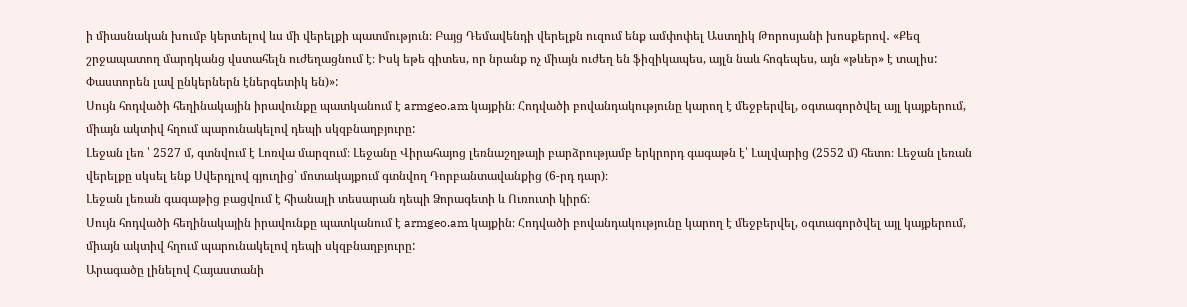ի միասնական խումբ կերտելով ևս մի վերելքի պատմություն։ Բայց Դեմավենդի վերելքն ուզում ենք ամփոփել Աստղիկ Թորոսյանի խոսքերով․ «Քեզ շրջապատող մարդկանց վստահելն ուժեղացնում է։ Իսկ եթե գիտես, որ նրանք ոչ միայն ուժեղ են ֆիզիկապես, այլն նաև հոգեպես, այն «թևեր» է տալիս: Փաստորեն լավ ընկերներն էներգետիկ են)»:
Սույն հոդվածի հեղինակային իրավունքը պատկանում է armgeo.am կայքին։ Հոդվածի բովանդակությունը կարող է մեջբերվել, օգտագործվել այլ կայքերում, միայն ակտիվ հղում պարունակելով դեպի սկզբնաղբյուրը:
Լեջան լեռ ՝ 2527 մ, գտնվում է Լոռվա մարզում։ Լեջանը Վիրահայոց լեռնաշղթայի բարձրությամբ երկրորդ գագաթն է՝ Լալվարից (2552 մ) հետո։ Լեջան լեռան վերելքը սկսել ենք Սվերդլով գյուղից՝ մոտակայքում գտնվող Դորբանտավանքից (6-րդ դար)։
Լեջան լեռան գագաթից բացվում է հիանալի տեսարան դեպի Ձորագետի և Ուռուտի կիրճ։
Սույն հոդվածի հեղինակային իրավունքը պատկանում է armgeo.am կայքին։ Հոդվածի բովանդակությունը կարող է մեջբերվել, օգտագործվել այլ կայքերում, միայն ակտիվ հղում պարունակելով դեպի սկզբնաղբյուրը:
Արագածը լինելով Հայաստանի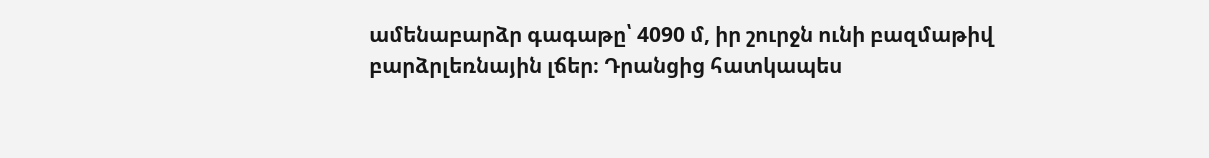ամենաբարձր գագաթը՝ 4090 մ, իր շուրջն ունի բազմաթիվ բարձրլեռնային լճեր։ Դրանցից հատկապես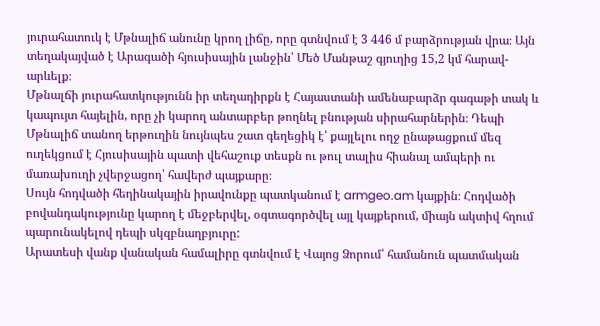յուրահատուկ է Մթնալիճ անունը կրող լիճը, որը գտնվում է 3 446 մ բարձրության վրա։ Այն տեղակայված է Արագածի հյուսիսային լանջին՝ Մեծ Մանթաշ գյուղից 15,2 կմ հարավ-արևելք։
Մթնալճի յուրահատկությունն իր տեղադիրքն է Հայաստանի ամենաբարձր գագաթի տակ և կապույտ հայելին, որը չի կարող անտարբեր թողնել բնության սիրահարներին։ Դեպի Մթնալիճ տանող երթուղին նույնպես շատ գեղեցիկ է՝ քայլելու ողջ ընաթացքում մեզ ուղեկցում է Հյուսիսային պատի վեհաշուք տեսքն ու թուլ տալիս հիանալ ամպերի ու մառախուղի չվերջացող՝ հավերժ պայքարը։
Սույն հոդվածի հեղինակային իրավունքը պատկանում է armgeo.am կայքին։ Հոդվածի բովանդակությունը կարող է մեջբերվել, օգտագործվել այլ կայքերում, միայն ակտիվ հղում պարունակելով դեպի սկզբնաղբյուրը:
Արատեսի վանք վանական համալիրը գտնվում է Վայոց Ձորում՝ համանուն պատմական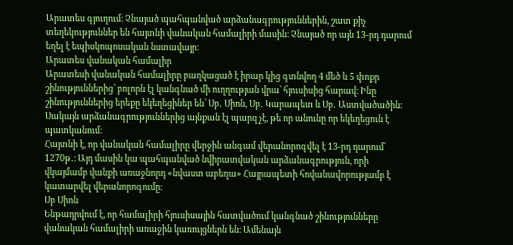Արատես գյուղում։ Չնայած պահպանված արձանագրություններին, շատ քիչ տեղեկություններ են հայտնի վանական համալիրի մասին։ Չնայած որ այն 13-րդ դարում եղել է եպիսկոպոսական նստավայր։
Արատես վանական համալիր
Արատեսի վանական համալիրը բաղկացած է իրար կից գտնվող 4 մեծ և 5 փոքր շինություններից՝ բոլորն էլ կանգնած մի ուղղության վրա՝ հյուսիսից հարավ։ Ինը շինություններից երեքը եկեղեցիներ են՝ Սբ․ Սիոն, Սբ․ Կարապետ և Սբ․ Աստվածածին։ Սակայն արձանագրություններից այնքան էլ պարզ չէ, թե որ անունը որ եկեղեցուն է պատկանում։
Հայտնի է, որ վանական համալիրը վերջին անգամ վերանորոգվել է 13-րդ դարում՝ 1270թ․։ Այդ մասին կա պահպանված նվիրատվական արձանագրություն, որի վկայմամբ վանքի առաջնորդ «նվաստ աբեղա» Հայրապետի հովանավորությամբ է կատարվել վերանորոգումը։
Սբ Սիոն
Ենթադրվում է, որ համալիրի հյուսիսային հատվածում կանգնած շինությունները վանական համալիրի առաջին կառույցներն են։ Ամենայն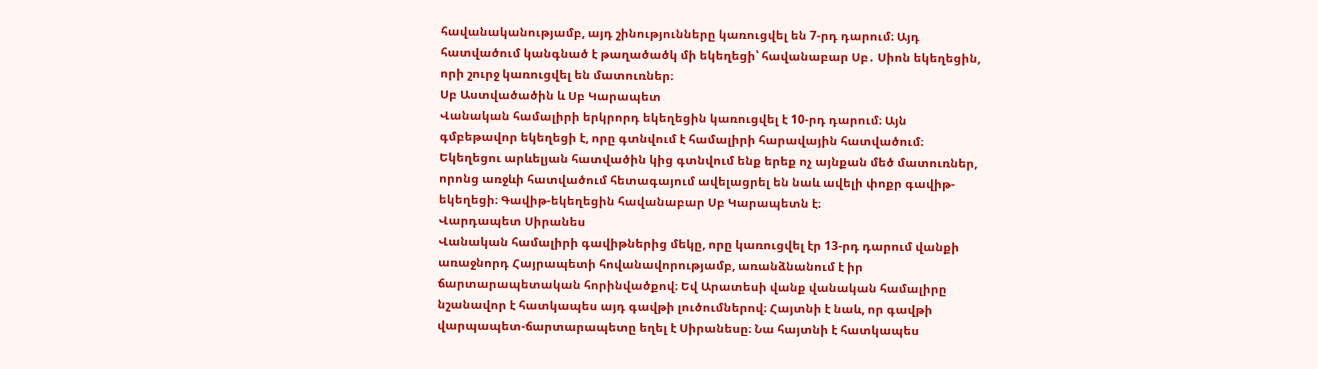հավանականությամբ, այդ շինությունները կառուցվել են 7-րդ դարում։ Այդ հատվածում կանգնած է թաղածածկ մի եկեղեցի՝ հավանաբար Սբ․ Սիոն եկեղեցին, որի շուրջ կառուցվել են մատուռներ։
Սբ Աստվածածին և Սբ Կարապետ
Վանական համալիրի երկրորդ եկեղեցին կառուցվել է 10-րդ դարում։ Այն գմբեթավոր եկեղեցի է, որը գտնվում է համալիրի հարավային հատվածում։ Եկեղեցու արևելյան հատվածին կից գտնվում ենք երեք ոչ այնքան մեծ մատուռներ, որոնց առջևի հատվածում հետագայում ավելացրել են նաև ավելի փոքր գավիթ-եկեղեցի։ Գավիթ-եկեղեցին հավանաբար Սբ Կարապետն է։
Վարդապետ Սիրանես
Վանական համալիրի գավիթներից մեկը, որը կառուցվել էր 13-րդ դարում վանքի առաջնորդ Հայրապետի հովանավորությամբ, առանձնանում է իր ճարտարապետական հորինվածքով։ Եվ Արատեսի վանք վանական համալիրը նշանավոր է հատկապես այդ գավթի լուծումներով։ Հայտնի է նաև, որ գավթի վարպապետ-ճարտարապետը եղել է Սիրանեսը։ Նա հայտնի է հատկապես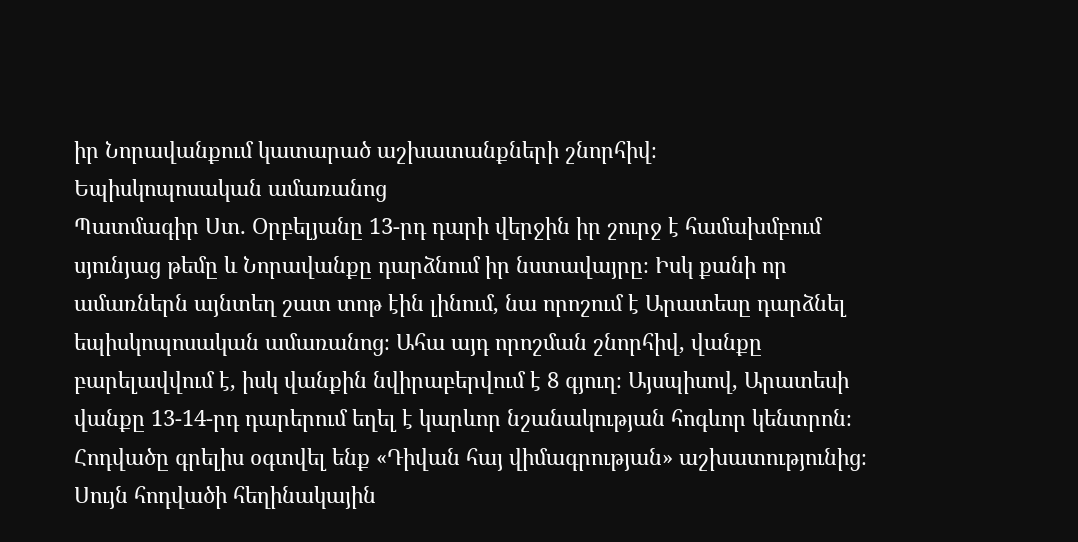իր Նորավանքում կատարած աշխատանքների շնորհիվ։
Եպիսկոպոսական ամառանոց
Պատմագիր Ստ․ Օրբելյանը 13-րդ դարի վերջին իր շուրջ է համախմբում սյունյաց թեմը և Նորավանքը դարձնում իր նստավայրը։ Իսկ քանի որ ամառներն այնտեղ շատ տոթ էին լինում, նա որոշում է Արատեսը դարձնել եպիսկոպոսական ամառանոց։ Ահա այդ որոշման շնորհիվ, վանքը բարելավվում է, իսկ վանքին նվիրաբերվում է 8 գյուղ։ Այսպիսով, Արատեսի վանքը 13-14-րդ դարերում եղել է կարևոր նշանակության հոգևոր կենտրոն։
Հոդվածը գրելիս օգտվել ենք «Դիվան հայ վիմագրության» աշխատությունից։
Սույն հոդվածի հեղինակային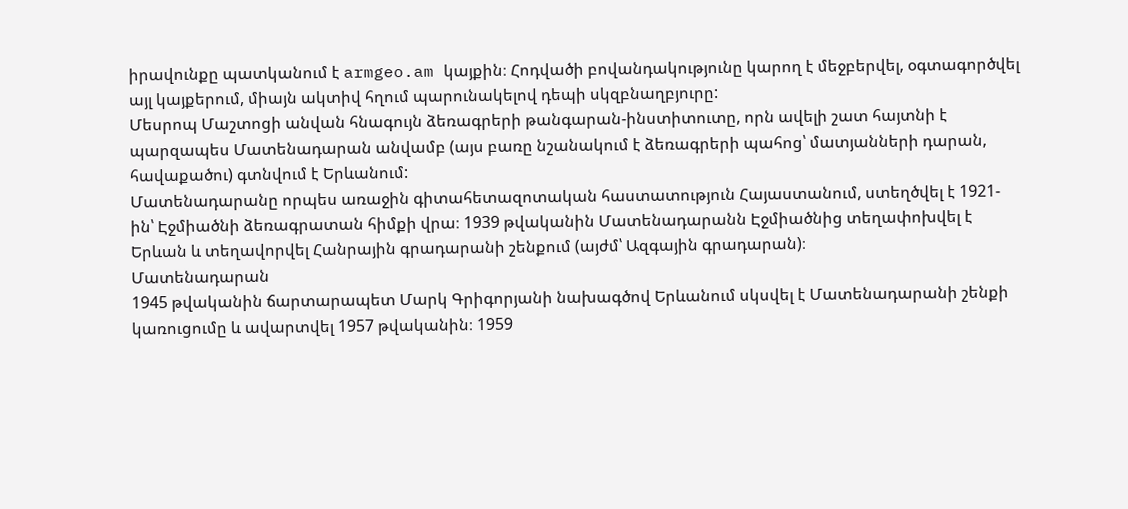իրավունքը պատկանում է armgeo.am կայքին։ Հոդվածի բովանդակությունը կարող է մեջբերվել, օգտագործվել այլ կայքերում, միայն ակտիվ հղում պարունակելով դեպի սկզբնաղբյուրը:
Մեսրոպ Մաշտոցի անվան հնագույն ձեռագրերի թանգարան-ինստիտուտը, որն ավելի շատ հայտնի է պարզապես Մատենադարան անվամբ (այս բառը նշանակում է ձեռագրերի պահոց՝ մատյանների դարան, հավաքածու) գտնվում է Երևանում:
Մատենադարանը որպես առաջին գիտահետազոտական հաստատություն Հայաստանում, ստեղծվել է 1921-ին՝ Էջմիածնի ձեռագրատան հիմքի վրա։ 1939 թվականին Մատենադարանն Էջմիածնից տեղափոխվել է Երևան և տեղավորվել Հանրային գրադարանի շենքում (այժմ՝ Ազգային գրադարան)։
Մատենադարան
1945 թվականին ճարտարապետ Մարկ Գրիգորյանի նախագծով Երևանում սկսվել է Մատենադարանի շենքի կառուցումը և ավարտվել 1957 թվականին։ 1959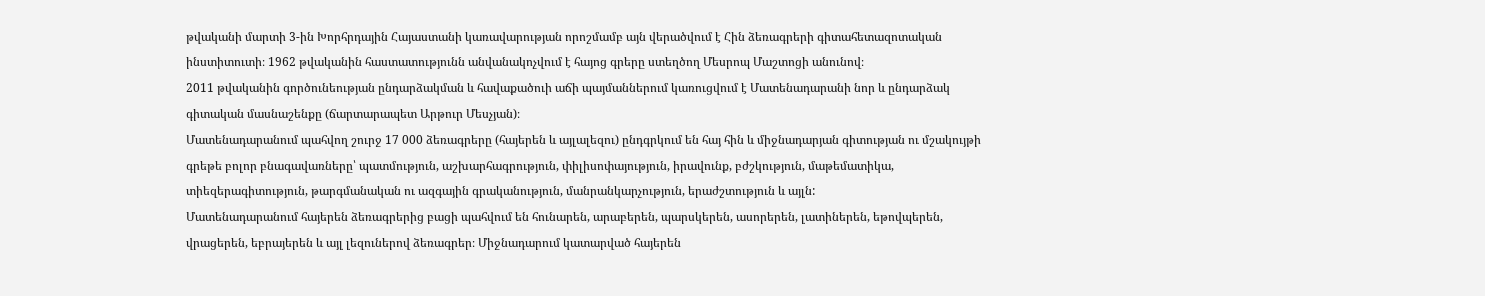թվականի մարտի 3-ին Խորհրդային Հայաստանի կառավարության որոշմամբ այն վերածվում է Հին ձեռագրերի գիտահետազոտական ինստիտուտի։ 1962 թվականին հաստատությունն անվանակոչվում է հայոց գրերը ստեղծող Մեսրոպ Մաշտոցի անունով։
2011 թվականին գործունեության ընդարձակման և հավաքածուի աճի պայմաններում կառուցվում է Մատենադարանի նոր և ընդարձակ գիտական մասնաշենքը (ճարտարապետ Արթուր Մեսչյան)։
Մատենադարանում պահվող շուրջ 17 000 ձեռագրերը (հայերեն և այլալեզու) ընդգրկում են հայ հին և միջնադարյան գիտության ու մշակույթի գրեթե բոլոր բնագավառները՝ պատմություն, աշխարհագրություն, փիլիսոփայություն, իրավունք, բժշկություն, մաթեմատիկա, տիեզերագիտություն, թարգմանական ու ազգային գրականություն, մանրանկարչություն, երաժշտություն և այլն:
Մատենադարանում հայերեն ձեռագրերից բացի պահվում են հունարեն, արաբերեն, պարսկերեն, ասորերեն, լատիներեն, եթովպերեն, վրացերեն, եբրայերեն և այլ լեզուներով ձեռագրեր։ Միջնադարում կատարված հայերեն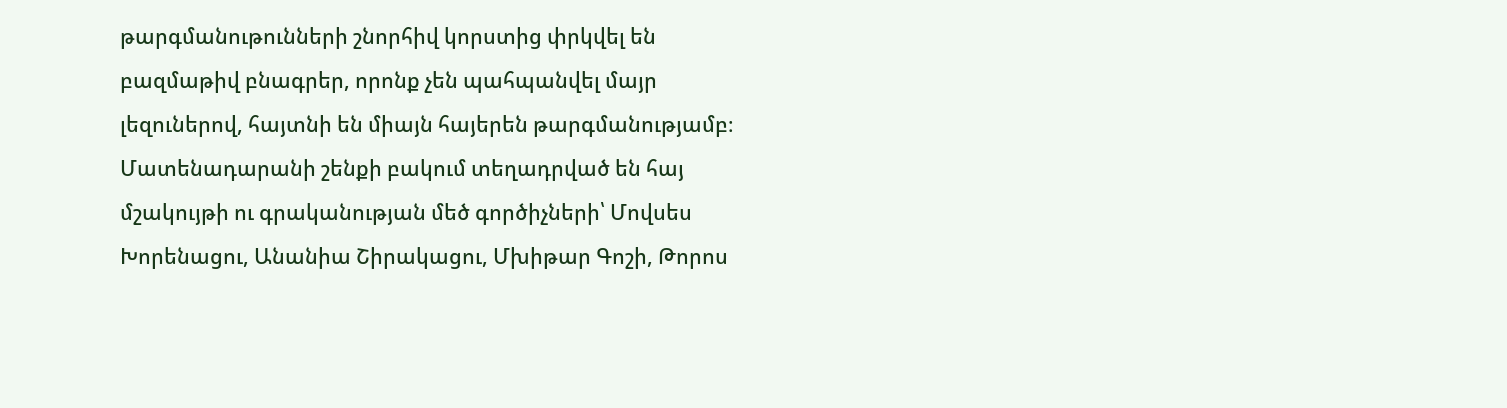թարգմանութունների շնորհիվ կորստից փրկվել են բազմաթիվ բնագրեր, որոնք չեն պահպանվել մայր լեզուներով, հայտնի են միայն հայերեն թարգմանությամբ։
Մատենադարանի շենքի բակում տեղադրված են հայ մշակույթի ու գրականության մեծ գործիչների՝ Մովսես Խորենացու, Անանիա Շիրակացու, Մխիթար Գոշի, Թորոս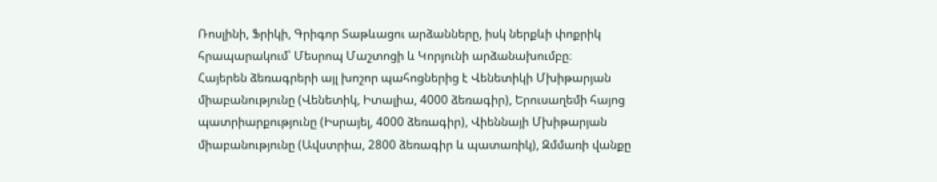Ռոսլինի, Ֆրիկի, Գրիգոր Տաթևացու արձանները, իսկ ներքևի փոքրիկ հրապարակում՝ Մեսրոպ Մաշտոցի և Կորյունի արձանախումբը։
Հայերեն ձեռագրերի այլ խոշոր պահոցներից է Վենետիկի Մխիթարյան միաբանությունը (Վենետիկ, Իտալիա, 4000 ձեռագիր), Երուսաղեմի հայոց պատրիարքությունը (Իսրայել, 4000 ձեռագիր), Վիեննայի Մխիթարյան միաբանությունը (Ավստրիա, 2800 ձեռագիր և պատառիկ), Զմմառի վանքը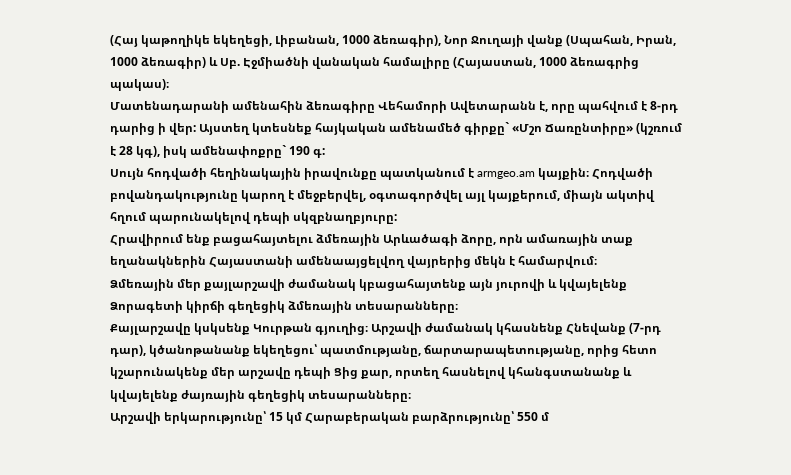(Հայ կաթողիկե եկեղեցի, Լիբանան, 1000 ձեռագիր), Նոր Ջուղայի վանք (Սպահան, Իրան, 1000 ձեռագիր) և Սբ. Էջմիածնի վանական համալիրը (Հայաստան, 1000 ձեռագրից պակաս)։
Մատենադարանի ամենահին ձեռագիրը Վեհամորի Ավետարանն է, որը պահվում է 8-րդ դարից ի վեր: Այստեղ կտեսնեք հայկական ամենամեծ գիրքը` «Մշո Ճառընտիրը» (կշռում է 28 կգ), իսկ ամենափոքրը` 190 գ:
Սույն հոդվածի հեղինակային իրավունքը պատկանում է armgeo.am կայքին։ Հոդվածի բովանդակությունը կարող է մեջբերվել, օգտագործվել այլ կայքերում, միայն ակտիվ հղում պարունակելով դեպի սկզբնաղբյուրը:
Հրավիրում ենք բացահայտելու ձմեռային Արևածագի ձորը, որն ամառային տաք եղանակներին Հայաստանի ամենաայցելվող վայրերից մեկն է համարվում։
Ձմեռային մեր քայլարշավի ժամանակ կբացահայտենք այն յուրովի և կվայելենք Ձորագետի կիրճի գեղեցիկ ձմեռային տեսարանները։
Քայլարշավը կսկսենք Կուրթան գյուղից։ Արշավի ժամանակ կհասնենք Հնեվանք (7-րդ դար), կծանոթանանք եկեղեցու՝ պատմությանը, ճարտարապետությանը, որից հետո կշարունակենք մեր արշավը դեպի Ցից քար, որտեղ հասնելով կհանգստանանք և կվայելենք ժայռային գեղեցիկ տեսարանները։
Արշավի երկարությունը՝ 15 կմ Հարաբերական բարձրությունը՝ 550 մ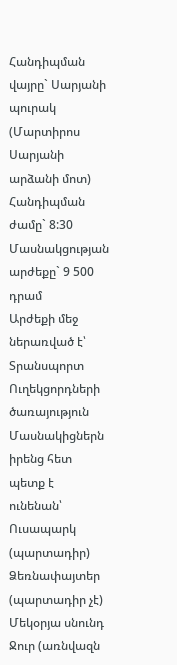Հանդիպման վայրը` Սարյանի պուրակ (Մարտիրոս Սարյանի արձանի մոտ) Հանդիպման ժամը` 8:30 Մասնակցության արժեքը` 9 500 դրամ
Արժեքի մեջ ներառված է՝ Տրանսպորտ Ուղեկցորդների ծառայություն
Մասնակիցներն իրենց հետ պետք է ունենան՝ Ուսապարկ (պարտադիր) Ձեռնափայտեր (պարտադիր չէ) Մեկօրյա սնունդ Ջուր (առնվազն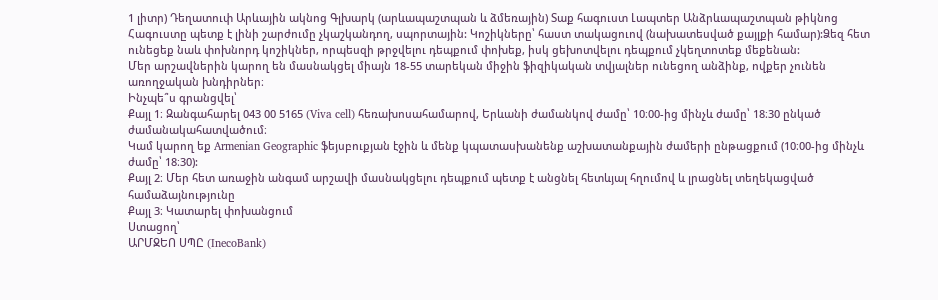1 լիտր) Դեղատուփ Արևային ակնոց Գլխարկ (արևապաշտպան և ձմեռային) Տաք հագուստ Լապտեր Անձրևապաշտպան թիկնոց
Հագուստը պետք է լինի շարժումը չկաշկանդող, սպորտային: Կոշիկները՝ հաստ տակացուով (նախատեսված քայլքի համար):Ձեզ հետ ունեցեք նաև փոխնորդ կոշիկներ, որպեսզի թրջվելու դեպքում փոխեք, իսկ ցեխոտվելու դեպքում չկեղտոտեք մեքենան:
Մեր արշավներին կարող են մասնակցել միայն 18-55 տարեկան միջին ֆիզիկական տվյալներ ունեցող անձինք, ովքեր չունեն առողջական խնդիրներ։
Ինչպե՞ս գրանցվել՝
Քայլ 1։ Զանգահարել 043 00 5165 (Viva cell) հեռախոսահամարով, Երևանի ժամանկով ժամը՝ 10։00-ից մինչև ժամը՝ 18։30 ընկած ժամանակահատվածում։
Կամ կարող եք Armenian Geographic ֆեյսբուքյան էջին և մենք կպատասխանենք աշխատանքային ժամերի ընթացքում (10։00-ից մինչև ժամը՝ 18։30):
Քայլ 2։ Մեր հետ առաջին անգամ արշավի մասնակցելու դեպքում պետք է անցնել հետևյալ հղումով և լրացնել տեղեկացված համաձայնությունը
Քայլ 3։ Կատարել փոխանցում
Ստացող՝
ԱՐՄՋԵՈ ՍՊԸ (InecoBank)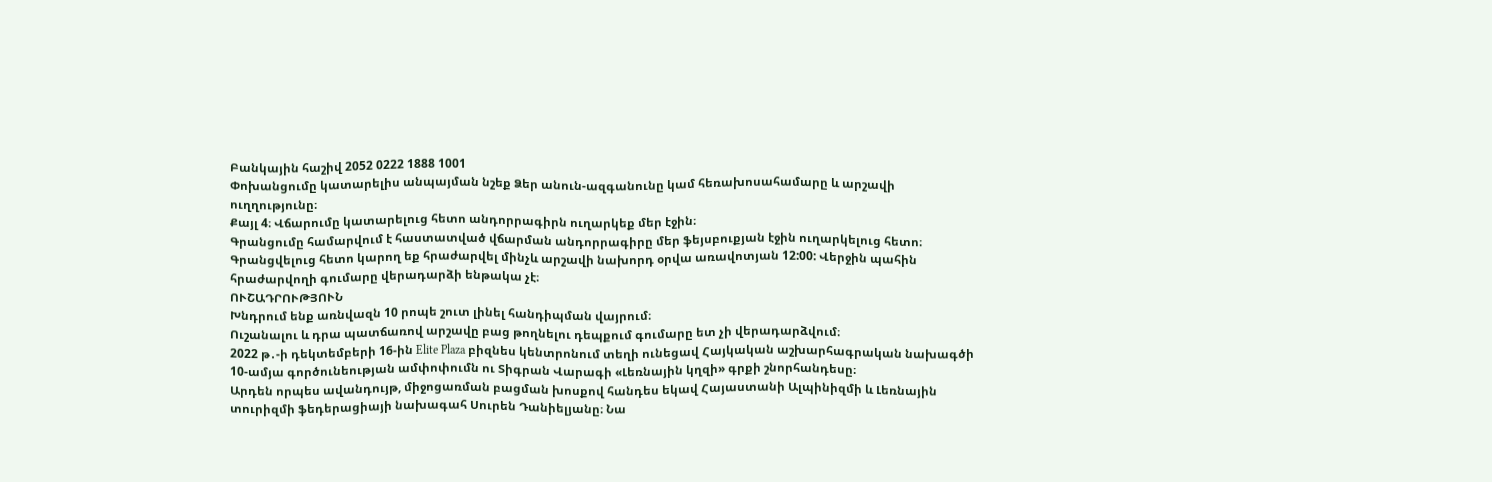Բանկային հաշիվ 2052 0222 1888 1001
Փոխանցումը կատարելիս անպայման նշեք Ձեր անուն-ազգանունը կամ հեռախոսահամարը և արշավի ուղղությունը։
Քայլ 4։ Վճարումը կատարելուց հետո անդորրագիրն ուղարկեք մեր էջին։
Գրանցումը համարվում է հաստատված վճարման անդորրագիրը մեր ֆեյսբուքյան էջին ուղարկելուց հետո։
Գրանցվելուց հետո կարող եք հրաժարվել մինչև արշավի նախորդ օրվա առավոտյան 12:00: Վերջին պահին
հրաժարվողի գումարը վերադարձի ենթակա չէ։
ՈՒՇԱԴՐՈՒԹՅՈՒՆ
Խնդրում ենք առնվազն 10 րոպե շուտ լինել հանդիպման վայրում։
Ուշանալու և դրա պատճառով արշավը բաց թողնելու դեպքում գումարը ետ չի վերադարձվում։
2022 թ․-ի դեկտեմբերի 16-ին Elite Plaza բիզնես կենտրոնում տեղի ունեցավ Հայկական աշխարհագրական նախագծի 10-ամյա գործունեության ամփոփումն ու Տիգրան Վարագի «Լեռնային կղզի» գրքի շնորհանդեսը։
Արդեն որպես ավանդույթ, միջոցառման բացման խոսքով հանդես եկավ Հայաստանի Ալպինիզմի և Լեռնային տուրիզմի ֆեդերացիայի նախագահ Սուրեն Դանիելյանը։ Նա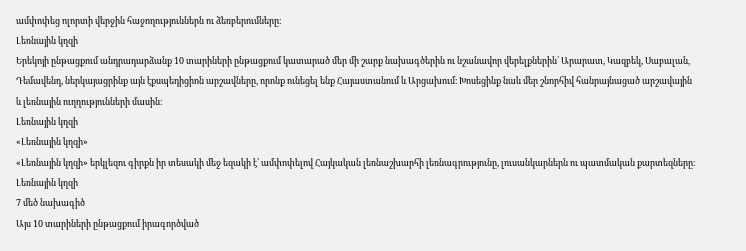ամփոփեց ոլորտի վերջին հաջողություններն ու ձեռբերումները։
Լեռնային կղզի
Երեկոյի ընթացքում անդրադարձանք 10 տարիների ընթացքում կատարած մեր մի շարք նախագծերին ու նշանավոր վերելքներին՝ Արարատ, Կազբեկ, Սաբալան, Դեմավենդ, ներկայացրինք այն էքսպեդիցիոն արշավները, որոնք ունեցել ենք Հայաստանում և Արցախում։ Խոսեցինք նաև մեր շնորհիվ հանրայնացած արշավային և լեռնային ուղղությունների մասին։
Լեռնային կղզի
«Լեռնային կղզի»
«Լեռնային կղզի» երկլեզու գիրքն իր տեսակի մեջ եզակի է՝ ամփոփելով Հայկական լեռնաշխարհի լեռնագրությունը, լուսանկարներն ու պատմական քարտեզները։
Լեռնային կղզի
7 մեծ նախագիծ
Այս 10 տարիների ընթացքում իրագործված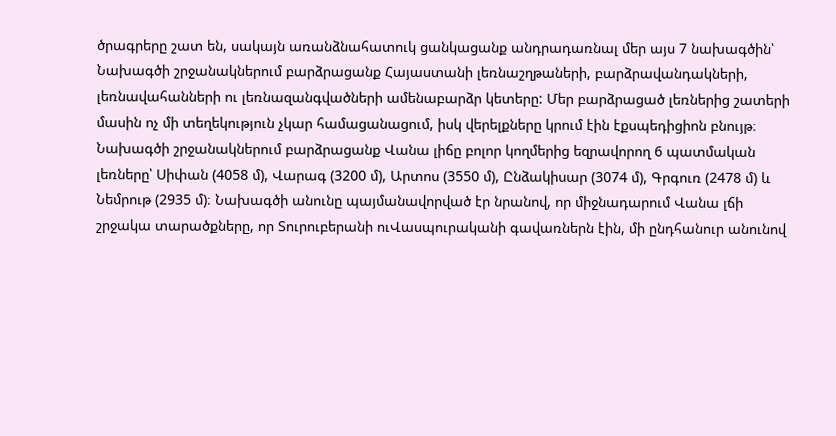ծրագրերը շատ են, սակայն առանձնահատուկ ցանկացանք անդրադառնալ մեր այս 7 նախագծին՝
Նախագծի շրջանակներում բարձրացանք Հայաստանի լեռնաշղթաների, բարձրավանդակների, լեռնավահանների ու լեռնազանգվածների ամենաբարձր կետերը: Մեր բարձրացած լեռներից շատերի մասին ոչ մի տեղեկություն չկար համացանացում, իսկ վերելքները կրում էին էքսպեդիցիոն բնույթ։
Նախագծի շրջանակներում բարձրացանք Վանա լիճը բոլոր կողմերից եզրավորող 6 պատմական լեռները՝ Սիփան (4058 մ), Վարագ (3200 մ), Արտոս (3550 մ), Ընձակիսար (3074 մ), Գրգուռ (2478 մ) և Նեմրութ (2935 մ)։ Նախագծի անունը պայմանավորված էր նրանով, որ միջնադարում Վանա լճի շրջակա տարածքները, որ Տուրուբերանի ուՎասպուրականի գավառներն էին, մի ընդհանուր անունով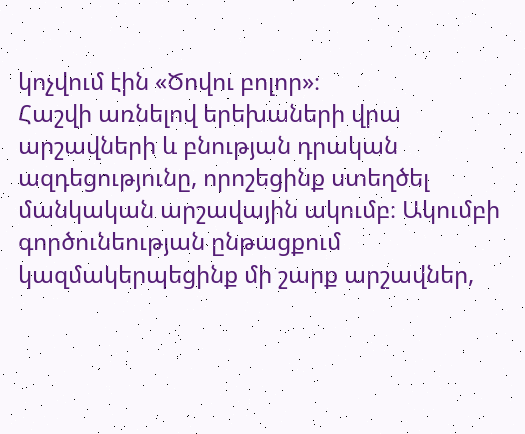կոչվում էին «Ծովու բոլոր»։
Հաշվի առնելով երեխաների վրա արշավների և բնության դրական ազդեցությունը, որոշեցինք ստեղծել մանկական արշավային ակումբ։ Ակումբի գործունեության ընթացքում կազմակերպեցինք մի շարք արշավներ,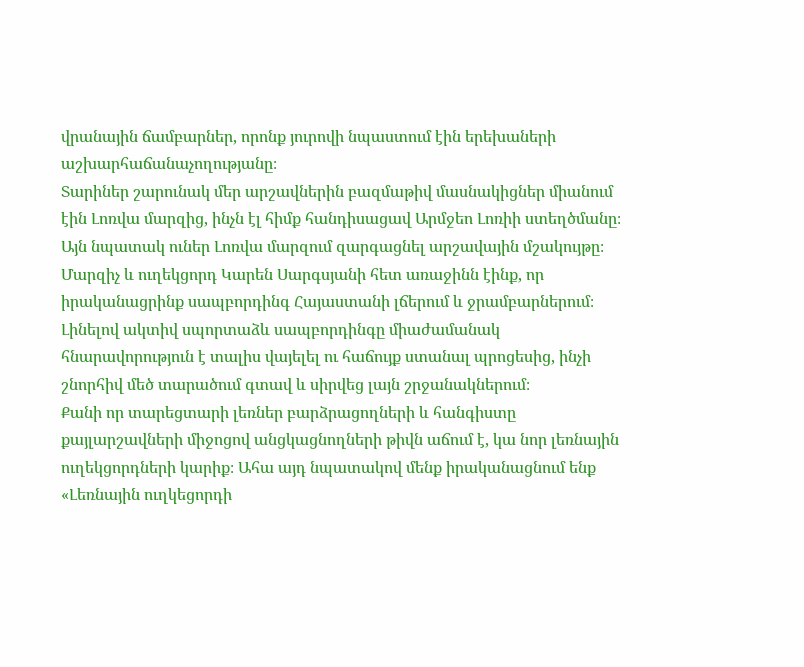վրանային ճամբարներ, որոնք յուրովի նպաստում էին երեխաների աշխարհաճանաչողությանը։
Տարիներ շարունակ մեր արշավներին բազմաթիվ մասնակիցներ միանում էին Լոռվա մարզից, ինչն էլ հիմք հանդիսացավ Արմջեո Լոռիի ստեղծմանը։ Այն նպատակ ուներ Լոռվա մարզում զարգացնել արշավային մշակույթը։
Մարզիչ և ուղեկցորդ Կարեն Սարգսյանի հետ առաջինն էինք, որ իրականացրինք սապբորդինգ Հայաստանի լճերում և ջրամբարներում։ Լինելով ակտիվ սպորտաձև սապբորդինգը միաժամանակ հնարավորություն է տալիս վայելել ու հաճույք ստանալ պրոցեսից, ինչի շնորհիվ մեծ տարածում գտավ և սիրվեց լայն շրջանակներում։
Քանի որ տարեցտարի լեռներ բարձրացողների և հանգիստը քայլարշավների միջոցով անցկացնողների թիվն աճում է, կա նոր լեռնային ուղեկցորդների կարիք։ Ահա այդ նպատակով մենք իրականացնում ենք «Լեռնային ուղկեցորդի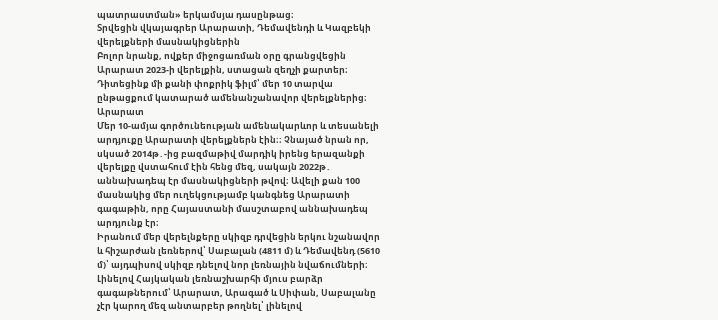պատրաստման» երկամսյա դասընթաց։
Տրվեցին վկայագրեր Արարատի, Դեմավենդի և Կազբեկի վերելքների մասնակիցներին
Բոլոր նրանք, ովքեր միջոցառման օրը գրանցվեցին Արարատ 2023-ի վերելքին, ստացան զեղչի քարտեր։
Դիտեցինք մի քանի փոքրիկ ֆիլմ՝ մեր 10 տարվա ընթացքում կատարած ամենանշանավոր վերելքներից։
Արարատ
Մեր 10-ամյա գործունեության ամենակարևոր և տեսանելի արդյուքը Արարատի վերելքներն էին։։ Չնայած նրան որ, սկսած 2014թ․-ից բազմաթիվ մարդիկ իրենց երազանքի վերելքը վստահում էին հենց մեզ, սակայն 2022թ․ աննախադեպ էր մասնակիցների թվով։ Ավելի քան 100 մասնակից մեր ուղեկցությամբ կանգնեց Արարատի գագաթին, որը Հայաստանի մասշտաբով աննախադեպ արդյունք էր։
Իրանում մեր վերելնքերը սկիզբ դրվեցին երկու նշանավոր և հիշարժան լեռներով՝ Սաբալան (4811 մ) և Դեմավենդ (5610 մ)՝ այդպիսով սկիզբ դնելով նոր լեռնային նվաճումների։ Լինելով Հայկական լեռնաշխարհի մյուս բարձր գագաթներում՝ Արարատ, Արագած և Սիփան, Սաբալանը չէր կարող մեզ անտարբեր թողնել՝ լինելով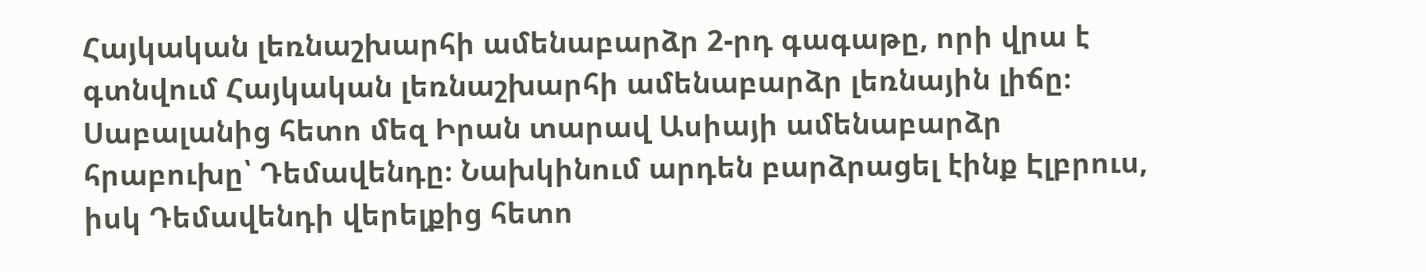Հայկական լեռնաշխարհի ամենաբարձր 2-րդ գագաթը, որի վրա է գտնվում Հայկական լեռնաշխարհի ամենաբարձր լեռնային լիճը։
Սաբալանից հետո մեզ Իրան տարավ Ասիայի ամենաբարձր հրաբուխը՝ Դեմավենդը։ Նախկինում արդեն բարձրացել էինք Էլբրուս, իսկ Դեմավենդի վերելքից հետո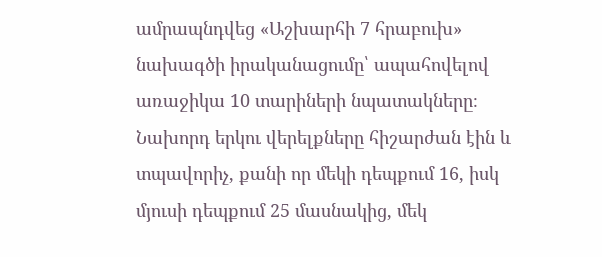ամրապնդվեց «Աշխարհի 7 հրաբուխ» նախագծի իրականացումը՝ ապահովելով առաջիկա 10 տարիների նպատակները։
Նախորդ երկու վերելքները հիշարժան էին և տպավորիչ, քանի որ մեկի դեպքում 16, իսկ մյուսի դեպքում 25 մասնակից, մեկ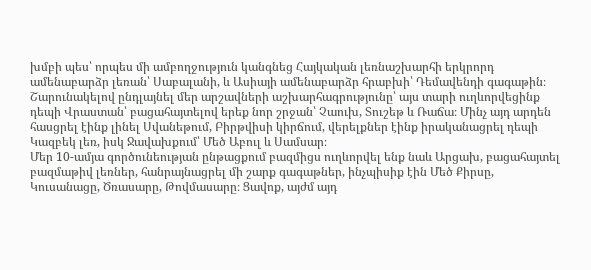խմբի պես՝ որպես մի ամբողջություն կանգնեց Հայկական լեռնաշխարհի երկրորդ ամենաբարձր լեռան՝ Սաբալանի, և Ասիայի ամենաբարձր հրաբխի՝ Դեմավենդի գագաթին։
Շարունակելով ընդլայնել մեր արշավների աշխարհագրությունը՝ այս տարի ուղևորվեցինք դեպի Վրաստան՝ բացահայտելով երեք նոր շրջան՝ Չաուխ, Տուշեթ և Ռաճա։ Մինչ այդ արդեն հասցրել էինք լինել Սվանեթում, Բիրթվիսի կիրճում, վերելքներ էինք իրականացրել դեպի Կազբեկ լեռ, իսկ Ջավախքում՝ Մեծ Աբուլ և Սամսար։
Մեր 10-ամյա գործունեության ընթացքում բազմիցս ուղևորվել ենք նաև Արցախ, բացահայտել բազմաթիվ լեռներ, հանրայնացրել մի շարք գագաթներ, ինչպիսիք էին Մեծ Քիրսը, Կուսանացը, Ծռասարը, Թովմասարը։ Ցավոք, այժմ այդ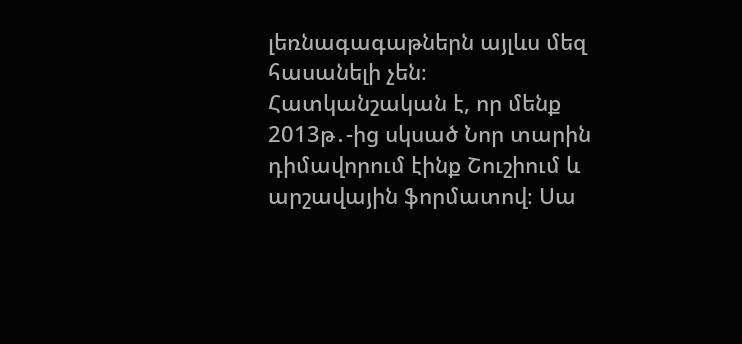լեռնագագաթներն այլևս մեզ հասանելի չեն։
Հատկանշական է, որ մենք 2013թ․-ից սկսած Նոր տարին դիմավորում էինք Շուշիում և արշավային ֆորմատով։ Սա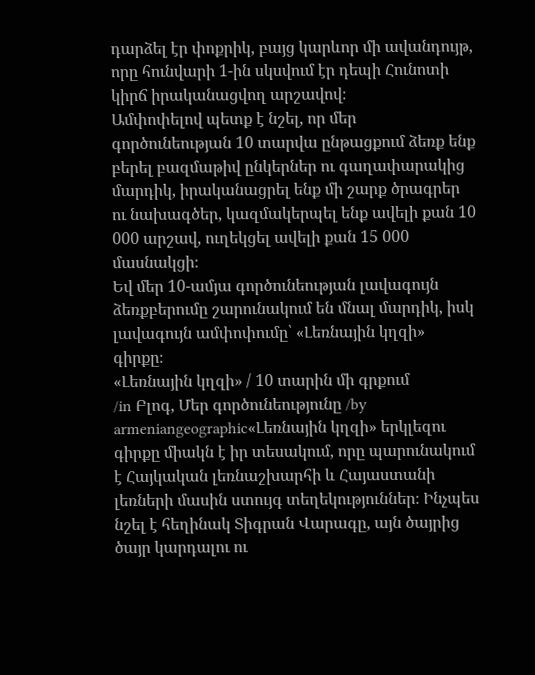դարձել էր փոքրիկ, բայց կարևոր մի ավանդույթ, որը հունվարի 1-ին սկսվում էր դեպի Հունոտի կիրճ իրականացվող արշավով։
Ամփոփելով պետք է նշել, որ մեր գործունեության 10 տարվա ընթացքում ձեռք ենք բերել բազմաթիվ ընկերներ ու գաղափարակից մարդիկ, իրականացրել ենք մի շարք ծրագրեր ու նախագծեր, կազմակերպել ենք ավելի քան 10 000 արշավ, ուղեկցել ավելի քան 15 000 մասնակցի։
Եվ մեր 10-ամյա գործունեության լավագույն ձեռքբերումը շարունակում են մնալ մարդիկ, իսկ լավագույն ամփոփումը՝ «Լեռնային կղզի» գիրքը։
«Լեռնային կղզի» / 10 տարին մի գրքում
/in Բլոգ, Մեր գործունեությունը /by armeniangeographic«Լեռնային կղզի» երկլեզու գիրքը միակն է իր տեսակում, որը պարունակում է Հայկական լեռնաշխարհի և Հայաստանի լեռների մասին ստույգ տեղեկություններ։ Ինչպես նշել է հեղինակ Տիգրան Վարագը, այն ծայրից ծայր կարդալու ու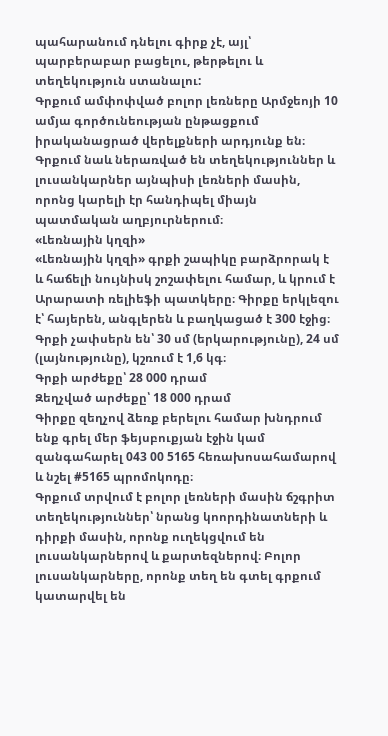պահարանում դնելու գիրք չէ, այլ՝ պարբերաբար բացելու, թերթելու և տեղեկություն ստանալու:
Գրքում ամփոփված բոլոր լեռները Արմջեոյի 10 ամյա գործունեության ընթացքում իրականացրած վերելքների արդյունք են։ Գրքում նաև ներառված են տեղեկություններ և լուսանկարներ այնպիսի լեռների մասին, որոնց կարելի էր հանդիպել միայն պատմական աղբյուրներում։
«Լեռնային կղզի»
«Լեռնային կղզի» գրքի շապիկը բարձրորակ է և հաճելի նույնիսկ շոշափելու համար, և կրում է Արարատի ռելիեֆի պատկերը։ Գիրքը երկլեզու է՝ հայերեն, անգլերեն և բաղկացած է 300 էջից։ Գրքի չափսերն են՝ 30 սմ (երկարությունը), 24 սմ (լայնությունը), կշռում է 1,6 կգ։
Գրքի արժեքը՝ 28 000 դրամ
Զեղչված արժեքը՝ 18 000 դրամ
Գիրքը զեղչով ձեռք բերելու համար խնդրում ենք գրել մեր ֆեյսբուքյան էջին կամ զանգահարել 043 00 5165 հեռախոսահամարով և նշել #5165 պրոմոկոդը։
Գրքում տրվում է բոլոր լեռների մասին ճշգրիտ տեղեկություններ՝ նրանց կոորդինատների և դիրքի մասին, որոնք ուղեկցվում են լուսանկարներով և քարտեզներով։ Բոլոր լուսանկարները, որոնք տեղ են գտել գրքում կատարվել են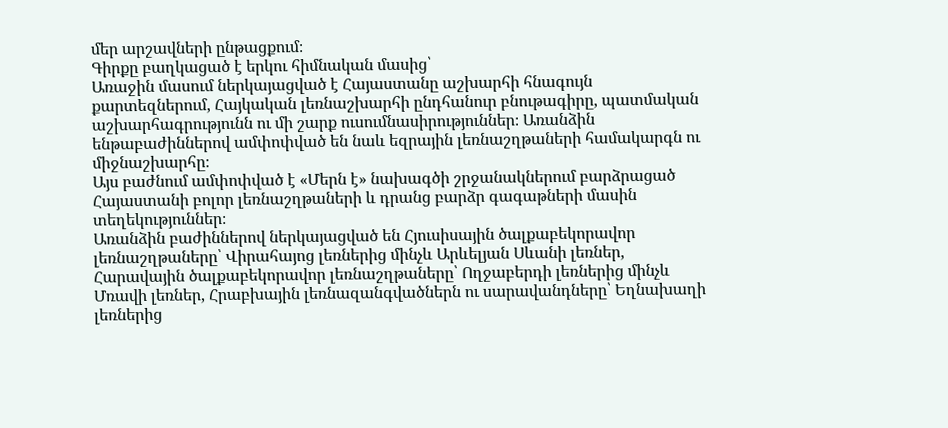մեր արշավների ընթացքում։
Գիրքը բաղկացած է երկու հիմնական մասից՝
Առաջին մասում ներկայացված է Հայաստանը աշխարհի հնագույն քարտեզներում, Հայկական լեռնաշխարհի ընդհանուր բնութագիրը, պատմական աշխարհագրությունն ու մի շարք ուսումնասիրություններ։ Առանձին ենթաբաժիններով ամփոփված են նաև եզրային լեռնաշղթաների համակարգն ու միջնաշխարհը։
Այս բաժնում ամփոփված է «Մերն է» նախագծի շրջանակներում բարձրացած Հայաստանի բոլոր լեռնաշղթաների և դրանց բարձր գագաթների մասին տեղեկություններ։
Առանձին բաժիններով ներկայացված են Հյուսիսային ծալքաբեկորավոր լեռնաշղթաները՝ Վիրահայոց լեռներից մինչև Արևելյան Սևանի լեռներ, Հարավային ծալքաբեկորավոր լեռնաշղթաները՝ Ողջաբերդի լեռներից մինչև Մռավի լեռներ, Հրաբխային լեռնազանգվածներն ու սարավանդները՝ Եղնախաղի լեռներից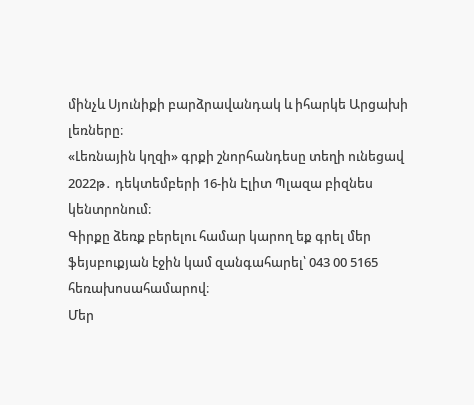մինչև Սյունիքի բարձրավանդակ և իհարկե Արցախի լեռները։
«Լեռնային կղզի» գրքի շնորհանդեսը տեղի ունեցավ 2022թ․ դեկտեմբերի 16-ին Էլիտ Պլազա բիզնես կենտրոնում։
Գիրքը ձեռք բերելու համար կարող եք գրել մեր ֆեյսբուքյան էջին կամ զանգահարել՝ 043 00 5165 հեռախոսահամարով։
Մեր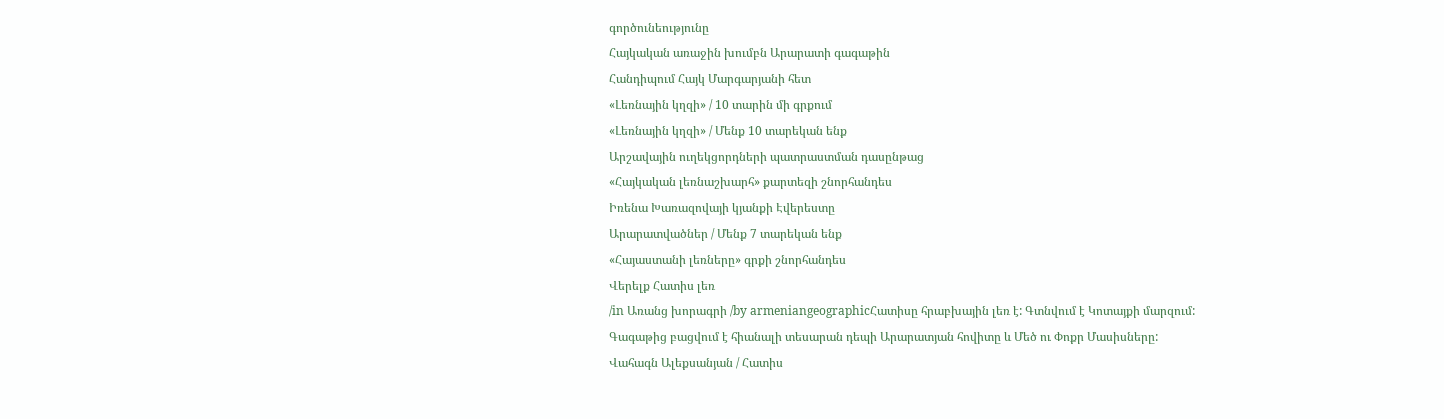գործունեությունը
Հայկական առաջին խումբն Արարատի գագաթին
Հանդիպում Հայկ Մարգարյանի հետ
«Լեռնային կղզի» / 10 տարին մի գրքում
«Լեռնային կղզի» / Մենք 10 տարեկան ենք
Արշավային ուղեկցորդների պատրաստման դասընթաց
«Հայկական լեռնաշխարհ» քարտեզի շնորհանդես
Իռենա Խառազովայի կյանքի Էվերեստը
Արարատվածներ / Մենք 7 տարեկան ենք
«Հայաստանի լեռները» գրքի շնորհանդես
Վերելք Հատիս լեռ
/in Առանց խորագրի /by armeniangeographicՀատիսը հրաբխային լեռ է: Գտնվում է Կոտայքի մարզում:
Գագաթից բացվում է հիանալի տեսարան դեպի Արարատյան հովիտը և Մեծ ու Փոքր Մասիսները:
Վահագն Ալեքսանյան / Հատիս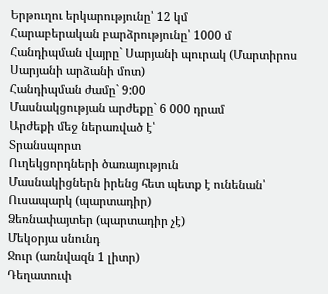Երթուղու երկարությունը՝ 12 կմ
Հարաբերական բարձրությունը՝ 1000 մ
Հանդիպման վայրը` Սարյանի պուրակ (Մարտիրոս Սարյանի արձանի մոտ)
Հանդիպման ժամը` 9:00
Մասնակցության արժեքը` 6 000 դրամ
Արժեքի մեջ ներառված է՝
Տրանսպորտ
Ուղեկցորդների ծառայություն
Մասնակիցներն իրենց հետ պետք է ունենան՝
Ուսապարկ (պարտադիր)
Ձեռնափայտեր (պարտադիր չէ)
Մեկօրյա սնունդ
Ջուր (առնվազն 1 լիտր)
Դեղատուփ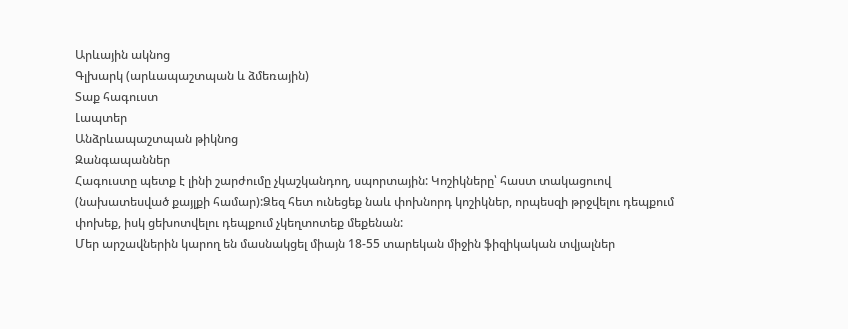Արևային ակնոց
Գլխարկ (արևապաշտպան և ձմեռային)
Տաք հագուստ
Լապտեր
Անձրևապաշտպան թիկնոց
Զանգապաններ
Հագուստը պետք է լինի շարժումը չկաշկանդող, սպորտային: Կոշիկները՝ հաստ տակացուով (նախատեսված քայլքի համար):Ձեզ հետ ունեցեք նաև փոխնորդ կոշիկներ, որպեսզի թրջվելու դեպքում փոխեք, իսկ ցեխոտվելու դեպքում չկեղտոտեք մեքենան:
Մեր արշավներին կարող են մասնակցել միայն 18-55 տարեկան միջին ֆիզիկական տվյալներ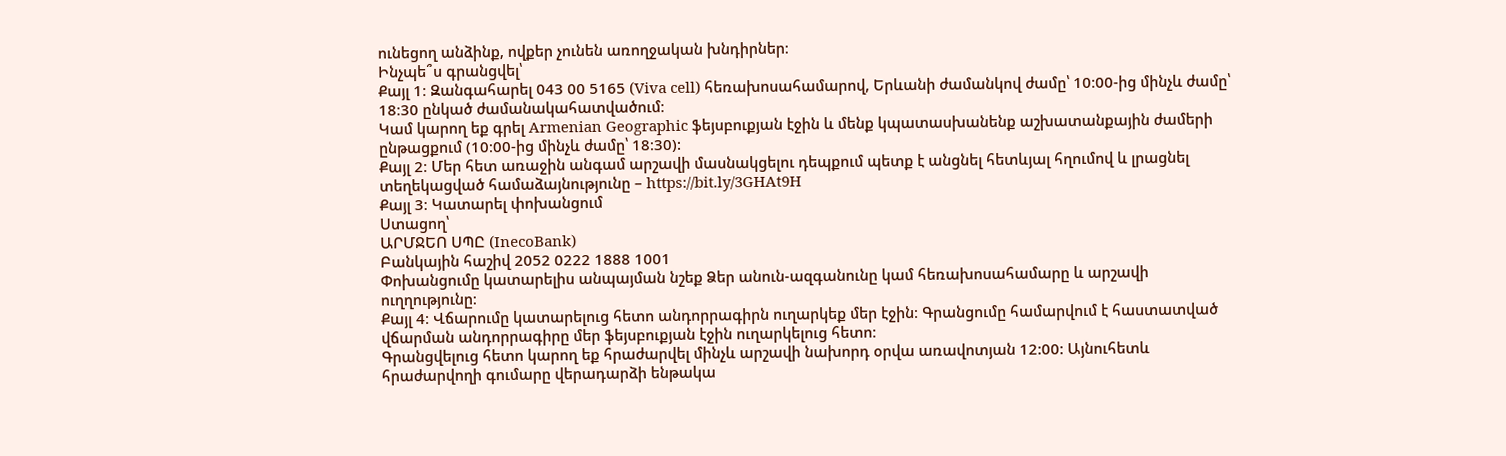ունեցող անձինք, ովքեր չունեն առողջական խնդիրներ։
Ինչպե՞ս գրանցվել՝
Քայլ 1։ Զանգահարել 043 00 5165 (Viva cell) հեռախոսահամարով, Երևանի ժամանկով ժամը՝ 10։00-ից մինչև ժամը՝ 18։30 ընկած ժամանակահատվածում։
Կամ կարող եք գրել Armenian Geographic ֆեյսբուքյան էջին և մենք կպատասխանենք աշխատանքային ժամերի ընթացքում (10։00-ից մինչև ժամը՝ 18։30):
Քայլ 2։ Մեր հետ առաջին անգամ արշավի մասնակցելու դեպքում պետք է անցնել հետևյալ հղումով և լրացնել տեղեկացված համաձայնությունը – https://bit.ly/3GHAt9H
Քայլ 3։ Կատարել փոխանցում
Ստացող՝
ԱՐՄՋԵՈ ՍՊԸ (InecoBank)
Բանկային հաշիվ 2052 0222 1888 1001
Փոխանցումը կատարելիս անպայման նշեք Ձեր անուն-ազգանունը կամ հեռախոսահամարը և արշավի ուղղությունը։
Քայլ 4։ Վճարումը կատարելուց հետո անդորրագիրն ուղարկեք մեր էջին։ Գրանցումը համարվում է հաստատված վճարման անդորրագիրը մեր ֆեյսբուքյան էջին ուղարկելուց հետո։
Գրանցվելուց հետո կարող եք հրաժարվել մինչև արշավի նախորդ օրվա առավոտյան 12:00: Այնուհետև հրաժարվողի գումարը վերադարձի ենթակա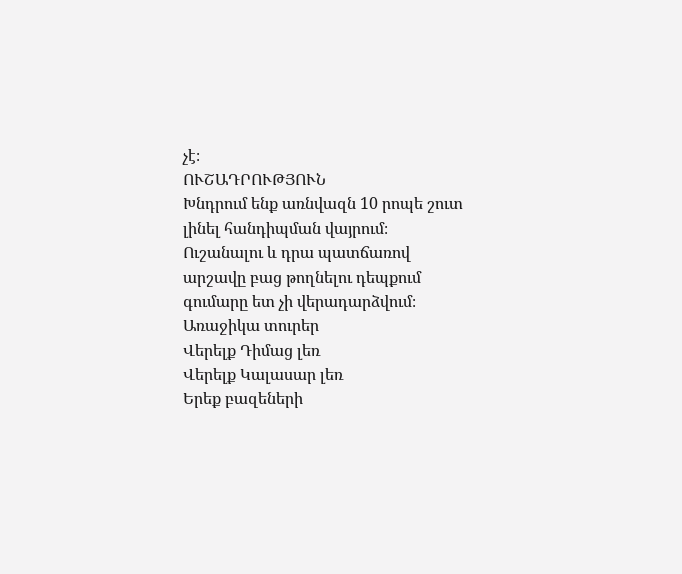չէ։
ՈՒՇԱԴՐՈՒԹՅՈՒՆ
Խնդրում ենք առնվազն 10 րոպե շուտ լինել հանդիպման վայրում։
Ուշանալու և դրա պատճառով արշավը բաց թողնելու դեպքում գումարը ետ չի վերադարձվում։
Առաջիկա տուրեր
Վերելք Դիմաց լեռ
Վերելք Կալասար լեռ
Երեք բազեների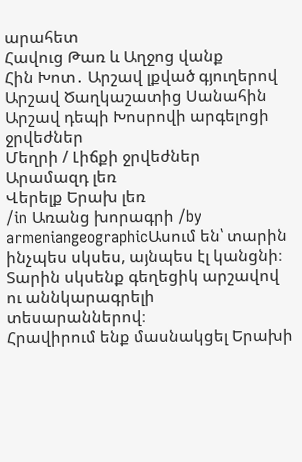արահետ
Հավուց Թառ և Աղջոց վանք
Հին Խոտ․ Արշավ լքված գյուղերով
Արշավ Ծաղկաշատից Սանահին
Արշավ դեպի Խոսրովի արգելոցի ջրվեժներ
Մեղրի / Լիճքի ջրվեժներ
Արամազդ լեռ
Վերելք Երախ լեռ
/in Առանց խորագրի /by armeniangeographicԱսում են՝ տարին ինչպես սկսես, այնպես էլ կանցնի։
Տարին սկսենք գեղեցիկ արշավով ու աննկարագրելի տեսարաններով։
Հրավիրում ենք մասնակցել Երախի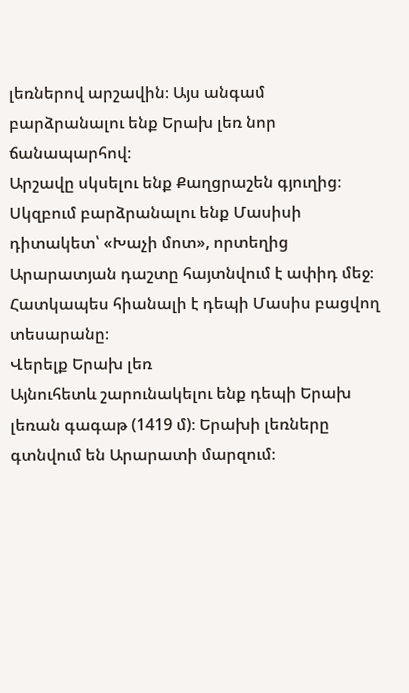լեռներով արշավին։ Այս անգամ բարձրանալու ենք Երախ լեռ նոր ճանապարհով։
Արշավը սկսելու ենք Քաղցրաշեն գյուղից։
Սկզբում բարձրանալու ենք Մասիսի դիտակետ՝ «Խաչի մոտ», որտեղից Արարատյան դաշտը հայտնվում է ափիդ մեջ։ Հատկապես հիանալի է դեպի Մասիս բացվող տեսարանը։
Վերելք Երախ լեռ
Այնուհետև շարունակելու ենք դեպի Երախ լեռան գագաթ (1419 մ)։ Երախի լեռները գտնվում են Արարատի մարզում։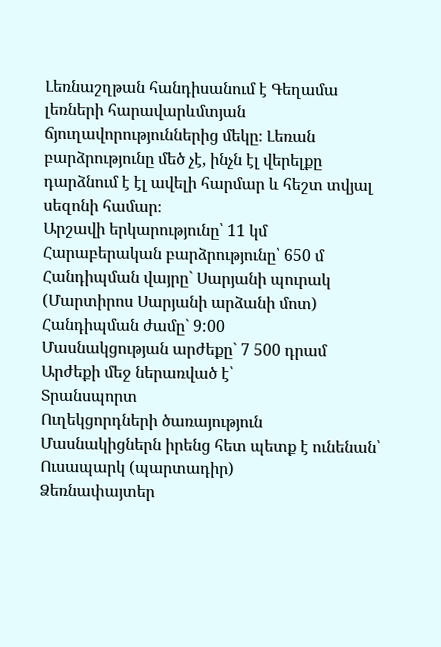Լեռնաշղթան հանդիսանում է Գեղամա լեռների հարավարևմտյան ճյուղավորություններից մեկը։ Լեռան բարձրությունը մեծ չէ, ինչն էլ վերելքը դարձնում է էլ ավելի հարմար և հեշտ տվյալ սեզոնի համար։
Արշավի երկարությունը՝ 11 կմ
Հարաբերական բարձրությունը՝ 650 մ
Հանդիպման վայրը` Սարյանի պուրակ (Մարտիրոս Սարյանի արձանի մոտ)
Հանդիպման ժամը` 9:00
Մասնակցության արժեքը` 7 500 դրամ
Արժեքի մեջ ներառված է՝
Տրանսպորտ
Ուղեկցորդների ծառայություն
Մասնակիցներն իրենց հետ պետք է ունենան՝
Ուսապարկ (պարտադիր)
Ձեռնափայտեր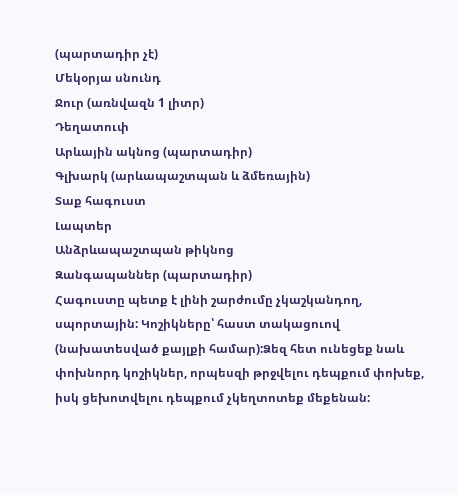(պարտադիր չէ)
Մեկօրյա սնունդ
Ջուր (առնվազն 1 լիտր)
Դեղատուփ
Արևային ակնոց (պարտադիր)
Գլխարկ (արևապաշտպան և ձմեռային)
Տաք հագուստ
Լապտեր
Անձրևապաշտպան թիկնոց
Զանգապաններ (պարտադիր)
Հագուստը պետք է լինի շարժումը չկաշկանդող, սպորտային: Կոշիկները՝ հաստ տակացուով (նախատեսված քայլքի համար):Ձեզ հետ ունեցեք նաև փոխնորդ կոշիկներ, որպեսզի թրջվելու դեպքում փոխեք, իսկ ցեխոտվելու դեպքում չկեղտոտեք մեքենան: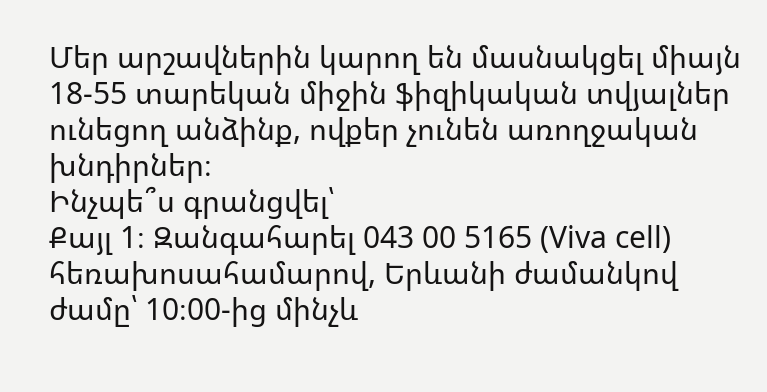Մեր արշավներին կարող են մասնակցել միայն 18-55 տարեկան միջին ֆիզիկական տվյալներ ունեցող անձինք, ովքեր չունեն առողջական խնդիրներ։
Ինչպե՞ս գրանցվել՝
Քայլ 1։ Զանգահարել 043 00 5165 (Viva cell) հեռախոսահամարով, Երևանի ժամանկով ժամը՝ 10։00-ից մինչև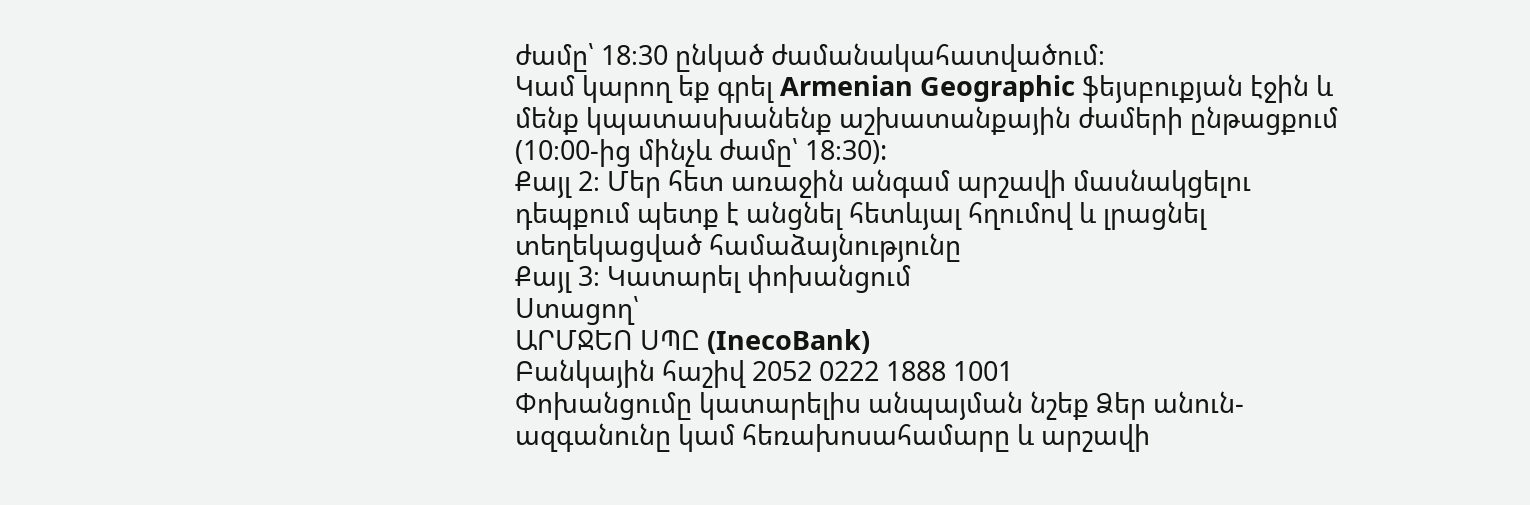ժամը՝ 18։30 ընկած ժամանակահատվածում։
Կամ կարող եք գրել Armenian Geographic ֆեյսբուքյան էջին և մենք կպատասխանենք աշխատանքային ժամերի ընթացքում (10։00-ից մինչև ժամը՝ 18։30):
Քայլ 2։ Մեր հետ առաջին անգամ արշավի մասնակցելու դեպքում պետք է անցնել հետևյալ հղումով և լրացնել տեղեկացված համաձայնությունը
Քայլ 3։ Կատարել փոխանցում
Ստացող՝
ԱՐՄՋԵՈ ՍՊԸ (InecoBank)
Բանկային հաշիվ 2052 0222 1888 1001
Փոխանցումը կատարելիս անպայման նշեք Ձեր անուն-ազգանունը կամ հեռախոսահամարը և արշավի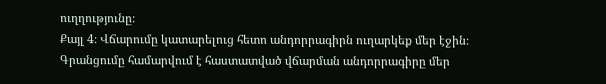ուղղությունը։
Քայլ 4։ Վճարումը կատարելուց հետո անդորրագիրն ուղարկեք մեր էջին։ Գրանցումը համարվում է հաստատված վճարման անդորրագիրը մեր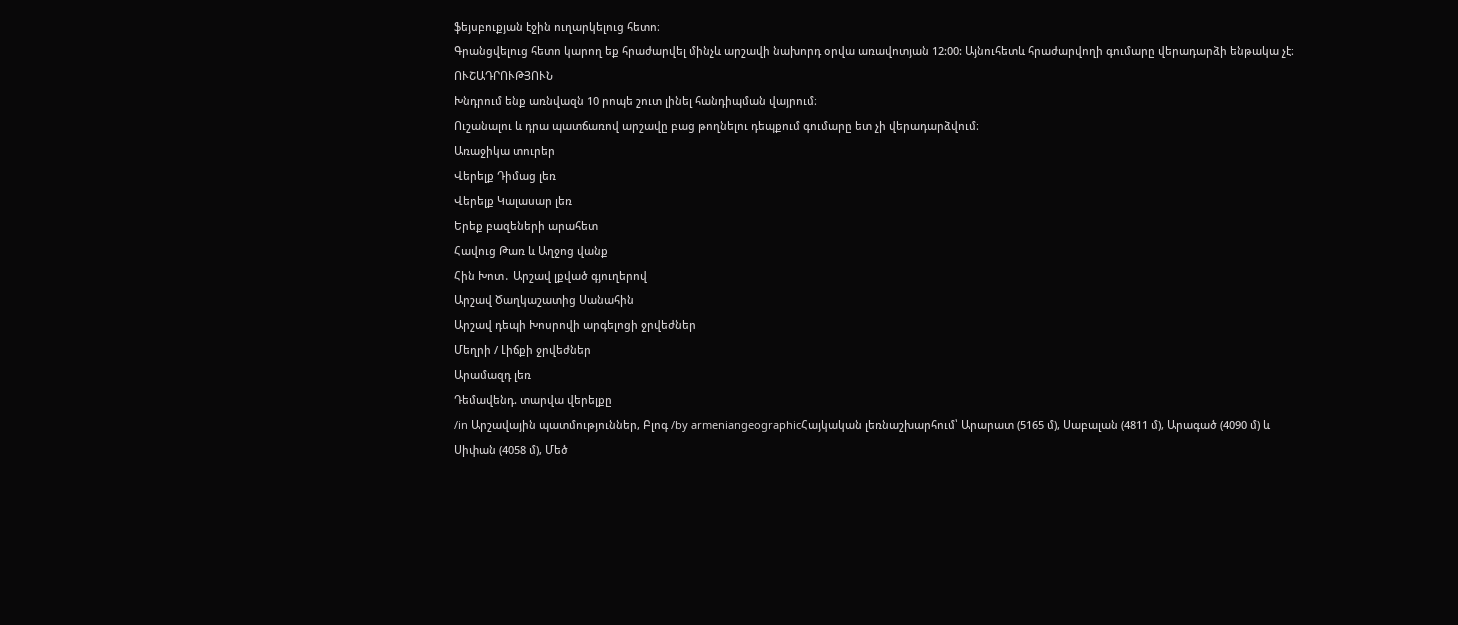ֆեյսբուքյան էջին ուղարկելուց հետո։
Գրանցվելուց հետո կարող եք հրաժարվել մինչև արշավի նախորդ օրվա առավոտյան 12:00: Այնուհետև հրաժարվողի գումարը վերադարձի ենթակա չէ։
ՈՒՇԱԴՐՈՒԹՅՈՒՆ
Խնդրում ենք առնվազն 10 րոպե շուտ լինել հանդիպման վայրում։
Ուշանալու և դրա պատճառով արշավը բաց թողնելու դեպքում գումարը ետ չի վերադարձվում։
Առաջիկա տուրեր
Վերելք Դիմաց լեռ
Վերելք Կալասար լեռ
Երեք բազեների արահետ
Հավուց Թառ և Աղջոց վանք
Հին Խոտ․ Արշավ լքված գյուղերով
Արշավ Ծաղկաշատից Սանահին
Արշավ դեպի Խոսրովի արգելոցի ջրվեժներ
Մեղրի / Լիճքի ջրվեժներ
Արամազդ լեռ
Դեմավենդ. տարվա վերելքը
/in Արշավային պատմություններ, Բլոգ /by armeniangeographicՀայկական լեռնաշխարհում՝ Արարատ (5165 մ), Սաբալան (4811 մ), Արագած (4090 մ) և Սիփան (4058 մ), Մեծ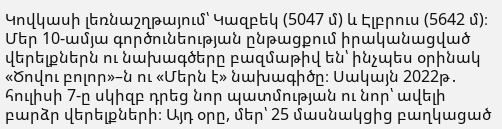Կովկասի լեռնաշղթայում՝ Կազբեկ (5047 մ) և Էլբրուս (5642 մ)։ Մեր 10-ամյա գործունեության ընթացքում իրականացված վերելքներն ու նախագծերը բազմաթիվ են՝ ինչպես օրինակ «Ծովու բոլոր»–ն ու «Մերն է» նախագիծը։ Սակայն 2022թ․ հուլիսի 7-ը սկիզբ դրեց նոր պատմության ու նոր՝ ավելի բարձր վերելքների։ Այդ օրը, մեր՝ 25 մասնակցից բաղկացած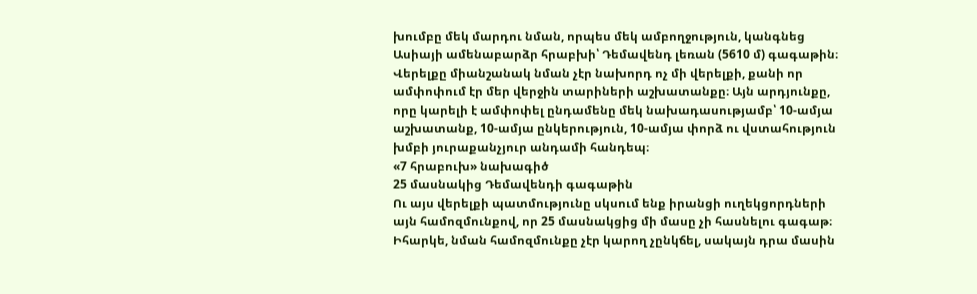խումբը մեկ մարդու նման, որպես մեկ ամբողջություն, կանգնեց Ասիայի ամենաբարձր հրաբխի՝ Դեմավենդ լեռան (5610 մ) գագաթին։
Վերելքը միանշանակ նման չէր նախորդ ոչ մի վերելքի, քանի որ ամփոփում էր մեր վերջին տարիների աշխատանքը։ Այն արդյունքը, որը կարելի է ամփոփել ընդամենը մեկ նախադասությամբ՝ 10-ամյա աշխատանք, 10-ամյա ընկերություն, 10-ամյա փորձ ու վստահություն խմբի յուրաքանչյուր անդամի հանդեպ։
«7 հրաբուխ» նախագիծ
25 մասնակից Դեմավենդի գագաթին
Ու այս վերելքի պատմությունը սկսում ենք իրանցի ուղեկցորդների այն համոզմունքով, որ 25 մասնակցից մի մասը չի հասնելու գագաթ։ Իհարկե, նման համոզմունքը չէր կարող չընկճել, սակայն դրա մասին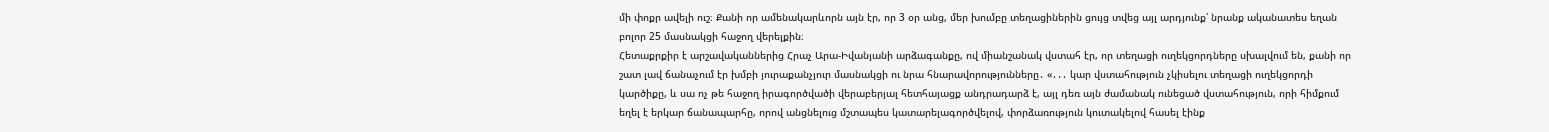մի փոքր ավելի ուշ։ Քանի որ ամենակարևորն այն էր, որ 3 օր անց, մեր խումբը տեղացիներին ցույց տվեց այլ արդյունք՝ նրանք ականատես եղան բոլոր 25 մասնակցի հաջող վերելքին։
Հետաքրքիր է արշավականներից Հրաչ Արա-Իվանյանի արձագանքը, ով միանշանակ վստահ էր, որ տեղացի ուղեկցորդները սխալվում են, քանի որ շատ լավ ճանաչում էր խմբի յուրաքանչյուր մասնակցի ու նրա հնարավորությունները․ «․․․ կար վստահություն չկիսելու տեղացի ուղեկցորդի կարծիքը, և սա ոչ թե հաջող իրագործվածի վերաբերյալ հետհայացք անդրադարձ է, այլ դեռ այն ժամանակ ունեցած վստահություն, որի հիմքում եղել է երկար ճանապարհը, որով անցնելուց մշտապես կատարելագործվելով, փորձառություն կուտակելով հասել էինք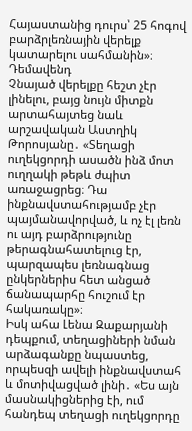Հայաստանից դուրս՝ 25 հոգով բարձրլեռնային վերելք կատարելու սահմանին»։
Դեմավենդ
Չնայած վերելքը հեշտ չէր լինելու, բայց նույն միտքն արտահայտեց նաև արշավական Աստղիկ Թորոսյանը․ «Տեղացի ուղեկցորդի ասածն ինձ մոտ ուղղակի թեթև ժպիտ առաջացրեց։ Դա ինքնավստահությամբ չէր պայմանավորված, և ոչ էլ լեռն ու այդ բարձրությունը թերագնահատելուց էր, պարզապես լեռնագնաց ընկերներիս հետ անցած ճանապարհը հուշում էր հակառակը»։
Իսկ ահա Լենա Զաքարյանի դեպքում, տեղացիների նման արձագանքը նպաստեց, որպեսզի ավելի ինքնավստահ և մոտիվացված լինի․ «Ես այն մասնակիցներից էի, ում հանդեպ տեղացի ուղեկցորդը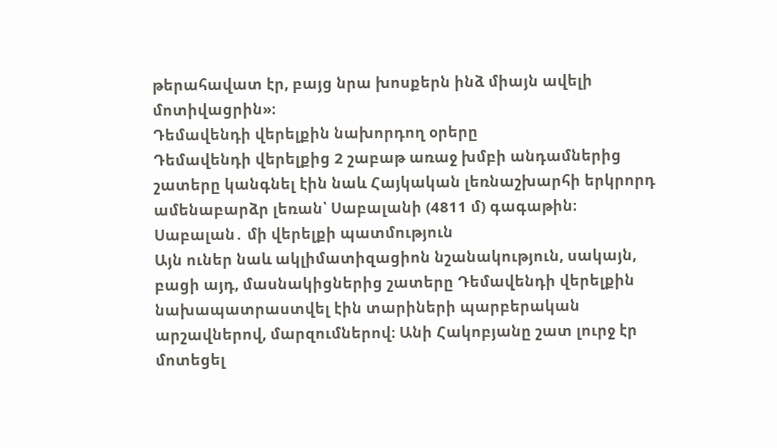թերահավատ էր, բայց նրա խոսքերն ինձ միայն ավելի մոտիվացրին»։
Դեմավենդի վերելքին նախորդող օրերը
Դեմավենդի վերելքից 2 շաբաթ առաջ խմբի անդամներից շատերը կանգնել էին նաև Հայկական լեռնաշխարհի երկրորդ ամենաբարձր լեռան՝ Սաբալանի (4811 մ) գագաթին։
Սաբալան․ մի վերելքի պատմություն
Այն ուներ նաև ակլիմատիզացիոն նշանակություն, սակայն, բացի այդ, մասնակիցներից շատերը Դեմավենդի վերելքին նախապատրաստվել էին տարիների պարբերական արշավներով, մարզումներով։ Անի Հակոբյանը շատ լուրջ էր մոտեցել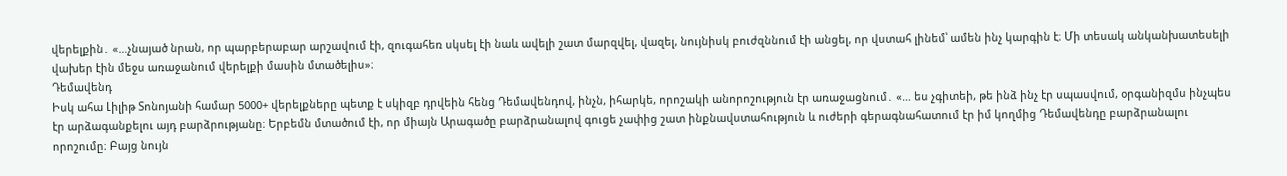վերելքին․ «…չնայած նրան, որ պարբերաբար արշավում էի, զուգահեռ սկսել էի նաև ավելի շատ մարզվել, վազել, նույնիսկ բուժզննում էի անցել, որ վստահ լինեմ՝ ամեն ինչ կարգին է։ Մի տեսակ անկանխատեսելի վախեր էին մեջս առաջանում վերելքի մասին մտածելիս»։
Դեմավենդ
Իսկ ահա Լիլիթ Տոնոյանի համար 5000+ վերելքները պետք է սկիզբ դրվեին հենց Դեմավենդով, ինչն, իհարկե, որոշակի անորոշություն էր առաջացնում․ «… ես չգիտեի, թե ինձ ինչ էր սպասվում, օրգանիզմս ինչպես էր արձագանքելու այդ բարձրությանը։ Երբեմն մտածում էի, որ միայն Արագածը բարձրանալով գուցե չափից շատ ինքնավստահություն և ուժերի գերագնահատում էր իմ կողմից Դեմավենդը բարձրանալու որոշումը։ Բայց նույն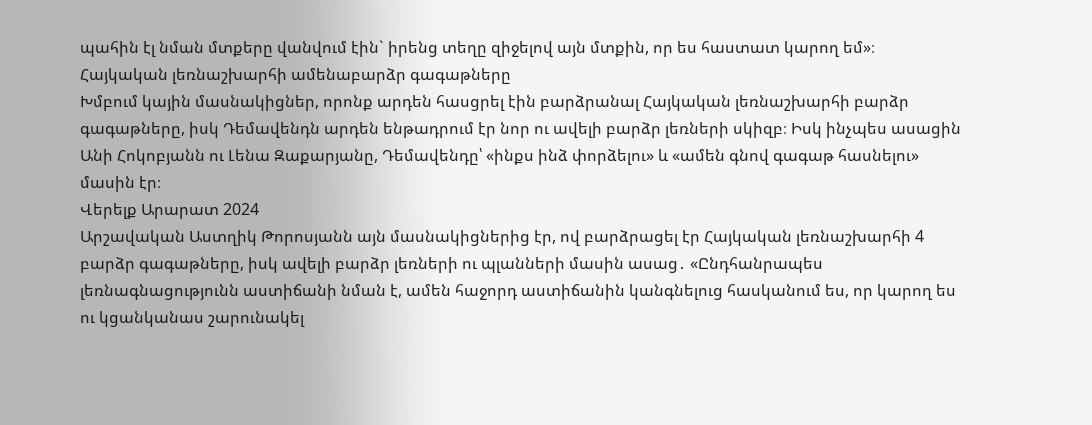պահին էլ նման մտքերը վանվում էին` իրենց տեղը զիջելով այն մտքին, որ ես հաստատ կարող եմ»։
Հայկական լեռնաշխարհի ամենաբարձր գագաթները
Խմբում կային մասնակիցներ, որոնք արդեն հասցրել էին բարձրանալ Հայկական լեռնաշխարհի բարձր գագաթները, իսկ Դեմավենդն արդեն ենթադրում էր նոր ու ավելի բարձր լեռների սկիզբ։ Իսկ ինչպես ասացին Անի Հոկոբյանն ու Լենա Զաքարյանը, Դեմավենդը՝ «ինքս ինձ փորձելու» և «ամեն գնով գագաթ հասնելու» մասին էր։
Վերելք Արարատ 2024
Արշավական Աստղիկ Թորոսյանն այն մասնակիցներից էր, ով բարձրացել էր Հայկական լեռնաշխարհի 4 բարձր գագաթները, իսկ ավելի բարձր լեռների ու պլանների մասին ասաց․ «Ընդհանրապես լեռնագնացությունն աստիճանի նման է, ամեն հաջորդ աստիճանին կանգնելուց հասկանում ես, որ կարող ես ու կցանկանաս շարունակել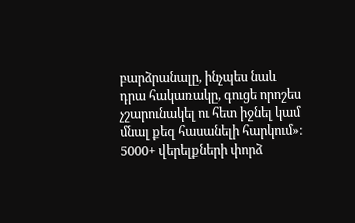բարձրանալը, ինչպես նաև դրա հակառակը, գուցե որոշես չշարունակել ու հետ իջնել կամ մնալ քեզ հասանելի հարկում»։
5000+ վերելքների փորձ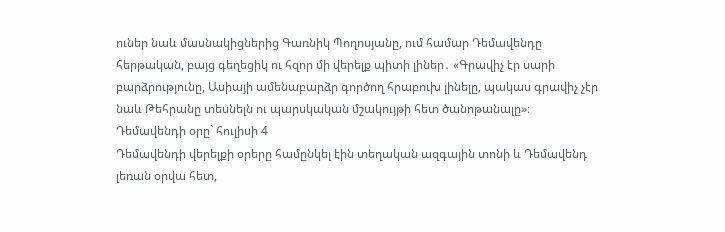ուներ նաև մասնակիցներից Գառնիկ Պողոսյանը, ում համար Դեմավենդը հերթական, բայց գեղեցիկ ու հզոր մի վերելք պիտի լիներ․ «Գրավիչ էր սարի բարձրությունը, Ասիայի ամենաբարձր գործող հրաբուխ լինելը, պակաս գրավիչ չէր նաև Թեհրանը տեսնելն ու պարսկական մշակույթի հետ ծանոթանալը»։
Դեմավենդի օրը` հուլիսի 4
Դեմավենդի վերելքի օրերը համընկել էին տեղական ազգային տոնի և Դեմավենդ լեռան օրվա հետ,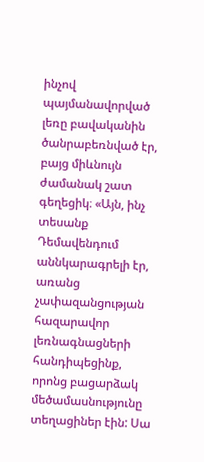ինչով պայմանավորված լեռը բավականին ծանրաբեռնված էր, բայց միևնույն ժամանակ շատ գեղեցիկ։ «Այն, ինչ տեսանք Դեմավենդում աննկարագրելի էր, առանց չափազանցության հազարավոր լեռնագնացների հանդիպեցինք, որոնց բացարձակ մեծամասնությունը տեղացիներ էին: Սա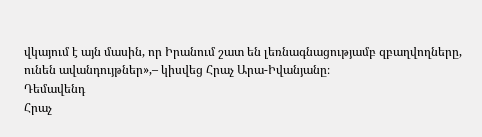վկայում է այն մասին, որ Իրանում շատ են լեռնագնացությամբ զբաղվողները, ունեն ավանդույթներ»,– կիսվեց Հրաչ Արա-Իվանյանը։
Դեմավենդ
Հրաչ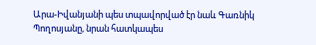Արա-Իվանյանի պես տպավորված էր նաև Գառնիկ Պողոսյանը, նրան հատկապես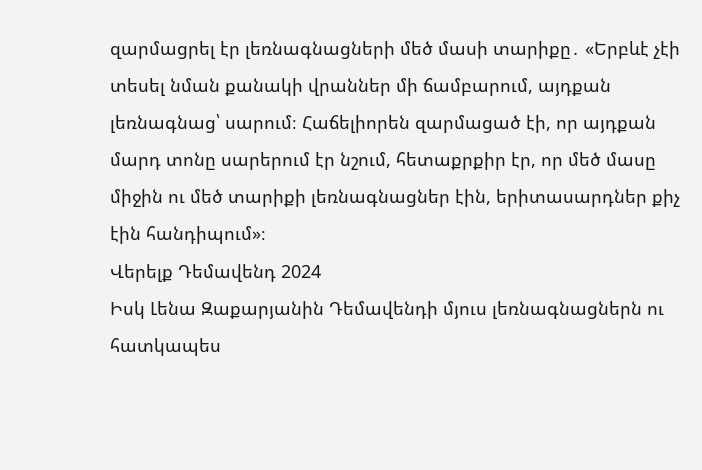զարմացրել էր լեռնագնացների մեծ մասի տարիքը․ «Երբևէ չէի տեսել նման քանակի վրաններ մի ճամբարում, այդքան լեռնագնաց՝ սարում։ Հաճելիորեն զարմացած էի, որ այդքան մարդ տոնը սարերում էր նշում, հետաքրքիր էր, որ մեծ մասը միջին ու մեծ տարիքի լեռնագնացներ էին, երիտասարդներ քիչ էին հանդիպում»։
Վերելք Դեմավենդ 2024
Իսկ Լենա Զաքարյանին Դեմավենդի մյուս լեռնագնացներն ու հատկապես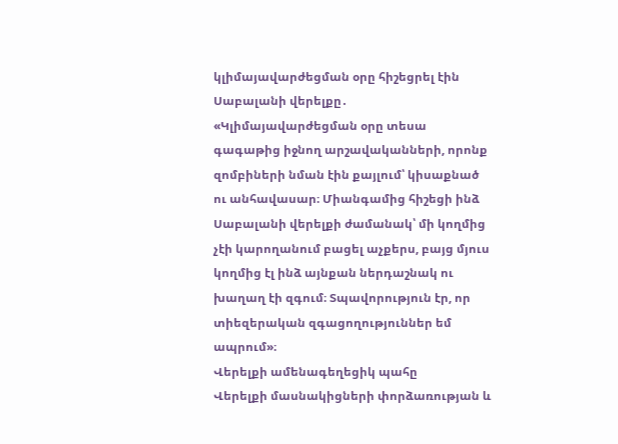կլիմայավարժեցման օրը հիշեցրել էին Սաբալանի վերելքը․ «Կլիմայավարժեցման օրը տեսա գագաթից իջնող արշավականների, որոնք զոմբիների նման էին քայլում՝ կիսաքնած ու անհավասար։ Միանգամից հիշեցի ինձ Սաբալանի վերելքի ժամանակ՝ մի կողմից չէի կարողանում բացել աչքերս, բայց մյուս կողմից էլ ինձ այնքան ներդաշնակ ու խաղաղ էի զգում։ Տպավորություն էր, որ տիեզերական զգացողություններ եմ ապրում»։
Վերելքի ամենագեղեցիկ պահը
Վերելքի մասնակիցների փորձառության և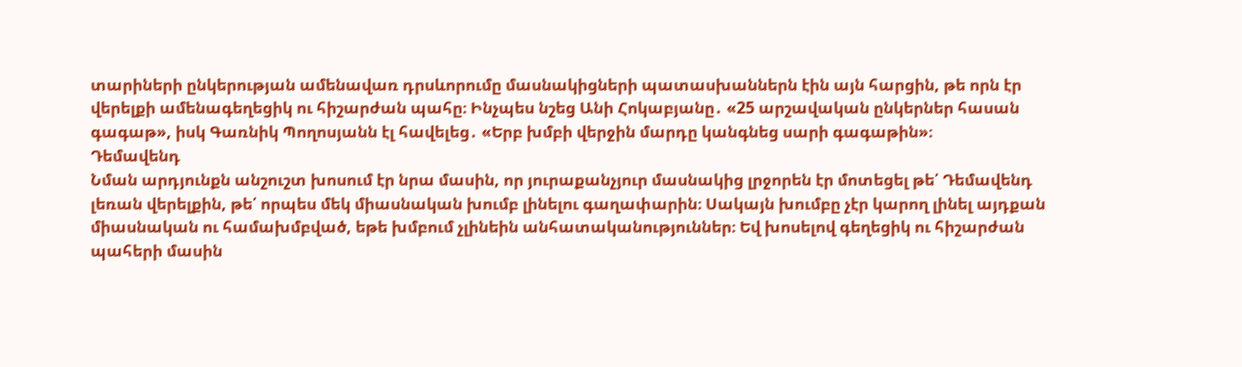տարիների ընկերության ամենավառ դրսևորումը մասնակիցների պատասխաններն էին այն հարցին, թե որն էր վերելքի ամենագեղեցիկ ու հիշարժան պահը։ Ինչպես նշեց Անի Հոկաբյանը․ «25 արշավական ընկերներ հասան գագաթ», իսկ Գառնիկ Պողոսյանն էլ հավելեց․ «Երբ խմբի վերջին մարդը կանգնեց սարի գագաթին»։
Դեմավենդ
Նման արդյունքն անշուշտ խոսում էր նրա մասին, որ յուրաքանչյուր մասնակից լրջորեն էր մոտեցել թե՛ Դեմավենդ լեռան վերելքին, թե՛ որպես մեկ միասնական խումբ լինելու գաղափարին։ Սակայն խումբը չէր կարող լինել այդքան միասնական ու համախմբված, եթե խմբում չլինեին անհատականություններ։ Եվ խոսելով գեղեցիկ ու հիշարժան պահերի մասին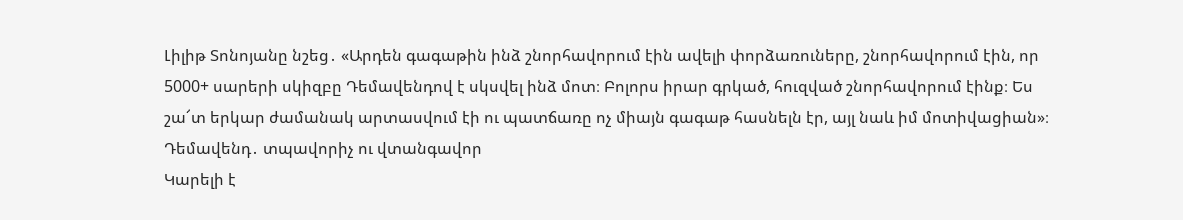Լիլիթ Տոնոյանը նշեց․ «Արդեն գագաթին ինձ շնորհավորում էին ավելի փորձառուները, շնորհավորում էին, որ 5000+ սարերի սկիզբը Դեմավենդով է սկսվել ինձ մոտ։ Բոլորս իրար գրկած, հուզված շնորհավորում էինք։ Ես շա՜տ երկար ժամանակ արտասվում էի ու պատճառը ոչ միայն գագաթ հասնելն էր, այլ նաև իմ մոտիվացիան»։
Դեմավենդ․ տպավորիչ ու վտանգավոր
Կարելի է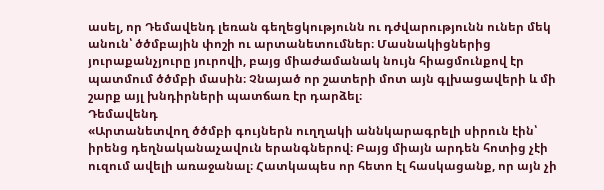ասել, որ Դեմավենդ լեռան գեղեցկությունն ու դժվարությունն ուներ մեկ անուն՝ ծծմբային փոշի ու արտանետումներ։ Մասնակիցներից յուրաքանչյուրը յուրովի, բայց միաժամանակ նույն հիացմունքով էր պատմում ծծմբի մասին։ Չնայած որ շատերի մոտ այն գլխացավերի և մի շարք այլ խնդիրների պատճառ էր դարձել։
Դեմավենդ
«Արտանետվող ծծմբի գույներն ուղղակի աննկարագրելի սիրուն էին՝ իրենց դեղնականաչավուն երանգներով։ Բայց միայն արդեն հոտից չէի ուզում ավելի առաջանալ։ Հատկապես որ հետո էլ հասկացանք, որ այն չի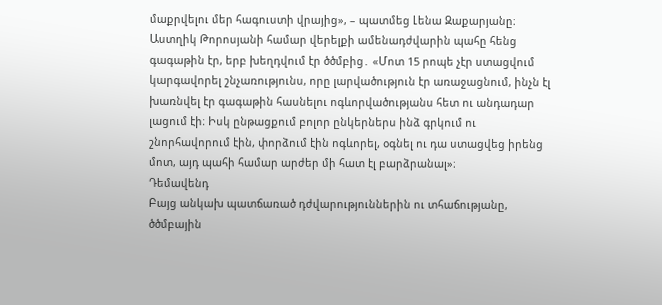մաքրվելու մեր հագուստի վրայից», – պատմեց Լենա Զաքարյանը։
Աստղիկ Թորոսյանի համար վերելքի ամենադժվարին պահը հենց գագաթին էր, երբ խեղդվում էր ծծմբից․ «Մոտ 15 րոպե չէր ստացվում կարգավորել շնչառությունս, որը լարվածություն էր առաջացնում, ինչն էլ խառնվել էր գագաթին հասնելու ոգևորվածությանս հետ ու անդադար լացում էի։ Իսկ ընթացքում բոլոր ընկերներս ինձ գրկում ու շնորհավորում էին, փորձում էին ոգևորել, օգնել ու դա ստացվեց իրենց մոտ, այդ պահի համար արժեր մի հատ էլ բարձրանալ»։
Դեմավենդ
Բայց անկախ պատճառած դժվարություններին ու տհաճությանը, ծծմբային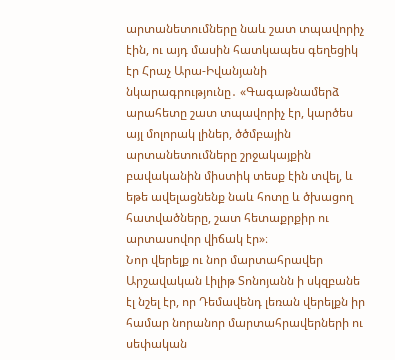արտանետումները նաև շատ տպավորիչ էին, ու այդ մասին հատկապես գեղեցիկ էր Հրաչ Արա-Իվանյանի նկարագրությունը․ «Գագաթնամերձ արահետը շատ տպավորիչ էր, կարծես այլ մոլորակ լիներ, ծծմբային արտանետումները շրջակայքին բավականին միստիկ տեսք էին տվել, և եթե ավելացնենք նաև հոտը և ծխացող հատվածները, շատ հետաքրքիր ու արտասովոր վիճակ էր»։
Նոր վերելք ու նոր մարտահրավեր
Արշավական Լիլիթ Տոնոյանն ի սկզբանե էլ նշել էր, որ Դեմավենդ լեռան վերելքն իր համար նորանոր մարտահրավերների ու սեփական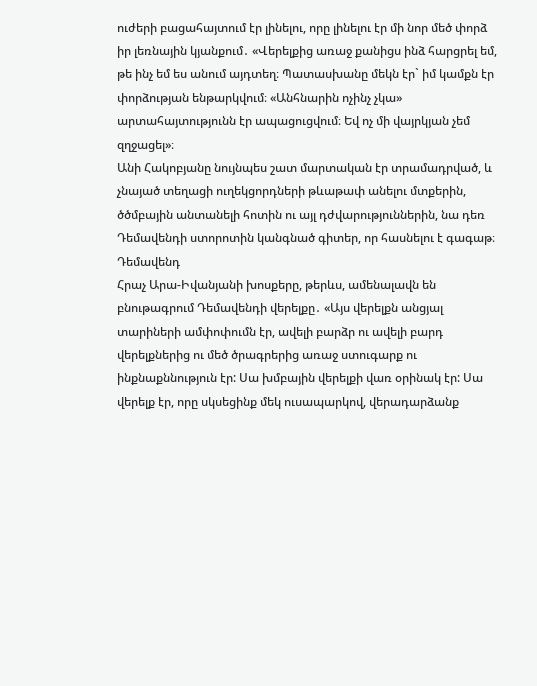ուժերի բացահայտում էր լինելու, որը լինելու էր մի նոր մեծ փորձ իր լեռնային կյանքում․ «Վերելքից առաջ քանիցս ինձ հարցրել եմ, թե ինչ եմ ես անում այդտեղ։ Պատասխանը մեկն էր` իմ կամքն էր փորձության ենթարկվում։ «Անհնարին ոչինչ չկա» արտահայտությունն էր ապացուցվում։ Եվ ոչ մի վայրկյան չեմ զղջացել»։
Անի Հակոբյանը նույնպես շատ մարտական էր տրամադրված, և չնայած տեղացի ուղեկցորդների թևաթափ անելու մտքերին, ծծմբային անտանելի հոտին ու այլ դժվարություններին, նա դեռ Դեմավենդի ստորոտին կանգնած գիտեր, որ հասնելու է գագաթ։
Դեմավենդ
Հրաչ Արա-Իվանյանի խոսքերը, թերևս, ամենալավն են բնութագրում Դեմավենդի վերելքը․ «Այս վերելքն անցյալ տարիների ամփոփումն էր, ավելի բարձր ու ավելի բարդ վերելքներից ու մեծ ծրագրերից առաջ ստուգարք ու ինքնաքննություն էր: Սա խմբային վերելքի վառ օրինակ էր: Սա վերելք էր, որը սկսեցինք մեկ ուսապարկով, վերադարձանք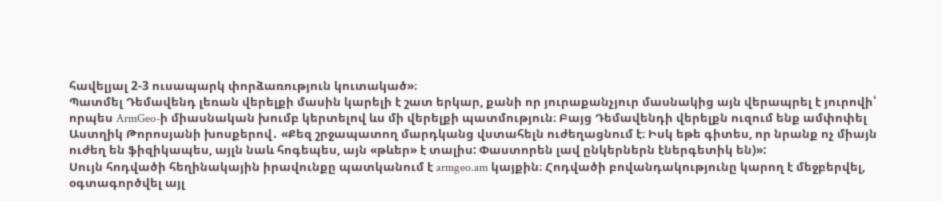հավելյալ 2-3 ուսապարկ փորձառություն կուտակած»։
Պատմել Դեմավենդ լեռան վերելքի մասին կարելի է շատ երկար, քանի որ յուրաքանչյուր մասնակից այն վերապրել է յուրովի՝ որպես ArmGeo-ի միասնական խումբ կերտելով ևս մի վերելքի պատմություն։ Բայց Դեմավենդի վերելքն ուզում ենք ամփոփել Աստղիկ Թորոսյանի խոսքերով․ «Քեզ շրջապատող մարդկանց վստահելն ուժեղացնում է։ Իսկ եթե գիտես, որ նրանք ոչ միայն ուժեղ են ֆիզիկապես, այլն նաև հոգեպես, այն «թևեր» է տալիս: Փաստորեն լավ ընկերներն էներգետիկ են)»:
Սույն հոդվածի հեղինակային իրավունքը պատկանում է armgeo.am կայքին։ Հոդվածի բովանդակությունը կարող է մեջբերվել, օգտագործվել այլ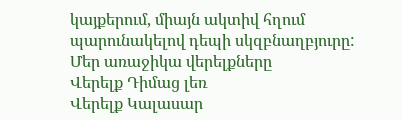կայքերում, միայն ակտիվ հղում պարունակելով դեպի սկզբնաղբյուրը:
Մեր առաջիկա վերելքները
Վերելք Դիմաց լեռ
Վերելք Կալասար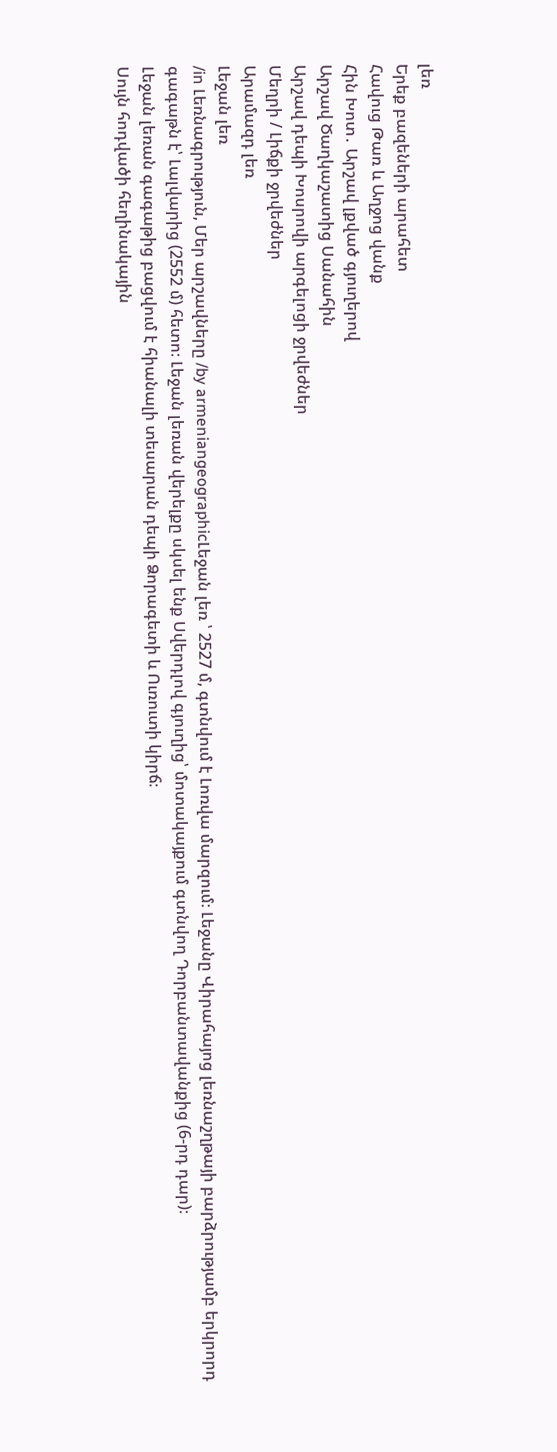լեռ
Երեք բազեների արահետ
Հավուց Թառ և Աղջոց վանք
Հին Խոտ․ Արշավ լքված գյուղերով
Արշավ Ծաղկաշատից Սանահին
Արշավ դեպի Խոսրովի արգելոցի ջրվեժներ
Մեղրի / Լիճքի ջրվեժներ
Արամազդ լեռ
Լեջան լեռ
/in Լեռնագրություն, Մեր արշավները /by armeniangeographicԼեջան լեռ ՝ 2527 մ, գտնվում է Լոռվա մարզում։ Լեջանը Վիրահայոց լեռնաշղթայի բարձրությամբ երկրորդ գագաթն է՝ Լալվարից (2552 մ) հետո։ Լեջան լեռան վերելքը սկսել ենք Սվերդլով գյուղից՝ մոտակայքում գտնվող Դորբանտավանքից (6-րդ դար)։
Լեջան լեռան գագաթից բացվում է հիանալի տեսարան դեպի Ձորագետի և Ուռուտի կիրճ։
Սույն հոդվածի հեղինակային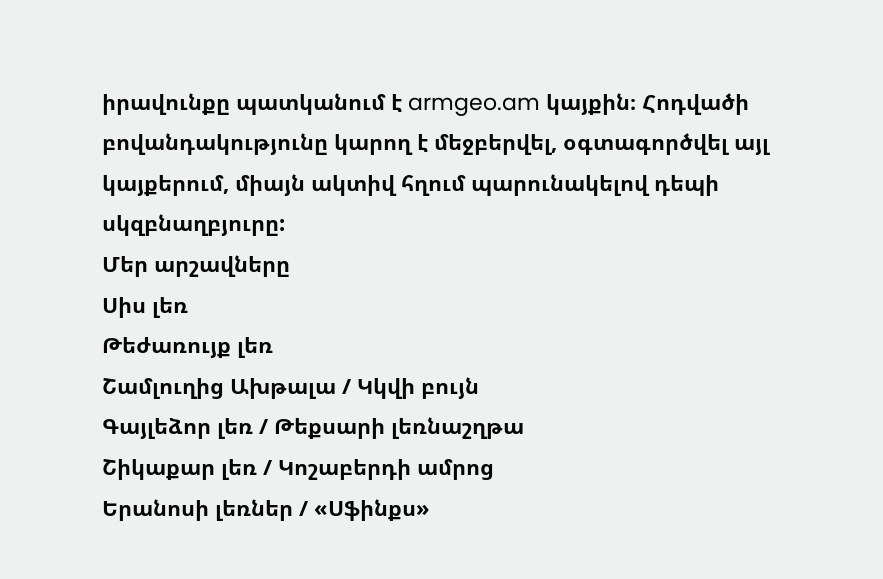իրավունքը պատկանում է armgeo.am կայքին։ Հոդվածի բովանդակությունը կարող է մեջբերվել, օգտագործվել այլ կայքերում, միայն ակտիվ հղում պարունակելով դեպի սկզբնաղբյուրը:
Մեր արշավները
Սիս լեռ
Թեժառույք լեռ
Շամլուղից Ախթալա / Կկվի բույն
Գայլեձոր լեռ / Թեքսարի լեռնաշղթա
Շիկաքար լեռ / Կոշաբերդի ամրոց
Երանոսի լեռներ / «Սֆինքս»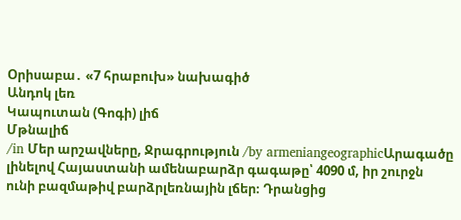Օրիսաբա․ «7 հրաբուխ» նախագիծ
Անդոկ լեռ
Կապուտան (Գոգի) լիճ
Մթնալիճ
/in Մեր արշավները, Ջրագրություն /by armeniangeographicԱրագածը լինելով Հայաստանի ամենաբարձր գագաթը՝ 4090 մ, իր շուրջն ունի բազմաթիվ բարձրլեռնային լճեր։ Դրանցից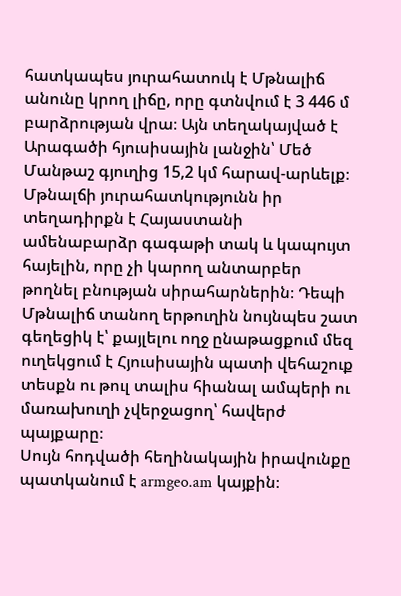հատկապես յուրահատուկ է Մթնալիճ անունը կրող լիճը, որը գտնվում է 3 446 մ բարձրության վրա։ Այն տեղակայված է Արագածի հյուսիսային լանջին՝ Մեծ Մանթաշ գյուղից 15,2 կմ հարավ-արևելք։
Մթնալճի յուրահատկությունն իր տեղադիրքն է Հայաստանի ամենաբարձր գագաթի տակ և կապույտ հայելին, որը չի կարող անտարբեր թողնել բնության սիրահարներին։ Դեպի Մթնալիճ տանող երթուղին նույնպես շատ գեղեցիկ է՝ քայլելու ողջ ընաթացքում մեզ ուղեկցում է Հյուսիսային պատի վեհաշուք տեսքն ու թուլ տալիս հիանալ ամպերի ու մառախուղի չվերջացող՝ հավերժ պայքարը։
Սույն հոդվածի հեղինակային իրավունքը պատկանում է armgeo.am կայքին։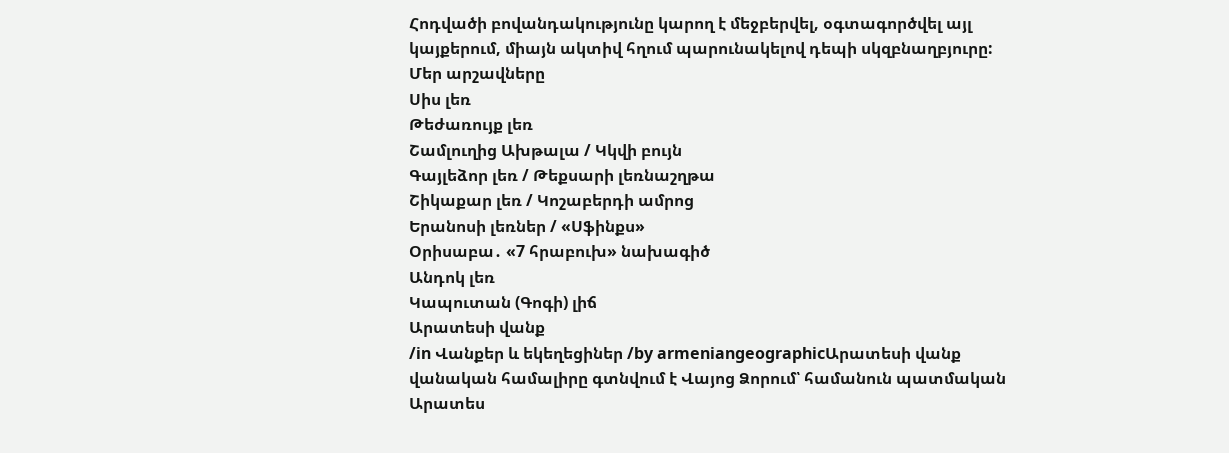Հոդվածի բովանդակությունը կարող է մեջբերվել, օգտագործվել այլ կայքերում, միայն ակտիվ հղում պարունակելով դեպի սկզբնաղբյուրը:
Մեր արշավները
Սիս լեռ
Թեժառույք լեռ
Շամլուղից Ախթալա / Կկվի բույն
Գայլեձոր լեռ / Թեքսարի լեռնաշղթա
Շիկաքար լեռ / Կոշաբերդի ամրոց
Երանոսի լեռներ / «Սֆինքս»
Օրիսաբա․ «7 հրաբուխ» նախագիծ
Անդոկ լեռ
Կապուտան (Գոգի) լիճ
Արատեսի վանք
/in Վանքեր և եկեղեցիներ /by armeniangeographicԱրատեսի վանք վանական համալիրը գտնվում է Վայոց Ձորում՝ համանուն պատմական Արատես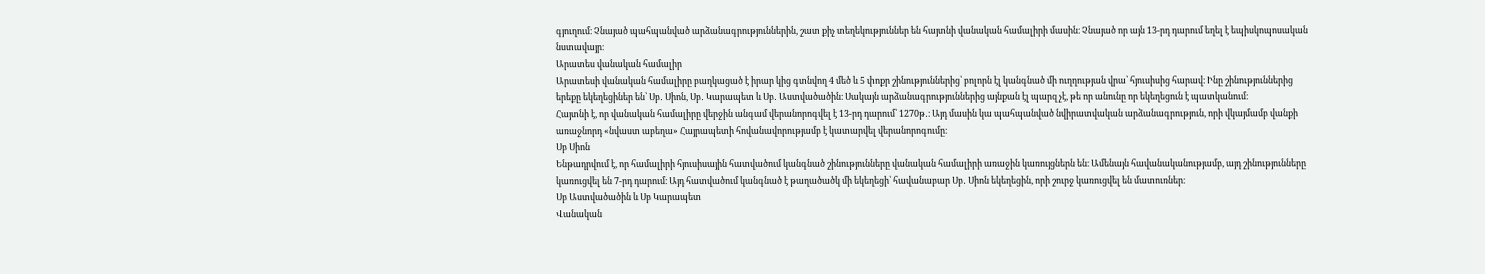գյուղում։ Չնայած պահպանված արձանագրություններին, շատ քիչ տեղեկություններ են հայտնի վանական համալիրի մասին։ Չնայած որ այն 13-րդ դարում եղել է եպիսկոպոսական նստավայր։
Արատես վանական համալիր
Արատեսի վանական համալիրը բաղկացած է իրար կից գտնվող 4 մեծ և 5 փոքր շինություններից՝ բոլորն էլ կանգնած մի ուղղության վրա՝ հյուսիսից հարավ։ Ինը շինություններից երեքը եկեղեցիներ են՝ Սբ․ Սիոն, Սբ․ Կարապետ և Սբ․ Աստվածածին։ Սակայն արձանագրություններից այնքան էլ պարզ չէ, թե որ անունը որ եկեղեցուն է պատկանում։
Հայտնի է, որ վանական համալիրը վերջին անգամ վերանորոգվել է 13-րդ դարում՝ 1270թ․։ Այդ մասին կա պահպանված նվիրատվական արձանագրություն, որի վկայմամբ վանքի առաջնորդ «նվաստ աբեղա» Հայրապետի հովանավորությամբ է կատարվել վերանորոգումը։
Սբ Սիոն
Ենթադրվում է, որ համալիրի հյուսիսային հատվածում կանգնած շինությունները վանական համալիրի առաջին կառույցներն են։ Ամենայն հավանականությամբ, այդ շինությունները կառուցվել են 7-րդ դարում։ Այդ հատվածում կանգնած է թաղածածկ մի եկեղեցի՝ հավանաբար Սբ․ Սիոն եկեղեցին, որի շուրջ կառուցվել են մատուռներ։
Սբ Աստվածածին և Սբ Կարապետ
Վանական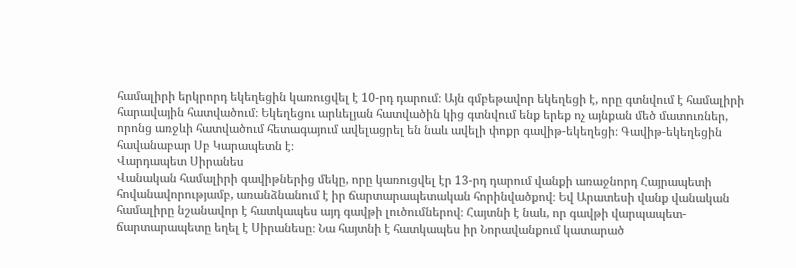համալիրի երկրորդ եկեղեցին կառուցվել է 10-րդ դարում։ Այն գմբեթավոր եկեղեցի է, որը գտնվում է համալիրի հարավային հատվածում։ Եկեղեցու արևելյան հատվածին կից գտնվում ենք երեք ոչ այնքան մեծ մատուռներ, որոնց առջևի հատվածում հետագայում ավելացրել են նաև ավելի փոքր գավիթ-եկեղեցի։ Գավիթ-եկեղեցին հավանաբար Սբ Կարապետն է։
Վարդապետ Սիրանես
Վանական համալիրի գավիթներից մեկը, որը կառուցվել էր 13-րդ դարում վանքի առաջնորդ Հայրապետի հովանավորությամբ, առանձնանում է իր ճարտարապետական հորինվածքով։ Եվ Արատեսի վանք վանական համալիրը նշանավոր է հատկապես այդ գավթի լուծումներով։ Հայտնի է նաև, որ գավթի վարպապետ-ճարտարապետը եղել է Սիրանեսը։ Նա հայտնի է հատկապես իր Նորավանքում կատարած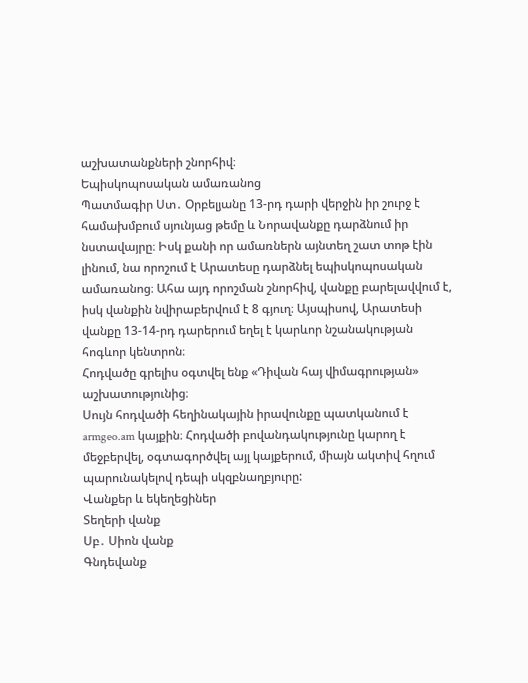աշխատանքների շնորհիվ։
Եպիսկոպոսական ամառանոց
Պատմագիր Ստ․ Օրբելյանը 13-րդ դարի վերջին իր շուրջ է համախմբում սյունյաց թեմը և Նորավանքը դարձնում իր նստավայրը։ Իսկ քանի որ ամառներն այնտեղ շատ տոթ էին լինում, նա որոշում է Արատեսը դարձնել եպիսկոպոսական ամառանոց։ Ահա այդ որոշման շնորհիվ, վանքը բարելավվում է, իսկ վանքին նվիրաբերվում է 8 գյուղ։ Այսպիսով, Արատեսի վանքը 13-14-րդ դարերում եղել է կարևոր նշանակության հոգևոր կենտրոն։
Հոդվածը գրելիս օգտվել ենք «Դիվան հայ վիմագրության» աշխատությունից։
Սույն հոդվածի հեղինակային իրավունքը պատկանում է armgeo.am կայքին։ Հոդվածի բովանդակությունը կարող է մեջբերվել, օգտագործվել այլ կայքերում, միայն ակտիվ հղում պարունակելով դեպի սկզբնաղբյուրը:
Վանքեր և եկեղեցիներ
Տեղերի վանք
Սբ․ Սիոն վանք
Գնդեվանք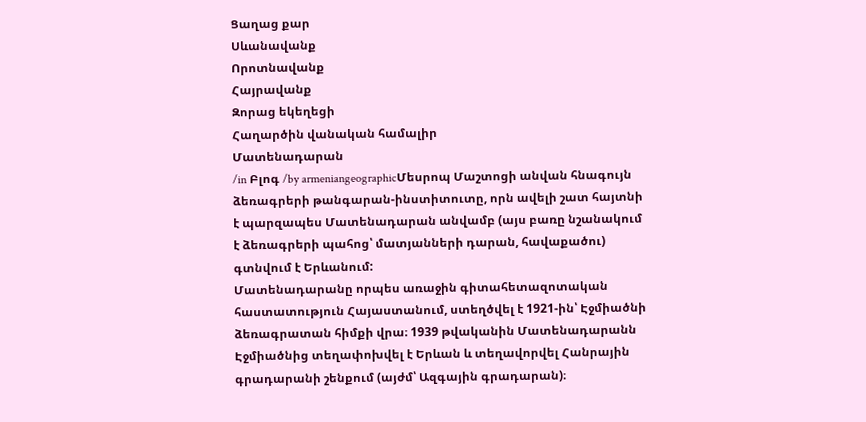Ցաղաց քար
Սևանավանք
Որոտնավանք
Հայրավանք
Զորաց եկեղեցի
Հաղարծին վանական համալիր
Մատենադարան
/in Բլոգ /by armeniangeographicՄեսրոպ Մաշտոցի անվան հնագույն ձեռագրերի թանգարան-ինստիտուտը, որն ավելի շատ հայտնի է պարզապես Մատենադարան անվամբ (այս բառը նշանակում է ձեռագրերի պահոց՝ մատյանների դարան, հավաքածու) գտնվում է Երևանում:
Մատենադարանը որպես առաջին գիտահետազոտական հաստատություն Հայաստանում, ստեղծվել է 1921-ին՝ Էջմիածնի ձեռագրատան հիմքի վրա։ 1939 թվականին Մատենադարանն Էջմիածնից տեղափոխվել է Երևան և տեղավորվել Հանրային գրադարանի շենքում (այժմ՝ Ազգային գրադարան)։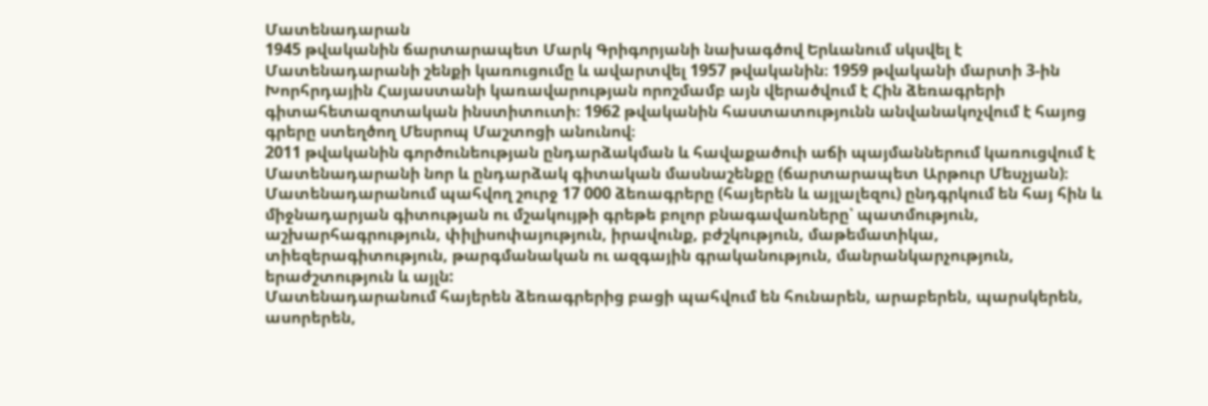Մատենադարան
1945 թվականին ճարտարապետ Մարկ Գրիգորյանի նախագծով Երևանում սկսվել է Մատենադարանի շենքի կառուցումը և ավարտվել 1957 թվականին։ 1959 թվականի մարտի 3-ին Խորհրդային Հայաստանի կառավարության որոշմամբ այն վերածվում է Հին ձեռագրերի գիտահետազոտական ինստիտուտի։ 1962 թվականին հաստատությունն անվանակոչվում է հայոց գրերը ստեղծող Մեսրոպ Մաշտոցի անունով։
2011 թվականին գործունեության ընդարձակման և հավաքածուի աճի պայմաններում կառուցվում է Մատենադարանի նոր և ընդարձակ գիտական մասնաշենքը (ճարտարապետ Արթուր Մեսչյան)։
Մատենադարանում պահվող շուրջ 17 000 ձեռագրերը (հայերեն և այլալեզու) ընդգրկում են հայ հին և միջնադարյան գիտության ու մշակույթի գրեթե բոլոր բնագավառները՝ պատմություն, աշխարհագրություն, փիլիսոփայություն, իրավունք, բժշկություն, մաթեմատիկա, տիեզերագիտություն, թարգմանական ու ազգային գրականություն, մանրանկարչություն, երաժշտություն և այլն:
Մատենադարանում հայերեն ձեռագրերից բացի պահվում են հունարեն, արաբերեն, պարսկերեն, ասորերեն,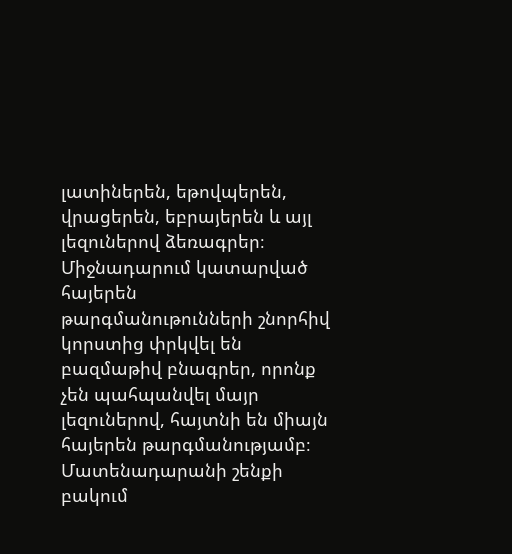լատիներեն, եթովպերեն, վրացերեն, եբրայերեն և այլ լեզուներով ձեռագրեր։ Միջնադարում կատարված հայերեն թարգմանութունների շնորհիվ կորստից փրկվել են բազմաթիվ բնագրեր, որոնք չեն պահպանվել մայր լեզուներով, հայտնի են միայն հայերեն թարգմանությամբ։
Մատենադարանի շենքի բակում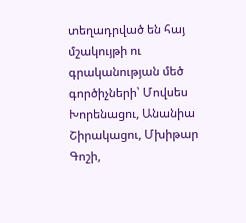տեղադրված են հայ մշակույթի ու գրականության մեծ գործիչների՝ Մովսես Խորենացու, Անանիա Շիրակացու, Մխիթար Գոշի,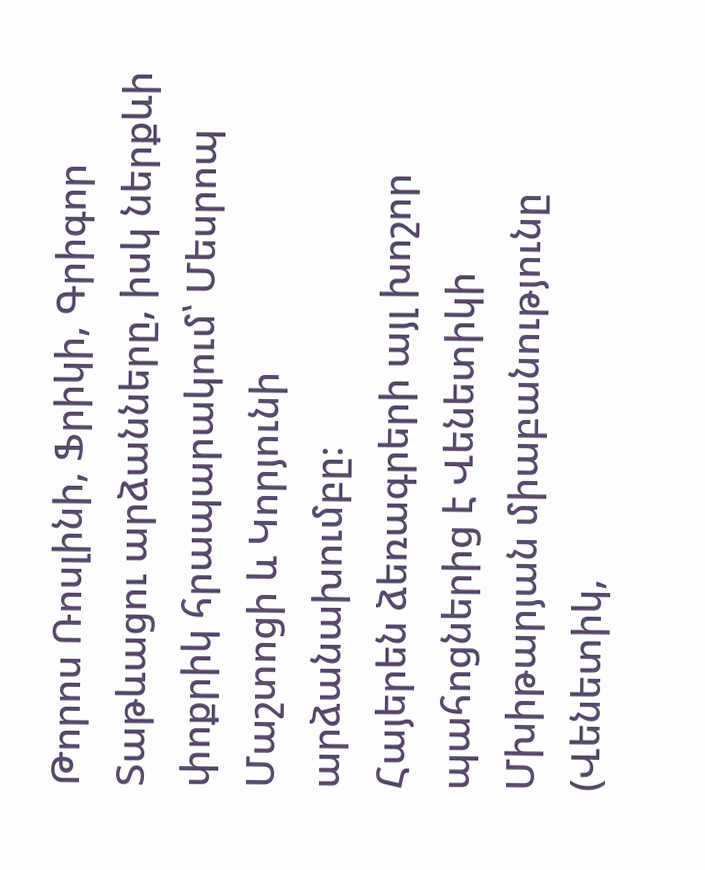Թորոս Ռոսլինի, Ֆրիկի, Գրիգոր Տաթևացու արձանները, իսկ ներքևի փոքրիկ հրապարակում՝ Մեսրոպ Մաշտոցի և Կորյունի արձանախումբը։
Հայերեն ձեռագրերի այլ խոշոր պահոցներից է Վենետիկի Մխիթարյան միաբանությունը (Վենետիկ,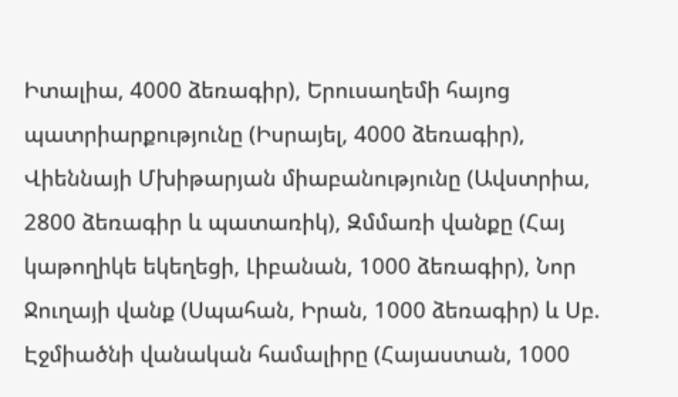Իտալիա, 4000 ձեռագիր), Երուսաղեմի հայոց պատրիարքությունը (Իսրայել, 4000 ձեռագիր), Վիեննայի Մխիթարյան միաբանությունը (Ավստրիա, 2800 ձեռագիր և պատառիկ), Զմմառի վանքը (Հայ կաթողիկե եկեղեցի, Լիբանան, 1000 ձեռագիր), Նոր Ջուղայի վանք (Սպահան, Իրան, 1000 ձեռագիր) և Սբ. Էջմիածնի վանական համալիրը (Հայաստան, 1000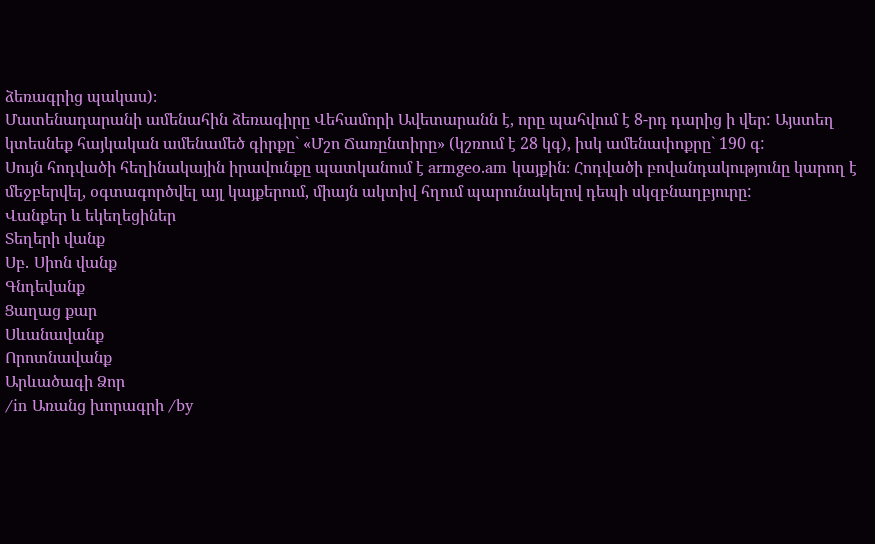ձեռագրից պակաս)։
Մատենադարանի ամենահին ձեռագիրը Վեհամորի Ավետարանն է, որը պահվում է 8-րդ դարից ի վեր: Այստեղ կտեսնեք հայկական ամենամեծ գիրքը` «Մշո Ճառընտիրը» (կշռում է 28 կգ), իսկ ամենափոքրը` 190 գ:
Սույն հոդվածի հեղինակային իրավունքը պատկանում է armgeo.am կայքին։ Հոդվածի բովանդակությունը կարող է մեջբերվել, օգտագործվել այլ կայքերում, միայն ակտիվ հղում պարունակելով դեպի սկզբնաղբյուրը:
Վանքեր և եկեղեցիներ
Տեղերի վանք
Սբ․ Սիոն վանք
Գնդեվանք
Ցաղաց քար
Սևանավանք
Որոտնավանք
Արևածագի Ձոր
/in Առանց խորագրի /by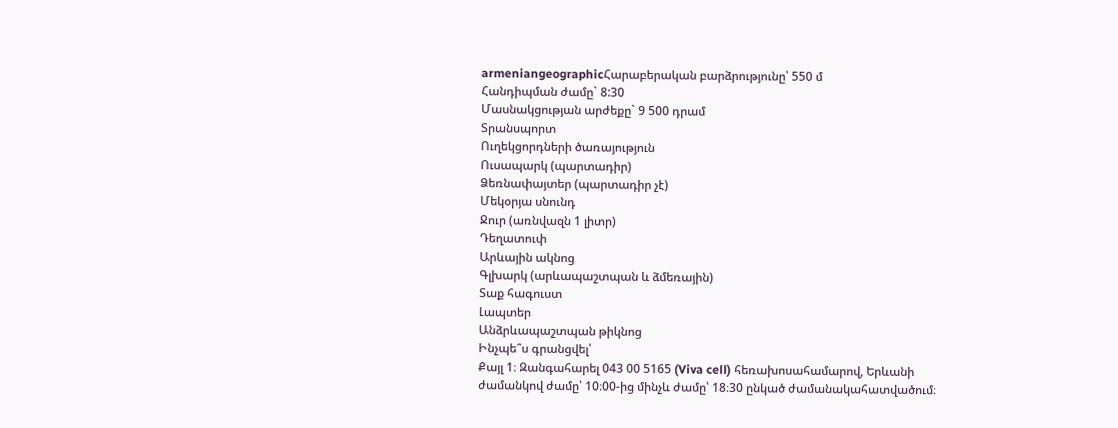armeniangeographicՀարաբերական բարձրությունը՝ 550 մ
Հանդիպման ժամը` 8:30
Մասնակցության արժեքը` 9 500 դրամ
Տրանսպորտ
Ուղեկցորդների ծառայություն
Ուսապարկ (պարտադիր)
Ձեռնափայտեր (պարտադիր չէ)
Մեկօրյա սնունդ
Ջուր (առնվազն 1 լիտր)
Դեղատուփ
Արևային ակնոց
Գլխարկ (արևապաշտպան և ձմեռային)
Տաք հագուստ
Լապտեր
Անձրևապաշտպան թիկնոց
Ինչպե՞ս գրանցվել՝
Քայլ 1։ Զանգահարել 043 00 5165 (Viva cell) հեռախոսահամարով, Երևանի ժամանկով ժամը՝ 10։00-ից մինչև ժամը՝ 18։30 ընկած ժամանակահատվածում։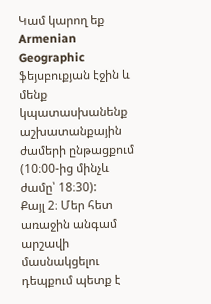Կամ կարող եք Armenian Geographic ֆեյսբուքյան էջին և մենք կպատասխանենք աշխատանքային ժամերի ընթացքում (10։00-ից մինչև ժամը՝ 18։30):
Քայլ 2։ Մեր հետ առաջին անգամ արշավի մասնակցելու դեպքում պետք է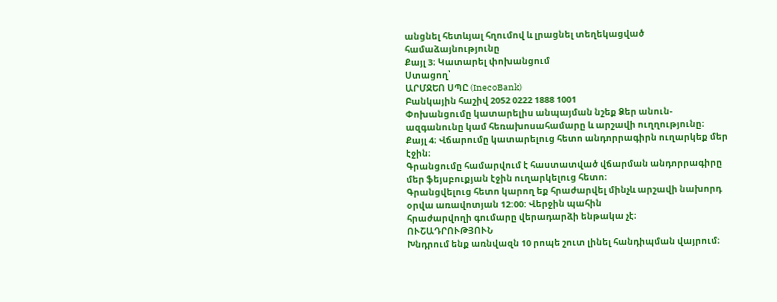անցնել հետևյալ հղումով և լրացնել տեղեկացված համաձայնությունը
Քայլ 3։ Կատարել փոխանցում
Ստացող՝
ԱՐՄՋԵՈ ՍՊԸ (InecoBank)
Բանկային հաշիվ 2052 0222 1888 1001
Փոխանցումը կատարելիս անպայման նշեք Ձեր անուն-ազգանունը կամ հեռախոսահամարը և արշավի ուղղությունը։
Քայլ 4։ Վճարումը կատարելուց հետո անդորրագիրն ուղարկեք մեր էջին։
Գրանցումը համարվում է հաստատված վճարման անդորրագիրը մեր ֆեյսբուքյան էջին ուղարկելուց հետո։
Գրանցվելուց հետո կարող եք հրաժարվել մինչև արշավի նախորդ օրվա առավոտյան 12:00: Վերջին պահին
հրաժարվողի գումարը վերադարձի ենթակա չէ։
ՈՒՇԱԴՐՈՒԹՅՈՒՆ
Խնդրում ենք առնվազն 10 րոպե շուտ լինել հանդիպման վայրում։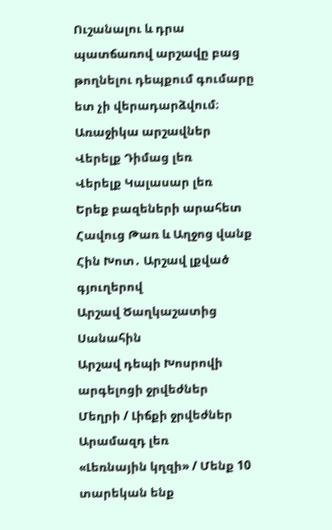Ուշանալու և դրա պատճառով արշավը բաց թողնելու դեպքում գումարը ետ չի վերադարձվում։
Առաջիկա արշավներ
Վերելք Դիմաց լեռ
Վերելք Կալասար լեռ
Երեք բազեների արահետ
Հավուց Թառ և Աղջոց վանք
Հին Խոտ․ Արշավ լքված գյուղերով
Արշավ Ծաղկաշատից Սանահին
Արշավ դեպի Խոսրովի արգելոցի ջրվեժներ
Մեղրի / Լիճքի ջրվեժներ
Արամազդ լեռ
«Լեռնային կղզի» / Մենք 10 տարեկան ենք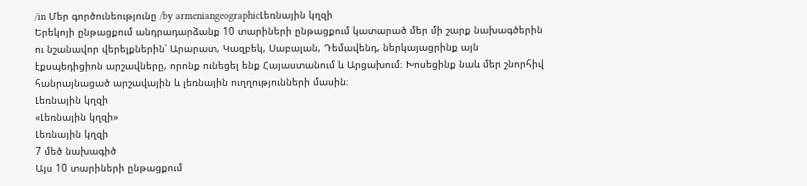/in Մեր գործունեությունը /by armeniangeographicԼեռնային կղզի
Երեկոյի ընթացքում անդրադարձանք 10 տարիների ընթացքում կատարած մեր մի շարք նախագծերին ու նշանավոր վերելքներին՝ Արարատ, Կազբեկ, Սաբալան, Դեմավենդ, ներկայացրինք այն էքսպեդիցիոն արշավները, որոնք ունեցել ենք Հայաստանում և Արցախում։ Խոսեցինք նաև մեր շնորհիվ հանրայնացած արշավային և լեռնային ուղղությունների մասին։
Լեռնային կղզի
«Լեռնային կղզի»
Լեռնային կղզի
7 մեծ նախագիծ
Այս 10 տարիների ընթացքում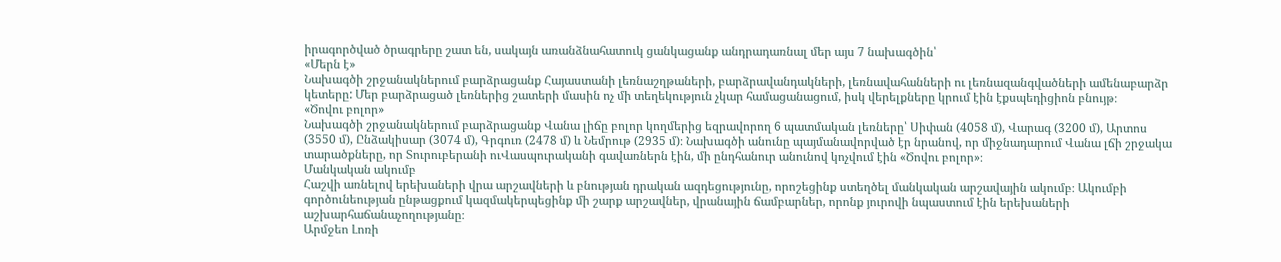իրագործված ծրագրերը շատ են, սակայն առանձնահատուկ ցանկացանք անդրադառնալ մեր այս 7 նախագծին՝
«Մերն է»
Նախագծի շրջանակներում բարձրացանք Հայաստանի լեռնաշղթաների, բարձրավանդակների, լեռնավահանների ու լեռնազանգվածների ամենաբարձր կետերը: Մեր բարձրացած լեռներից շատերի մասին ոչ մի տեղեկություն չկար համացանացում, իսկ վերելքները կրում էին էքսպեդիցիոն բնույթ։
«Ծովու բոլոր»
Նախագծի շրջանակներում բարձրացանք Վանա լիճը բոլոր կողմերից եզրավորող 6 պատմական լեռները՝ Սիփան (4058 մ), Վարագ (3200 մ), Արտոս (3550 մ), Ընձակիսար (3074 մ), Գրգուռ (2478 մ) և Նեմրութ (2935 մ)։ Նախագծի անունը պայմանավորված էր նրանով, որ միջնադարում Վանա լճի շրջակա տարածքները, որ Տուրուբերանի ուՎասպուրականի գավառներն էին, մի ընդհանուր անունով կոչվում էին «Ծովու բոլոր»։
Մանկական ակումբ
Հաշվի առնելով երեխաների վրա արշավների և բնության դրական ազդեցությունը, որոշեցինք ստեղծել մանկական արշավային ակումբ։ Ակումբի գործունեության ընթացքում կազմակերպեցինք մի շարք արշավներ, վրանային ճամբարներ, որոնք յուրովի նպաստում էին երեխաների աշխարհաճանաչողությանը։
Արմջեո Լոռի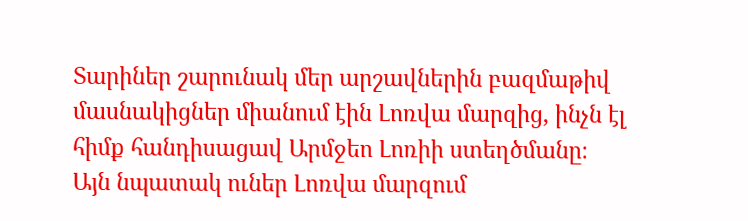Տարիներ շարունակ մեր արշավներին բազմաթիվ մասնակիցներ միանում էին Լոռվա մարզից, ինչն էլ հիմք հանդիսացավ Արմջեո Լոռիի ստեղծմանը։ Այն նպատակ ուներ Լոռվա մարզում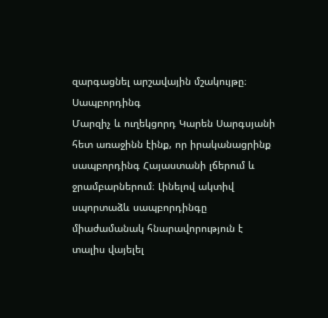զարգացնել արշավային մշակույթը։
Սապբորդինգ
Մարզիչ և ուղեկցորդ Կարեն Սարգսյանի հետ առաջինն էինք, որ իրականացրինք սապբորդինգ Հայաստանի լճերում և ջրամբարներում։ Լինելով ակտիվ սպորտաձև սապբորդինգը միաժամանակ հնարավորություն է տալիս վայելել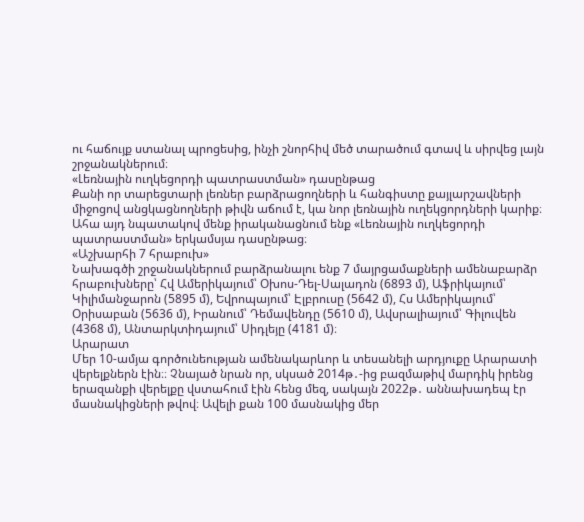ու հաճույք ստանալ պրոցեսից, ինչի շնորհիվ մեծ տարածում գտավ և սիրվեց լայն շրջանակներում։
«Լեռնային ուղկեցորդի պատրաստման» դասընթաց
Քանի որ տարեցտարի լեռներ բարձրացողների և հանգիստը քայլարշավների միջոցով անցկացնողների թիվն աճում է, կա նոր լեռնային ուղեկցորդների կարիք։ Ահա այդ նպատակով մենք իրականացնում ենք «Լեռնային ուղկեցորդի պատրաստման» երկամսյա դասընթաց։
«Աշխարհի 7 հրաբուխ»
Նախագծի շրջանակներում բարձրանալու ենք 7 մայրցամաքների ամենաբարձր հրաբուխները՝ Հվ Ամերիկայում՝ Օխոս-Դել-Սալադոն (6893 մ), Աֆրիկայում՝ Կիլիմանջարոն (5895 մ), Եվրոպայում՝ Էլբրուսը (5642 մ), Հս Ամերիկայում՝ Օրիսաբան (5636 մ), Իրանում՝ Դեմավենդը (5610 մ), Ավսրալիայում՝ Գիլուվեն (4368 մ), Անտարկտիդայում՝ Սիդլեյը (4181 մ)։
Արարատ
Մեր 10-ամյա գործունեության ամենակարևոր և տեսանելի արդյուքը Արարատի վերելքներն էին։։ Չնայած նրան որ, սկսած 2014թ․-ից բազմաթիվ մարդիկ իրենց երազանքի վերելքը վստահում էին հենց մեզ, սակայն 2022թ․ աննախադեպ էր մասնակիցների թվով։ Ավելի քան 100 մասնակից մեր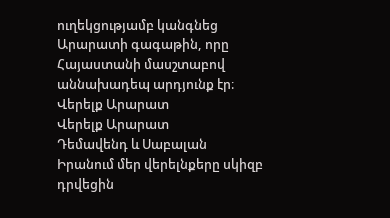ուղեկցությամբ կանգնեց Արարատի գագաթին, որը Հայաստանի մասշտաբով աննախադեպ արդյունք էր։
Վերելք Արարատ
Վերելք Արարատ
Դեմավենդ և Սաբալան
Իրանում մեր վերելնքերը սկիզբ դրվեցին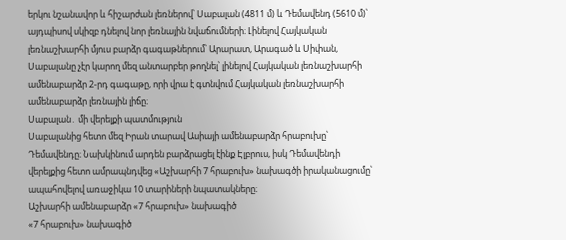երկու նշանավոր և հիշարժան լեռներով՝ Սաբալան (4811 մ) և Դեմավենդ (5610 մ)՝ այդպիսով սկիզբ դնելով նոր լեռնային նվաճումների։ Լինելով Հայկական լեռնաշխարհի մյուս բարձր գագաթներում՝ Արարատ, Արագած և Սիփան, Սաբալանը չէր կարող մեզ անտարբեր թողնել՝ լինելով Հայկական լեռնաշխարհի ամենաբարձր 2-րդ գագաթը, որի վրա է գտնվում Հայկական լեռնաշխարհի ամենաբարձր լեռնային լիճը։
Սաբալան․ մի վերելքի պատմություն
Սաբալանից հետո մեզ Իրան տարավ Ասիայի ամենաբարձր հրաբուխը՝ Դեմավենդը։ Նախկինում արդեն բարձրացել էինք Էլբրուս, իսկ Դեմավենդի վերելքից հետո ամրապնդվեց «Աշխարհի 7 հրաբուխ» նախագծի իրականացումը՝ ապահովելով առաջիկա 10 տարիների նպատակները։
Աշխարհի ամենաբարձր «7 հրաբուխ» նախագիծ
«7 հրաբուխ» նախագիծ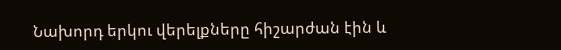Նախորդ երկու վերելքները հիշարժան էին և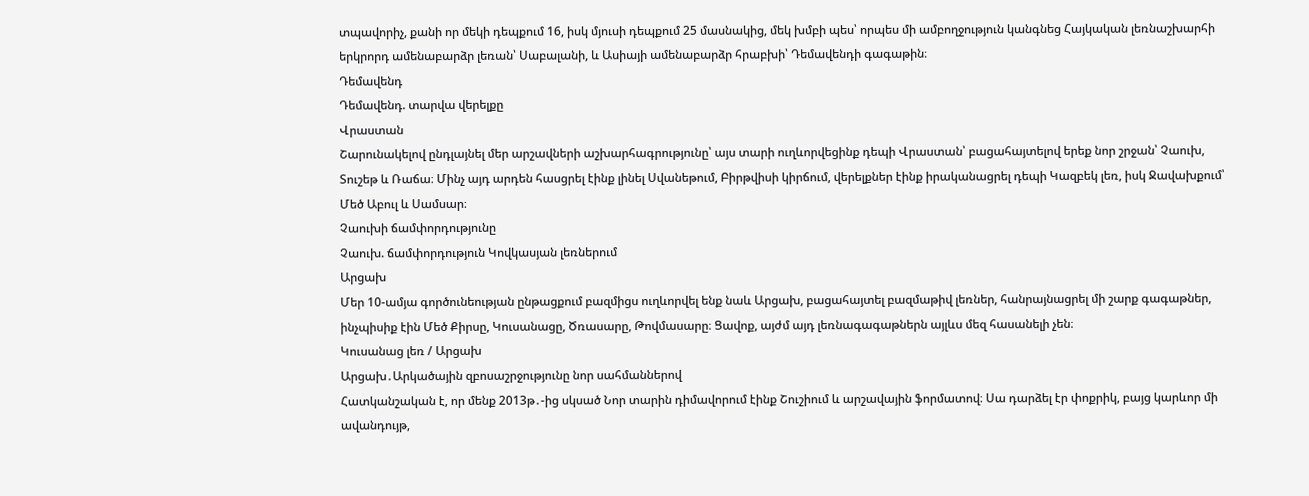տպավորիչ, քանի որ մեկի դեպքում 16, իսկ մյուսի դեպքում 25 մասնակից, մեկ խմբի պես՝ որպես մի ամբողջություն կանգնեց Հայկական լեռնաշխարհի երկրորդ ամենաբարձր լեռան՝ Սաբալանի, և Ասիայի ամենաբարձր հրաբխի՝ Դեմավենդի գագաթին։
Դեմավենդ
Դեմավենդ. տարվա վերելքը
Վրաստան
Շարունակելով ընդլայնել մեր արշավների աշխարհագրությունը՝ այս տարի ուղևորվեցինք դեպի Վրաստան՝ բացահայտելով երեք նոր շրջան՝ Չաուխ, Տուշեթ և Ռաճա։ Մինչ այդ արդեն հասցրել էինք լինել Սվանեթում, Բիրթվիսի կիրճում, վերելքներ էինք իրականացրել դեպի Կազբեկ լեռ, իսկ Ջավախքում՝ Մեծ Աբուլ և Սամսար։
Չաուխի ճամփորդությունը
Չաուխ. ճամփորդություն Կովկասյան լեռներում
Արցախ
Մեր 10-ամյա գործունեության ընթացքում բազմիցս ուղևորվել ենք նաև Արցախ, բացահայտել բազմաթիվ լեռներ, հանրայնացրել մի շարք գագաթներ, ինչպիսիք էին Մեծ Քիրսը, Կուսանացը, Ծռասարը, Թովմասարը։ Ցավոք, այժմ այդ լեռնագագաթներն այլևս մեզ հասանելի չեն։
Կուսանաց լեռ / Արցախ
Արցախ․Արկածային զբոսաշրջությունը նոր սահմաններով
Հատկանշական է, որ մենք 2013թ․-ից սկսած Նոր տարին դիմավորում էինք Շուշիում և արշավային ֆորմատով։ Սա դարձել էր փոքրիկ, բայց կարևոր մի ավանդույթ,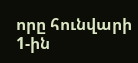որը հունվարի 1-ին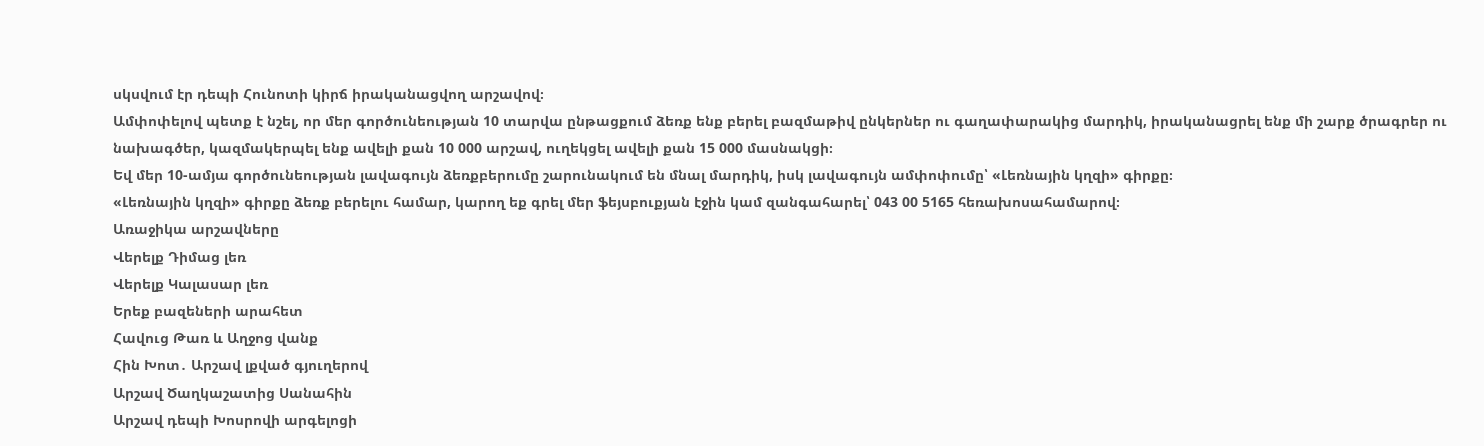սկսվում էր դեպի Հունոտի կիրճ իրականացվող արշավով։
Ամփոփելով պետք է նշել, որ մեր գործունեության 10 տարվա ընթացքում ձեռք ենք բերել բազմաթիվ ընկերներ ու գաղափարակից մարդիկ, իրականացրել ենք մի շարք ծրագրեր ու նախագծեր, կազմակերպել ենք ավելի քան 10 000 արշավ, ուղեկցել ավելի քան 15 000 մասնակցի։
Եվ մեր 10-ամյա գործունեության լավագույն ձեռքբերումը շարունակում են մնալ մարդիկ, իսկ լավագույն ամփոփումը՝ «Լեռնային կղզի» գիրքը։
«Լեռնային կղզի» գիրքը ձեռք բերելու համար, կարող եք գրել մեր ֆեյսբուքյան էջին կամ զանգահարել՝ 043 00 5165 հեռախոսահամարով։
Առաջիկա արշավները
Վերելք Դիմաց լեռ
Վերելք Կալասար լեռ
Երեք բազեների արահետ
Հավուց Թառ և Աղջոց վանք
Հին Խոտ․ Արշավ լքված գյուղերով
Արշավ Ծաղկաշատից Սանահին
Արշավ դեպի Խոսրովի արգելոցի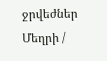ջրվեժներ
Մեղրի /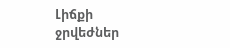Լիճքի ջրվեժներ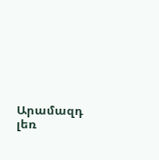Արամազդ լեռ